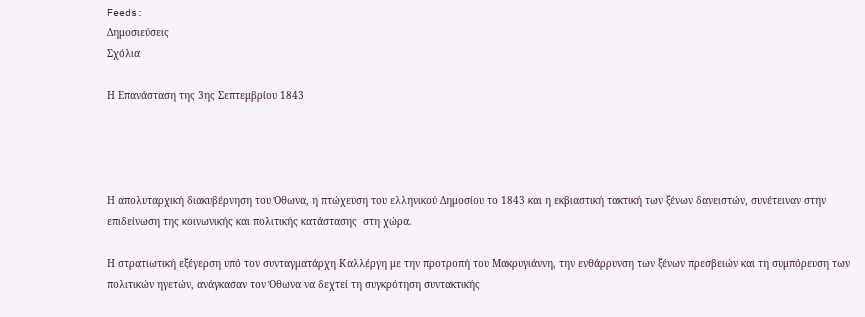Feeds:
Δημοσιεύσεις
Σχόλια

Η Επανάσταση της 3ης Σεπτεμβρίου 1843




Η απολυταρχική διακυβέρνηση του Όθωνα, η πτώχευση του ελληνικού Δημοσίου το 1843 και η εκβιαστική τακτική των ξένων δανειστών, συνέτειναν στην επιδείνωση της κοινωνικής και πολιτικής κατάστασης  στη χώρα.

Η στρατιωτική εξέγερση υπό τον συνταγματάρχη Καλλέργη με την προτροπή του Μακρυγιάννη, την ενθάρρυνση των ξένων πρεσβειών και τη συμπόρευση των πολιτικών ηγετών, ανάγκασαν τον Όθωνα να δεχτεί τη συγκρότηση συντακτικής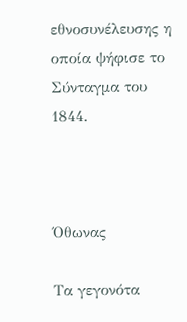εθνοσυνέλευσης η οποία ψήφισε το Σύνταγμα του 1844.



Όθωνας

Τα γεγονότα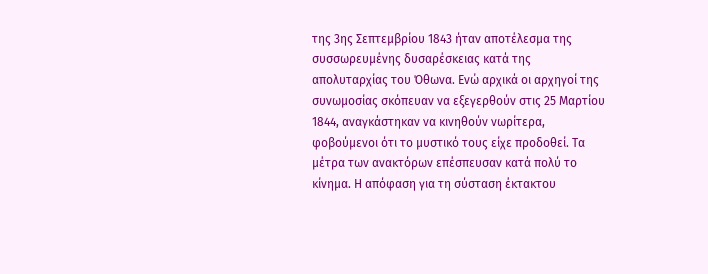της 3ης Σεπτεμβρίου 1843 ήταν αποτέλεσμα της συσσωρευμένης δυσαρέσκειας κατά της απολυταρχίας του Όθωνα. Ενώ αρχικά οι αρχηγοί της συνωμοσίας σκόπευαν να εξεγερθούν στις 25 Μαρτίου 1844, αναγκάστηκαν να κινηθούν νωρίτερα, φοβούμενοι ότι το μυστικό τους είχε προδοθεί. Τα μέτρα των ανακτόρων επέσπευσαν κατά πολύ το κίνημα. Η απόφαση για τη σύσταση έκτακτου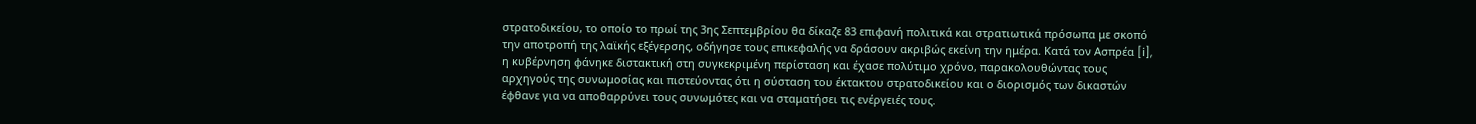στρατοδικείου, το οποίο το πρωί της 3ης Σεπτεμβρίου θα δίκαζε 83 επιφανή πολιτικά και στρατιωτικά πρόσωπα με σκοπό την αποτροπή της λαϊκής εξέγερσης, οδήγησε τους επικεφαλής να δράσουν ακριβώς εκείνη την ημέρα. Κατά τον Ασπρέα [i], η κυβέρνηση φάνηκε διστακτική στη συγκεκριμένη περίσταση και έχασε πολύτιμο χρόνο, παρακολουθώντας τους αρχηγούς της συνωμοσίας και πιστεύοντας ότι η σύσταση του έκτακτου στρατοδικείου και ο διορισμός των δικαστών έφθανε για να αποθαρρύνει τους συνωμότες και να σταματήσει τις ενέργειές τους.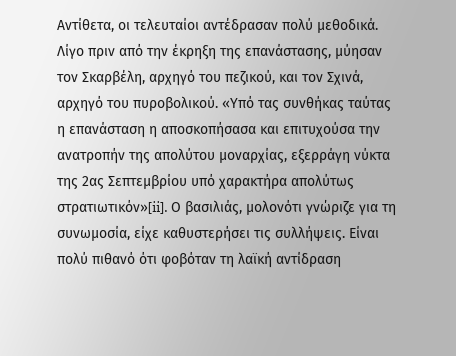Αντίθετα, οι τελευταίοι αντέδρασαν πολύ μεθοδικά. Λίγο πριν από την έκρηξη της επανάστασης, μύησαν τον Σκαρβέλη, αρχηγό του πεζικού, και τον Σχινά, αρχηγό του πυροβολικού. «Υπό τας συνθήκας ταύτας η επανάσταση η αποσκοπήσασα και επιτυχούσα την ανατροπήν της απολύτου μοναρχίας, εξερράγη νύκτα της 2ας Σεπτεμβρίου υπό χαρακτήρα απολύτως στρατιωτικόν»[ii]. Ο βασιλιάς, μολονότι γνώριζε για τη συνωμοσία, είχε καθυστερήσει τις συλλήψεις. Είναι πολύ πιθανό ότι φοβόταν τη λαϊκή αντίδραση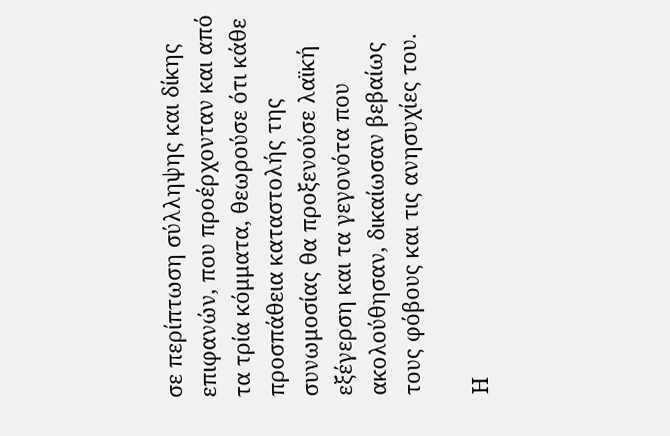σε περίπτωση σύλληψης και δίκης επιφανών, που προέρχονταν και από τα τρία κόμματα, θεωρούσε ότι κάθε προσπάθεια καταστολής της συνωμοσίας θα προξενούσε λαϊκή εξέγερση και τα γεγονότα που ακολούθησαν, δικαίωσαν βεβαίως τους φόβους και τις ανησυχίες του.

Η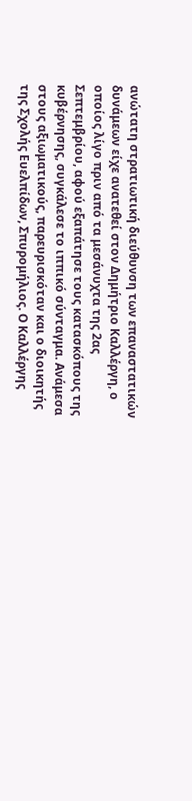ανώτατη στρατιωτική διεύθυνση των επαναστατικών δυνάμεων είχε ανατεθεί στον Δημήτριο Καλλέργη, ο οποίος λίγο πριν από τα μεσάνυχτα της 2ας Σεπτεμβρίου, αφού εξαπάτησε τους κατασκόπους της κυβέρνησης, συγκάλεσε το ιππικό σύνταγμα. Ανάμεσα στους αξιωματικούς, παρευρισκόταν και ο διοικητής της Σχολής Ευελπίδων, Σπυρομήλιος. Ο Καλλέργης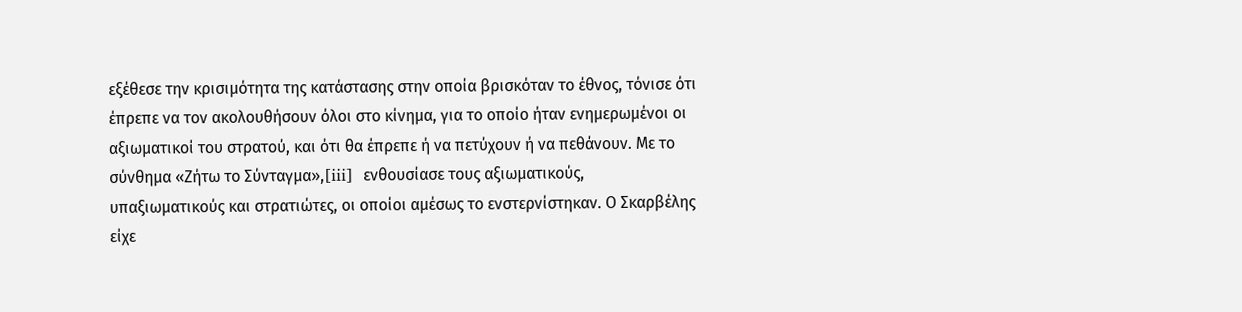εξέθεσε την κρισιμότητα της κατάστασης στην οποία βρισκόταν το έθνος, τόνισε ότι έπρεπε να τον ακολουθήσουν όλοι στο κίνημα, για το οποίο ήταν ενημερωμένοι οι αξιωματικοί του στρατού, και ότι θα έπρεπε ή να πετύχουν ή να πεθάνουν. Με το σύνθημα «Ζήτω το Σύνταγμα»,[iii]  ενθουσίασε τους αξιωματικούς, υπαξιωματικούς και στρατιώτες, οι οποίοι αμέσως το ενστερνίστηκαν. Ο Σκαρβέλης είχε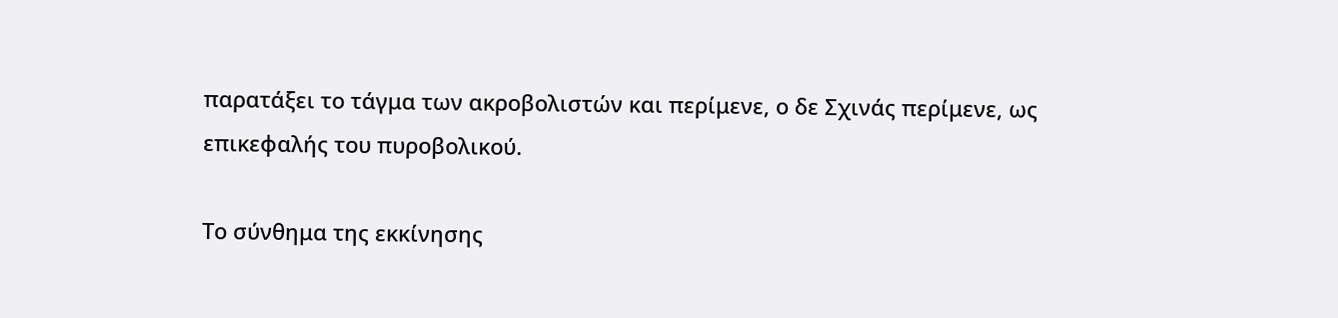παρατάξει το τάγμα των ακροβολιστών και περίμενε, ο δε Σχινάς περίμενε, ως επικεφαλής του πυροβολικού.

Το σύνθημα της εκκίνησης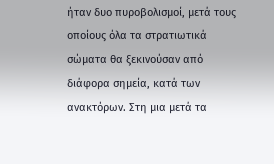ήταν δυο πυροβολισμοί, μετά τους οποίους όλα τα στρατιωτικά σώματα θα ξεκινούσαν από διάφορα σημεία, κατά των ανακτόρων. Στη μια μετά τα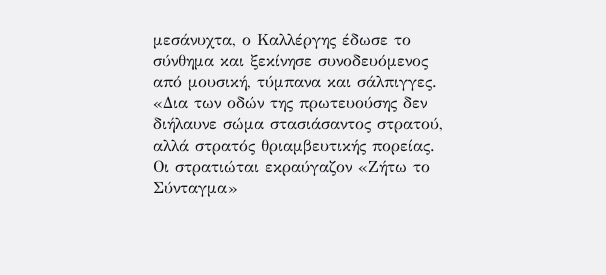μεσάνυχτα, ο Καλλέργης έδωσε το σύνθημα και ξεκίνησε συνοδευόμενος από μουσική, τύμπανα και σάλπιγγες. «Δια των οδών της πρωτευούσης δεν διήλαυνε σώμα στασιάσαντος στρατού, αλλά στρατός θριαμβευτικής πορείας. Οι στρατιώται εκραύγαζον «Ζήτω το Σύνταγμα»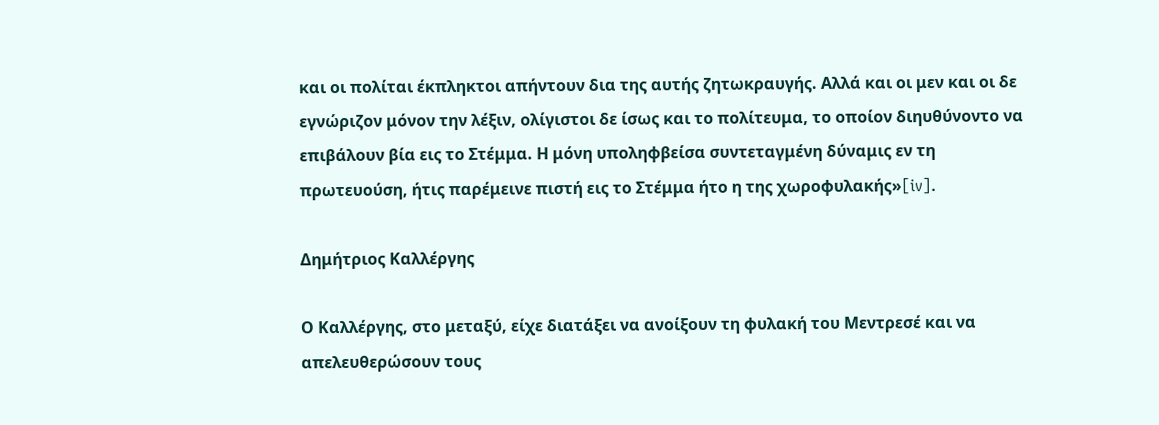και οι πολίται έκπληκτοι απήντουν δια της αυτής ζητωκραυγής. Αλλά και οι μεν και οι δε εγνώριζον μόνον την λέξιν, ολίγιστοι δε ίσως και το πολίτευμα, το οποίον διηυθύνοντο να επιβάλουν βία εις το Στέμμα. Η μόνη υποληφβείσα συντεταγμένη δύναμις εν τη πρωτευούση, ήτις παρέμεινε πιστή εις το Στέμμα ήτο η της χωροφυλακής»[iv].

Δημήτριος Καλλέργης

Ο Καλλέργης, στο μεταξύ, είχε διατάξει να ανοίξουν τη φυλακή του Μεντρεσέ και να απελευθερώσουν τους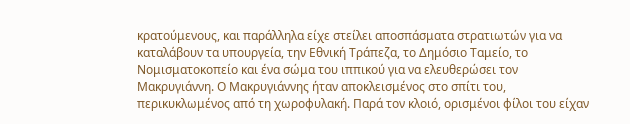κρατούμενους, και παράλληλα είχε στείλει αποσπάσματα στρατιωτών για να καταλάβουν τα υπουργεία, την Εθνική Τράπεζα, το Δημόσιο Ταμείο, το Νομισματοκοπείο και ένα σώμα του ιππικού για να ελευθερώσει τον Μακρυγιάννη. Ο Μακρυγιάννης ήταν αποκλεισμένος στο σπίτι του, περικυκλωμένος από τη χωροφυλακή. Παρά τον κλοιό, ορισμένοι φίλοι του είχαν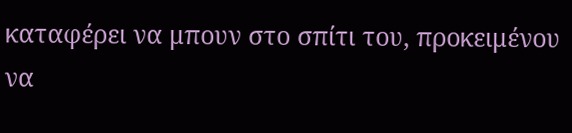καταφέρει να μπουν στο σπίτι του, προκειμένου να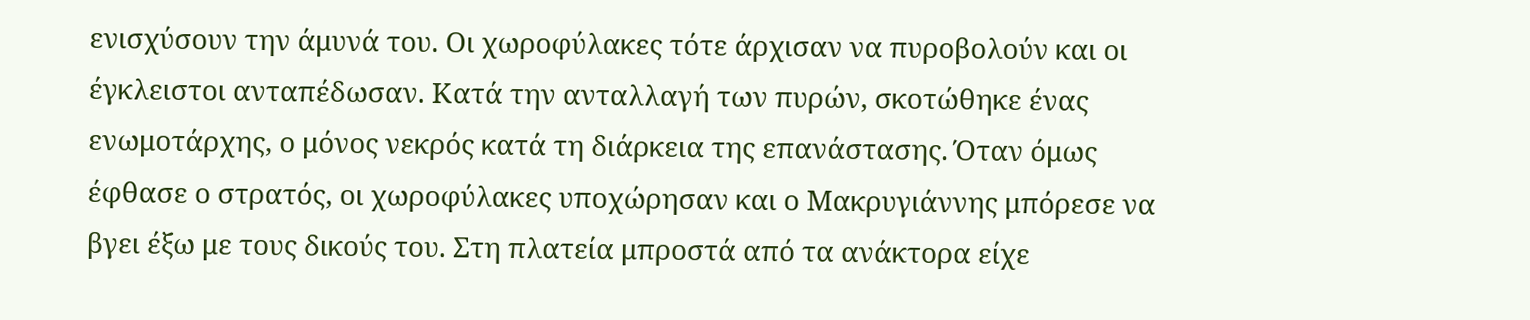ενισχύσουν την άμυνά του. Οι χωροφύλακες τότε άρχισαν να πυροβολούν και οι έγκλειστοι ανταπέδωσαν. Κατά την ανταλλαγή των πυρών, σκοτώθηκε ένας ενωμοτάρχης, ο μόνος νεκρός κατά τη διάρκεια της επανάστασης. Όταν όμως έφθασε ο στρατός, οι χωροφύλακες υποχώρησαν και ο Μακρυγιάννης μπόρεσε να βγει έξω με τους δικούς του. Στη πλατεία μπροστά από τα ανάκτορα είχε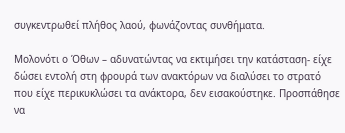συγκεντρωθεί πλήθος λαού, φωνάζοντας συνθήματα.

Μολονότι ο Όθων – αδυνατώντας να εκτιμήσει την κατάσταση- είχε δώσει εντολή στη φρουρά των ανακτόρων να διαλύσει το στρατό που είχε περικυκλώσει τα ανάκτορα, δεν εισακούστηκε. Προσπάθησε να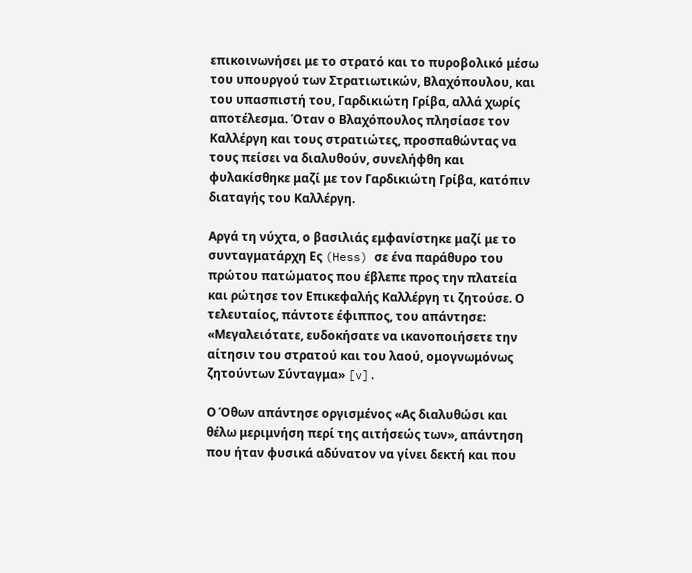επικοινωνήσει με το στρατό και το πυροβολικό μέσω του υπουργού των Στρατιωτικών, Βλαχόπουλου, και του υπασπιστή του, Γαρδικιώτη Γρίβα, αλλά χωρίς αποτέλεσμα. Όταν ο Βλαχόπουλος πλησίασε τον Καλλέργη και τους στρατιώτες, προσπαθώντας να τους πείσει να διαλυθούν, συνελήφθη και φυλακίσθηκε μαζί με τον Γαρδικιώτη Γρίβα, κατόπιν διαταγής του Καλλέργη.

Αργά τη νύχτα, ο βασιλιάς εμφανίστηκε μαζί με το συνταγματάρχη Ες (Hess) σε ένα παράθυρο του πρώτου πατώματος που έβλεπε προς την πλατεία και ρώτησε τον Επικεφαλής Καλλέργη τι ζητούσε. Ο τελευταίος, πάντοτε έφιππος, του απάντησε: «Μεγαλειότατε, ευδοκήσατε να ικανοποιήσετε την αίτησιν του στρατού και του λαού, ομογνωμόνως ζητούντων Σύνταγμα» [v].

Ο Όθων απάντησε οργισμένος «Ας διαλυθώσι και θέλω μεριμνήση περί της αιτήσεώς των», απάντηση που ήταν φυσικά αδύνατον να γίνει δεκτή και που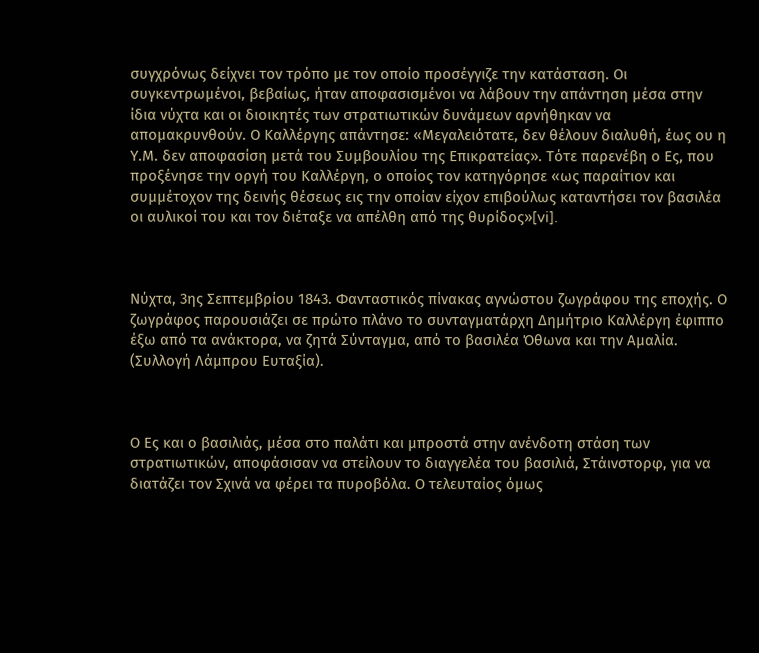συγχρόνως δείχνει τον τρόπο με τον οποίο προσέγγιζε την κατάσταση. Οι συγκεντρωμένοι, βεβαίως, ήταν αποφασισμένοι να λάβουν την απάντηση μέσα στην ίδια νύχτα και οι διοικητές των στρατιωτικών δυνάμεων αρνήθηκαν να απομακρυνθούν. Ο Καλλέργης απάντησε: «Μεγαλειότατε, δεν θέλουν διαλυθή, έως ου η Υ.Μ. δεν αποφασίση μετά του Συμβουλίου της Επικρατείας». Τότε παρενέβη ο Ες, που προξένησε την οργή του Καλλέργη, ο οποίος τον κατηγόρησε «ως παραίτιον και συμμέτοχον της δεινής θέσεως εις την οποίαν είχον επιβούλως καταντήσει τον βασιλέα οι αυλικοί του και τον διέταξε να απέλθη από της θυρίδος»[vi].



Νύχτα, 3ης Σεπτεμβρίου 1843. Φανταστικός πίνακας αγνώστου ζωγράφου της εποχής. Ο ζωγράφος παρουσιάζει σε πρώτο πλάνο το συνταγματάρχη Δημήτριο Καλλέργη έφιππο έξω από τα ανάκτορα, να ζητά Σύνταγμα, από το βασιλέα Όθωνα και την Αμαλία. (Συλλογή Λάμπρου Ευταξία).



Ο Ες και ο βασιλιάς, μέσα στο παλάτι και μπροστά στην ανένδοτη στάση των στρατιωτικών, αποφάσισαν να στείλουν το διαγγελέα του βασιλιά, Στάινστορφ, για να διατάζει τον Σχινά να φέρει τα πυροβόλα. Ο τελευταίος όμως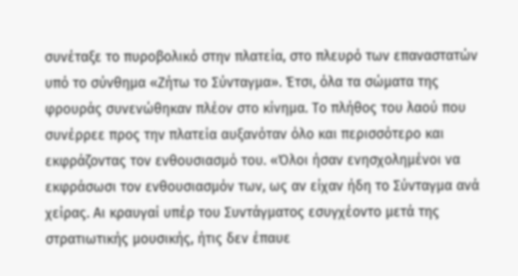συνέταξε το πυροβολικό στην πλατεία, στο πλευρό των επαναστατών υπό το σύνθημα «Ζήτω το Σύνταγμα». Έτσι, όλα τα σώματα της φρουράς συνενώθηκαν πλέον στο κίνημα. Το πλήθος του λαού που συνέρρεε προς την πλατεία αυξανόταν όλο και περισσότερο και εκφράζοντας τον ενθουσιασμό του. «Όλοι ήσαν ενησχολημένοι να εκφράσωσι τον ενθουσιασμόν των, ως αν είχαν ήδη το Σύνταγμα ανά χείρας. Αι κραυγαί υπέρ του Συντάγματος εσυγχέοντο μετά της στρατιωτικής μουσικής, ήτις δεν έπαυε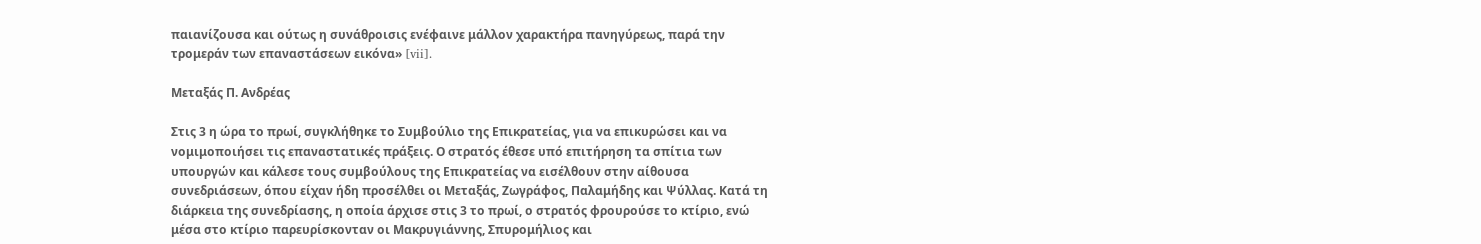παιανίζουσα και ούτως η συνάθροισις ενέφαινε μάλλον χαρακτήρα πανηγύρεως, παρά την τρομεράν των επαναστάσεων εικόνα» [vii].

Μεταξάς Π. Ανδρέας

Στις 3 η ώρα το πρωί, συγκλήθηκε το Συμβούλιο της Επικρατείας, για να επικυρώσει και να νομιμοποιήσει τις επαναστατικές πράξεις. Ο στρατός έθεσε υπό επιτήρηση τα σπίτια των υπουργών και κάλεσε τους συμβούλους της Επικρατείας να εισέλθουν στην αίθουσα συνεδριάσεων, όπου είχαν ήδη προσέλθει οι Μεταξάς, Ζωγράφος, Παλαμήδης και Ψύλλας. Κατά τη διάρκεια της συνεδρίασης, η οποία άρχισε στις 3 το πρωί, ο στρατός φρουρούσε το κτίριο, ενώ μέσα στο κτίριο παρευρίσκονταν οι Μακρυγιάννης, Σπυρομήλιος και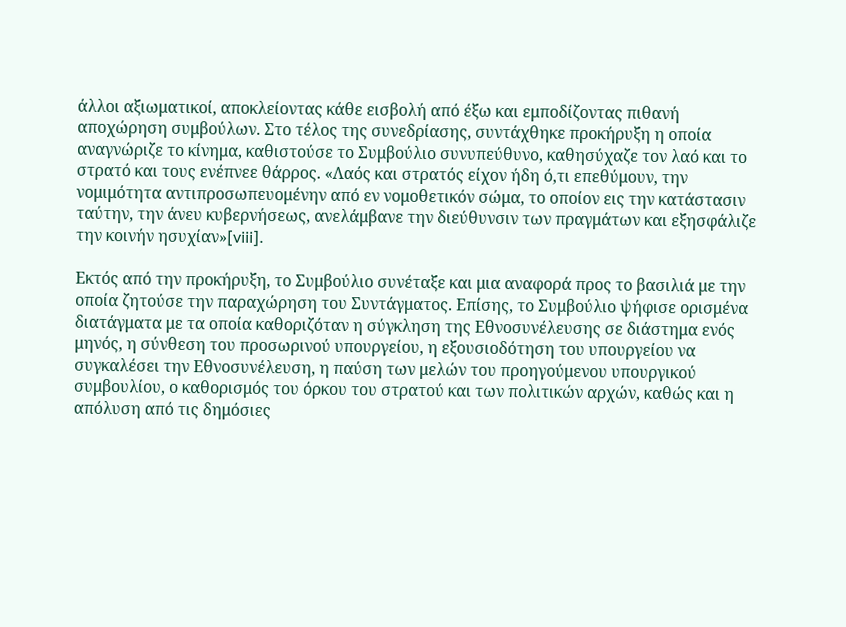άλλοι αξιωματικοί, αποκλείοντας κάθε εισβολή από έξω και εμποδίζοντας πιθανή αποχώρηση συμβούλων. Στο τέλος της συνεδρίασης, συντάχθηκε προκήρυξη η οποία αναγνώριζε το κίνημα, καθιστούσε το Συμβούλιο συνυπεύθυνο, καθησύχαζε τον λαό και το στρατό και τους ενέπνεε θάρρος. «Λαός και στρατός είχον ήδη ό,τι επεθύμουν, την νομιμότητα αντιπροσωπευομένην από εν νομοθετικόν σώμα, το οποίον εις την κατάστασιν ταύτην, την άνευ κυβερνήσεως, ανελάμβανε την διεύθυνσιν των πραγμάτων και εξησφάλιζε την κοινήν ησυχίαν»[viii].

Εκτός από την προκήρυξη, το Συμβούλιο συνέταξε και μια αναφορά προς το βασιλιά με την οποία ζητούσε την παραχώρηση του Συντάγματος. Επίσης, το Συμβούλιο ψήφισε ορισμένα διατάγματα με τα οποία καθοριζόταν η σύγκληση της Εθνοσυνέλευσης σε διάστημα ενός μηνός, η σύνθεση του προσωρινού υπουργείου, η εξουσιοδότηση του υπουργείου να συγκαλέσει την Εθνοσυνέλευση, η παύση των μελών του προηγούμενου υπουργικού συμβουλίου, ο καθορισμός του όρκου του στρατού και των πολιτικών αρχών, καθώς και η απόλυση από τις δημόσιες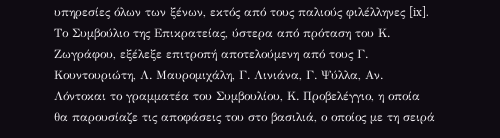υπηρεσίες όλων των ξένων, εκτός από τους παλιούς φιλέλληνες [ix]. Το Συμβούλιο της Επικρατείας, ύστερα από πρόταση του Κ. Ζωγράφου, εξέλεξε επιτροπή αποτελούμενη από τους Γ. Κουντουριώτη, Λ. Μαυρομιχάλη, Γ. Λινιάνα, Γ. Ψύλλα, Αν. Λόντοκαι το γραμματέα του Συμβουλίου, Κ. Προβελέγγιο, η οποία θα παρουσίαζε τις αποφάσεις του στο βασιλιά, ο οποίος με τη σειρά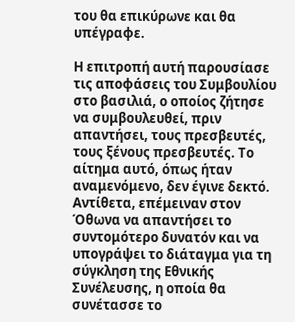του θα επικύρωνε και θα υπέγραφε.

Η επιτροπή αυτή παρουσίασε τις αποφάσεις του Συμβουλίου στο βασιλιά, ο οποίος ζήτησε να συμβουλευθεί, πριν απαντήσει, τους πρεσβευτές, τους ξένους πρεσβευτές. Το αίτημα αυτό, όπως ήταν αναμενόμενο, δεν έγινε δεκτό. Αντίθετα, επέμειναν στον Όθωνα να απαντήσει το συντομότερο δυνατόν και να υπογράψει το διάταγμα για τη σύγκληση της Εθνικής Συνέλευσης, η οποία θα συνέτασσε το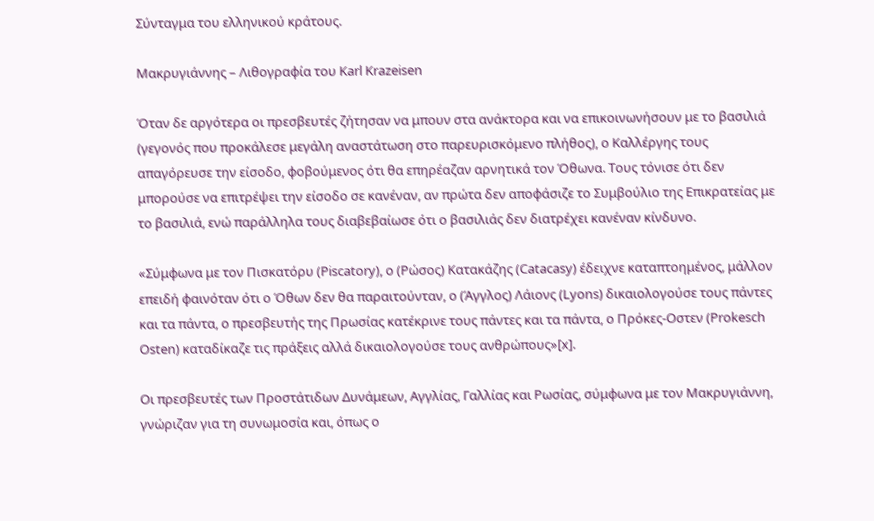Σύνταγμα του ελληνικού κράτους.

Μακρυγιάννης – Λιθογραφία του Karl Krazeisen

Όταν δε αργότερα οι πρεσβευτές ζήτησαν να μπουν στα ανάκτορα και να επικοινωνήσουν με το βασιλιά (γεγονός που προκάλεσε μεγάλη αναστάτωση στο παρευρισκόμενο πλήθος), ο Καλλέργης τους απαγόρευσε την είσοδο, φοβούμενος ότι θα επηρέαζαν αρνητικά τον Όθωνα. Τους τόνισε ότι δεν μπορούσε να επιτρέψει την είσοδο σε κανέναν, αν πρώτα δεν αποφάσιζε το Συμβούλιο της Επικρατείας με το βασιλιά, ενώ παράλληλα τους διαβεβαίωσε ότι ο βασιλιάς δεν διατρέχει κανέναν κίνδυνο.

«Σύμφωνα με τον Πισκατόρυ (Piscatory), ο (Ρώσος) Κατακάζης (Catacasy) έδειχνε καταπτοημένος, μάλλον επειδή φαινόταν ότι ο Όθων δεν θα παραιτούνταν, ο (Άγγλος) Λάιονς (Lyons) δικαιολογούσε τους πάντες και τα πάντα, ο πρεσβευτής της Πρωσίας κατέκρινε τους πάντες και τα πάντα, ο Πρόκες-Οστεν (Prokesch Osten) καταδίκαζε τις πράξεις αλλά δικαιολογούσε τους ανθρώπους»[x].

Οι πρεσβευτές των Προστάτιδων Δυνάμεων, Αγγλίας, Γαλλίας και Ρωσίας, σύμφωνα με τον Μακρυγιάννη, γνώριζαν για τη συνωμοσία και, όπως ο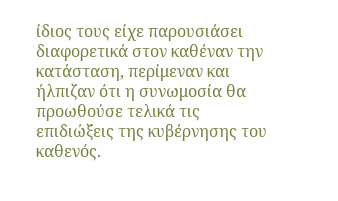ίδιος τους είχε παρουσιάσει διαφορετικά στον καθέναν την κατάσταση, περίμεναν και ήλπιζαν ότι η συνωμοσία θα προωθούσε τελικά τις επιδιώξεις της κυβέρνησης του καθενός.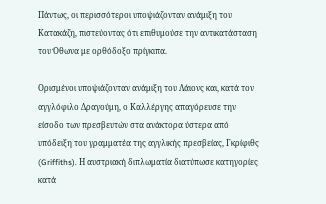Πάντως, οι περισσότεροι υποψιάζονταν ανάμιξη του Κατακάζη, πιστεύοντας ότι επιθυμούσε την αντικατάσταση του Όθωνα με ορθόδοξο πρίγκιπα.

Ορισμένοι υποψιάζονταν ανάμιξη του Λάιονς και, κατά τον αγγλόφιλο Δραγούμη, ο Καλλέργης απαγόρευσε την είσοδο των πρεσβευτών στα ανάκτορα ύστερα από υπόδειξη του γραμματέα της αγγλικής πρεσβείας, Γκρίφιθς (Griffiths). Η αυστριακή διπλωματία διατύπωσε κατηγορίες κατά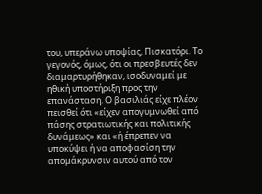του, υπεράνω υποψίας, Πισκατόρι. Το γεγονός, όμως, ότι οι πρεσβευτές δεν διαμαρτυρήθηκαν, ισοδυναμεί με ηθική υποστήριξη προς την επανάσταση. Ο βασιλιάς είχε πλέον πεισθεί ότι «είχεν απογυμνωθεί από πάσης στρατιωτικής και πολιτικής δυνάμεως» και «ή έπρεπεν να υποκύψει ή να αποφασίση την απομάκρυνσιν αυτού από τον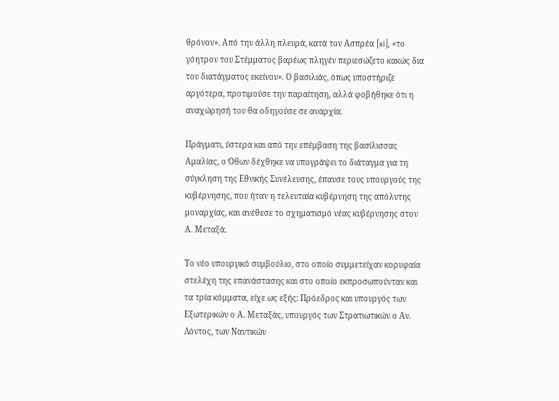θρόνον». Από την άλλη πλευρά, κατά τον Ασπρέα [xi], «το γόητρον του Στέμματος βαρέως πληγέν περιεσώζετο κακώς δια του διατάγματος εκείνου». Ο βασιλιάς, όπως υποστήριζε αργότερα, προτιμούσε την παραίτηση, αλλά φοβήθηκε ότι η αναχώρησή του θα οδηγούσε σε αναρχία.

Πράγματι, ύστερα και από την επέμβαση της βασίλισσας Αμαλίας, ο Όθων δέχθηκε να υπογράψει το διάταγμα για τη σύγκληση της Εθνικής Συνέλευσης, έπαυσε τους υπουργούς της κυβέρνησης, που ήταν η τελευταία κυβέρνηση της απόλυτης μοναρχίας, και ανέθεσε το σχηματισμό νέας κυβέρνησης στον Α. Μεταξά.

Το νέο υπουργικό συμβούλιο, στο οποίο συμμετείχαν κορυφαία στελέχη της επανάστασης και στο οποίο εκπροσωπούνταν και τα τρία κόμματα, είχε ως εξής: Πρόεδρος και υπουργός των Εξωτερικών ο Α. Μεταξάς, υπουργός των Στρατιωτικών ο Αν. Λόντος, των Ναυτικών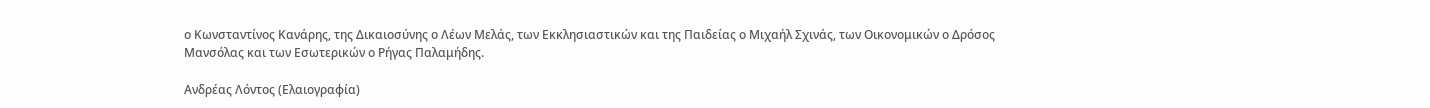ο Κωνσταντίνος Κανάρης, της Δικαιοσύνης ο Λέων Μελάς, των Εκκλησιαστικών και της Παιδείας ο Μιχαήλ Σχινάς, των Οικονομικών ο Δρόσος Μανσόλας και των Εσωτερικών ο Ρήγας Παλαμήδης.

Ανδρέας Λόντος (Ελαιογραφία)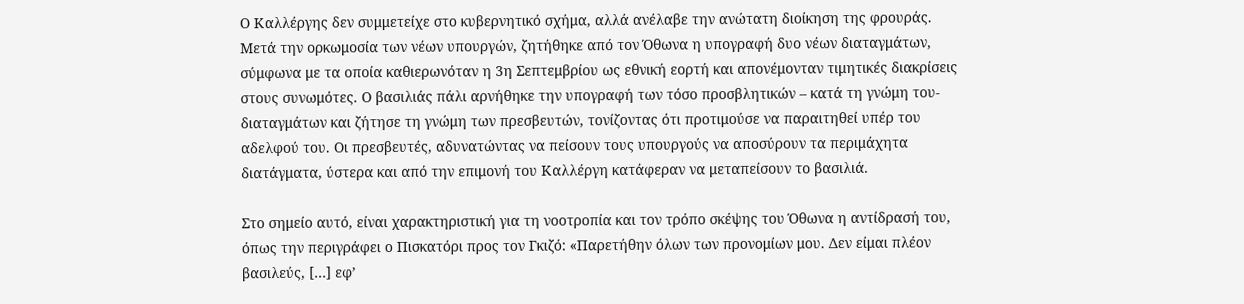Ο Καλλέργης δεν συμμετείχε στο κυβερνητικό σχήμα, αλλά ανέλαβε την ανώτατη διοίκηση της φρουράς. Μετά την ορκωμοσία των νέων υπουργών, ζητήθηκε από τον Όθωνα η υπογραφή δυο νέων διαταγμάτων, σύμφωνα με τα οποία καθιερωνόταν η 3η Σεπτεμβρίου ως εθνική εορτή και απονέμονταν τιμητικές διακρίσεις στους συνωμότες. Ο βασιλιάς πάλι αρνήθηκε την υπογραφή των τόσο προσβλητικών – κατά τη γνώμη του- διαταγμάτων και ζήτησε τη γνώμη των πρεσβευτών, τονίζοντας ότι προτιμούσε να παραιτηθεί υπέρ του αδελφού του. Οι πρεσβευτές, αδυνατώντας να πείσουν τους υπουργούς να αποσύρουν τα περιμάχητα διατάγματα, ύστερα και από την επιμονή του Καλλέργη κατάφεραν να μεταπείσουν το βασιλιά.

Στο σημείο αυτό, είναι χαρακτηριστική για τη νοοτροπία και τον τρόπο σκέψης του Όθωνα η αντίδρασή του, όπως την περιγράφει ο Πισκατόρι προς τον Γκιζό: «Παρετήθην όλων των προνομίων μου. Δεν είμαι πλέον βασιλεύς, […] εφ’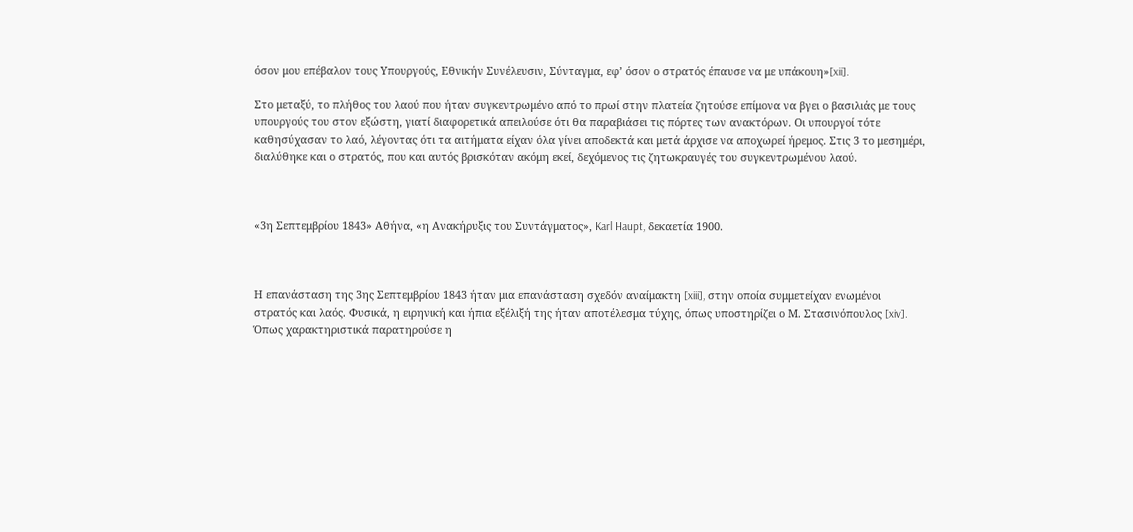όσον μου επέβαλον τους Υπουργούς, Εθνικήν Συνέλευσιν, Σύνταγμα, εφ’ όσον ο στρατός έπαυσε να με υπάκουη»[xii].

Στο μεταξύ, το πλήθος του λαού που ήταν συγκεντρωμένο από το πρωί στην πλατεία ζητούσε επίμονα να βγει ο βασιλιάς με τους υπουργούς του στον εξώστη, γιατί διαφορετικά απειλούσε ότι θα παραβιάσει τις πόρτες των ανακτόρων. Οι υπουργοί τότε καθησύχασαν το λαό, λέγοντας ότι τα αιτήματα είχαν όλα γίνει αποδεκτά και μετά άρχισε να αποχωρεί ήρεμος. Στις 3 το μεσημέρι, διαλύθηκε και ο στρατός, που και αυτός βρισκόταν ακόμη εκεί, δεχόμενος τις ζητωκραυγές του συγκεντρωμένου λαού.



«3η Σεπτεμβρίου 1843» Αθήνα, «η Aνακήρυξις του Συντάγματος», Karl Haupt, δεκαετία 1900.



Η επανάσταση της 3ης Σεπτεμβρίου 1843 ήταν μια επανάσταση σχεδόν αναίμακτη [xiii], στην οποία συμμετείχαν ενωμένοι στρατός και λαός. Φυσικά, η ειρηνική και ήπια εξέλιξή της ήταν αποτέλεσμα τύχης, όπως υποστηρίζει ο Μ. Στασινόπουλος [xiv]. Όπως χαρακτηριστικά παρατηρούσε η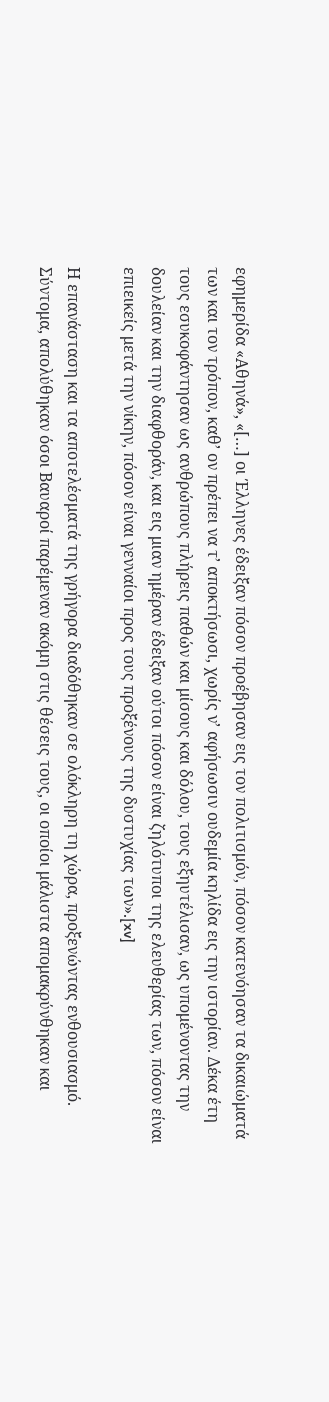εφημερίδα «Αθηνά», «[…] οι Έλληνες έδειξαν πόσον προέβησαν εις τον πολιτισμόν, πόσον κατενόησαν τα δικαιώματά των και τον τρόπον, καθ’ ον πρέπει να τ’ αποκτήσωσι, χωρίς ν’ αφήσωσιν ουδεμία κηλίδα εις την ιστορίαν. Δέκα έτη τους εσυκοφάντησαν ως ανθρώπους πλήρεις παθών και μίσους και δόλου, τους εξηυτέλισαν, ως υπομένοντας την δουλείαν και την διαφθοράν, και εις μιαν ημέραν έδειξαν ούτοι πόσον είναι ζηλότυποι της ελευθερίας των, πόσον είναι επιεικείς μετά την νίκην, πόσον είναι γενναίοι προς τους προξένους της δυστυχίας των».[xv]

Η επανάσταση και τα αποτελέσματά της γρήγορα διαδόθηκαν σε ολόκληρη τη χώρα, προξενώντας ενθουσιασμό. Σύντομα, απολύθηκαν όσοι Βαυαροί παρέμεναν ακόμη στις θέσεις τους, οι οποίοι μάλιστα απομακρύνθηκαν και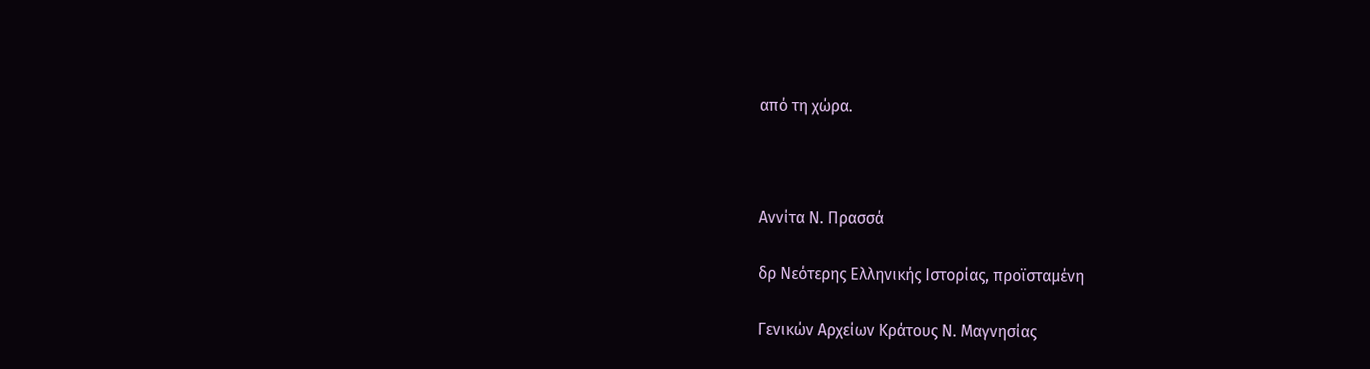από τη χώρα.



Αννίτα Ν. Πρασσά

δρ Νεότερης Ελληνικής Ιστορίας, προϊσταμένη

Γενικών Αρχείων Κράτους Ν. Μαγνησίας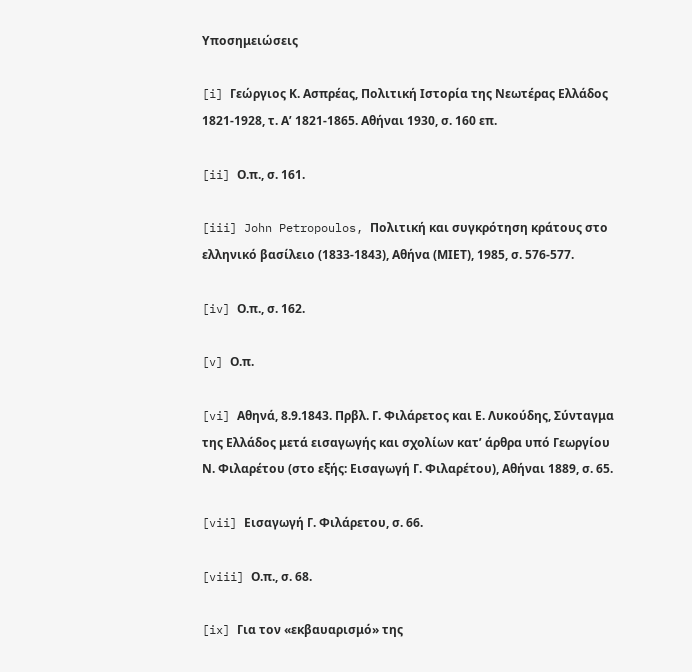Υποσημειώσεις

[i] Γεώργιος Κ. Ασπρέας, Πολιτική Ιστορία της Νεωτέρας Ελλάδος 1821-1928, τ. Α’ 1821-1865. Αθήναι 1930, σ. 160 επ.

[ii] Ο.π., σ. 161.

[iii] John Petropoulos, Πολιτική και συγκρότηση κράτους στο ελληνικό βασίλειο (1833-1843), Αθήνα (ΜΙΕΤ), 1985, σ. 576-577.

[iv] Ο.π., σ. 162.

[v] Ο.π.

[vi] Αθηνά, 8.9.1843. Πρβλ. Γ. Φιλάρετος και Ε. Λυκούδης, Σύνταγμα της Ελλάδος μετά εισαγωγής και σχολίων κατ’ άρθρα υπό Γεωργίου Ν. Φιλαρέτου (στο εξής: Εισαγωγή Γ. Φιλαρέτου), Αθήναι 1889, σ. 65.

[vii] Εισαγωγή Γ. Φιλάρετου, σ. 66.

[viii] Ο.π., σ. 68.

[ix] Για τον «εκβαυαρισμό» της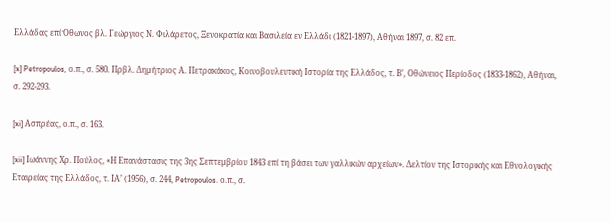Ελλάδας επί Όθωνος βλ. Γεώργιος Ν. Φιλάρετος, Ξενοκρατία και Βασιλεία εν Ελλάδι (1821-1897), Αθήναι 1897, σ. 82 επ.

[x] Petropoulos, ο.π., σ. 580. Πρβλ. Δημήτριος Α. Πετρακάκος, Κοινοβουλευτική Ιστορία της Ελλάδος, τ. Β’, Οθώνειος Περίοδος (1833-1862), Αθήναι, σ. 292-293.

[xi] Ασπρέας, ο.π., σ. 163.

[xii] Ιωάννης Χρ. Πούλος, «Η Επανάστασις της 3ης Σεπτεμβρίου 1843 επί τη βάσει των γαλλικών αρχείων». Δελτίον της Ιστορικής και Εθνολογικής Εταιρείας της Ελλάδος, τ. ΙΑ’ (1956), σ. 244, Petropoulos. ο.π., σ.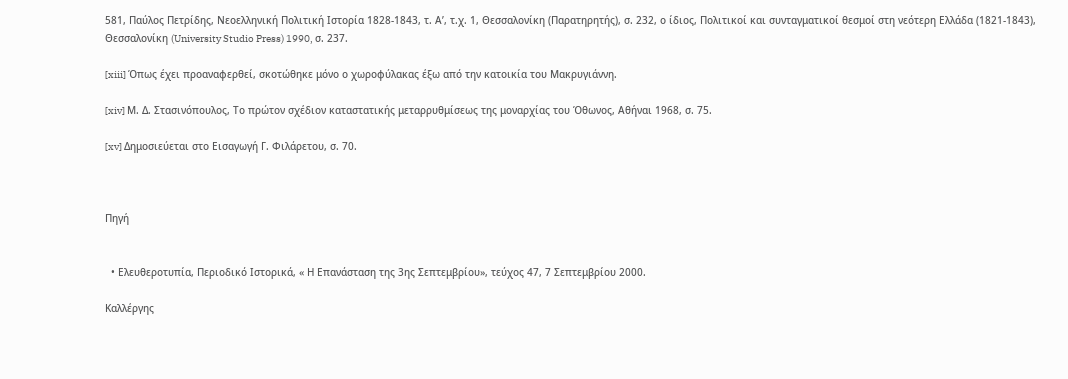581, Παύλος Πετρίδης, Νεοελληνική Πολιτική Ιστορία 1828-1843, τ. Α’, τ.χ. 1, Θεσσαλονίκη (Παρατηρητής), σ. 232, ο ίδιος, Πολιτικοί και συνταγματικοί θεσμοί στη νεότερη Ελλάδα (1821-1843), Θεσσαλονίκη (University Studio Press) 1990, σ. 237.

[xiii] Όπως έχει προαναφερθεί, σκοτώθηκε μόνο ο χωροφύλακας έξω από την κατοικία του Μακρυγιάννη.

[xiv] Μ. Δ. Στασινόπουλος, Το πρώτον σχέδιον καταστατικής μεταρρυθμίσεως της μοναρχίας του Όθωνος, Αθήναι 1968, σ. 75.

[xv] Δημοσιεύεται στο Εισαγωγή Γ. Φιλάρετου, σ. 70.



Πηγή


  • Ελευθεροτυπία, Περιοδικό Ιστορικά, « Η Επανάσταση της 3ης Σεπτεμβρίου», τεύχος 47, 7 Σεπτεμβρίου 2000.

Καλλέργης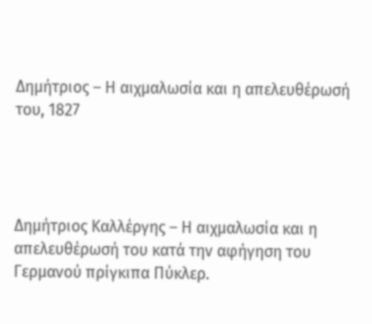Δημήτριος – Η αιχμαλωσία και η απελευθέρωσή του, 1827




Δημήτριος Καλλέργης – Η αιχμαλωσία και η απελευθέρωσή του κατά την αφήγηση του Γερμανού πρίγκιπα Πύκλερ.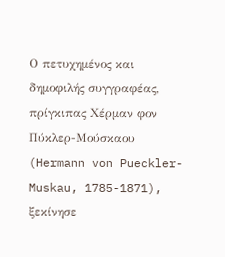Ο πετυχημένος και δημοφιλής συγγραφέας, πρίγκιπας Χέρμαν φον Πύκλερ-Μούσκαου (Hermann von Pueckler-Muskau, 1785-1871), ξεκίνησε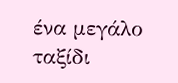ένα μεγάλο ταξίδι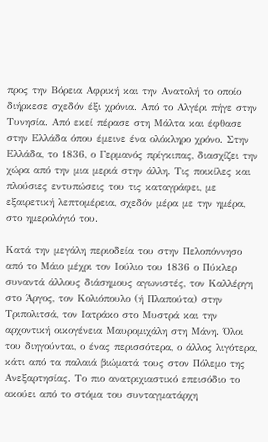προς την Βόρεια Αφρική και την Ανατολή το οποίο διήρκεσε σχεδόν έξι χρόνια. Από το Αλγέρι πήγε στην Τυνησία. Από εκεί πέρασε στη Μάλτα και έφθασε στην Ελλάδα όπου έμεινε ένα ολόκληρο χρόνο. Στην Ελλάδα, το 1836, ο Γερμανός πρίγκιπας, διασχίζει την χώρα από την μια μεριά στην άλλη. Τις ποικίλες και πλούσιες εντυπώσεις του τις καταγράφει, με εξαιρετική λεπτομέρεια, σχεδόν μέρα με την ημέρα, στο ημερολόγιό του.

Κατά την μεγάλη περιοδεία του στην Πελοπόννησο από το Μάιο μέχρι τον Ιούλιο του 1836 ο Πύκλερ συναντά άλλους διάσημους αγωνιστές, τον Καλλέργη στο Άργος, τον Κολιόπουλο (ή Πλαπούτα) στην Τριπολιτσά, τον Ιατράκο στο Μυστρά και την αρχοντική οικογένεια Μαυρομιχάλη στη Μάνη. Όλοι του διηγούνται, ο ένας περισσότερα, ο άλλος λιγότερα, κάτι από τα παλαιά βιώματά τους στον Πόλεμο της Ανεξαρτησίας. Το πιο ανατριχιαστικό επεισόδιο το ακούει από το στόμα του συνταγματάρχη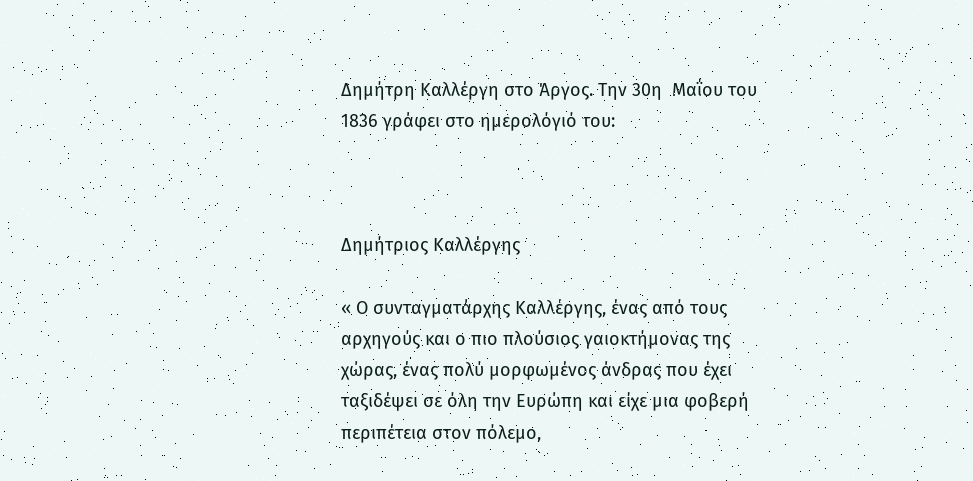Δημήτρη Καλλέργη στο Άργος. Την 30η  Μαΐου του 1836 γράφει στο ημερολόγιό του:



Δημήτριος Καλλέργης

« Ο συνταγματάρχης Καλλέργης, ένας από τους αρχηγούς και ο πιο πλούσιος γαιοκτήμονας της χώρας, ένας πολύ μορφωμένος άνδρας που έχει ταξιδέψει σε όλη την Ευρώπη και είχε μια φοβερή περιπέτεια στον πόλεμο,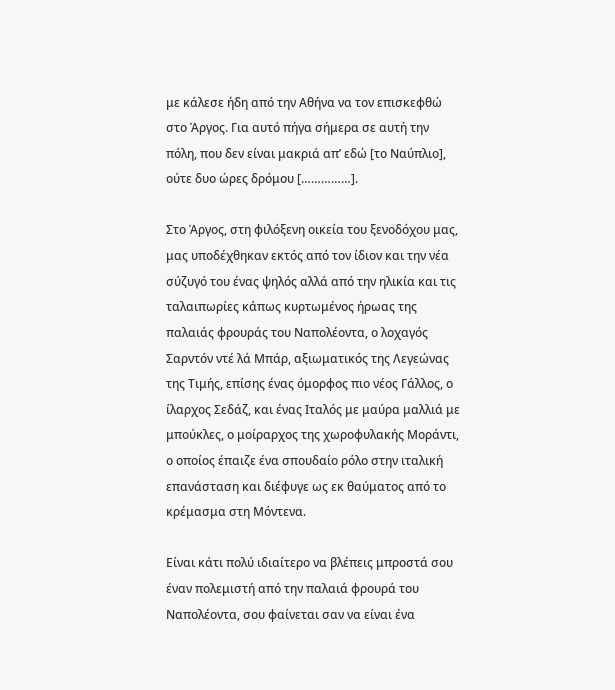με κάλεσε ήδη από την Αθήνα να τον επισκεφθώ στο Άργος. Για αυτό πήγα σήμερα σε αυτή την πόλη, που δεν είναι μακριά απ’ εδώ [το Ναύπλιο], ούτε δυο ώρες δρόμου [……………].

Στο Άργος, στη φιλόξενη οικεία του ξενοδόχου μας, μας υποδέχθηκαν εκτός από τον ίδιον και την νέα σύζυγό του ένας ψηλός αλλά από την ηλικία και τις ταλαιπωρίες κάπως κυρτωμένος ήρωας της παλαιάς φρουράς του Ναπολέοντα, ο λοχαγός Σαρντόν ντέ λά Μπάρ, αξιωματικός της Λεγεώνας της Τιμής, επίσης ένας όμορφος πιο νέος Γάλλος, ο ίλαρχος Σεδάζ, και ένας Ιταλός με μαύρα μαλλιά με μπούκλες, ο μοίραρχος της χωροφυλακής Μοράντι, ο οποίος έπαιζε ένα σπουδαίο ρόλο στην ιταλική επανάσταση και διέφυγε ως εκ θαύματος από το κρέμασμα στη Μόντενα.

Είναι κάτι πολύ ιδιαίτερο να βλέπεις μπροστά σου έναν πολεμιστή από την παλαιά φρουρά του Ναπολέοντα, σου φαίνεται σαν να είναι ένα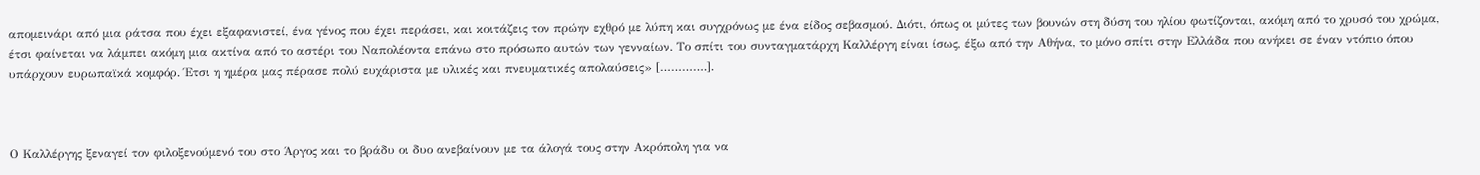απομεινάρι από μια ράτσα που έχει εξαφανιστεί, ένα γένος που έχει περάσει, και κοιτάζεις τον πρώην εχθρό με λύπη και συγχρόνως με ένα είδος σεβασμού. Διότι, όπως οι μύτες των βουνών στη δύση του ηλίου φωτίζονται, ακόμη από το χρυσό του χρώμα, έτσι φαίνεται να λάμπει ακόμη μια ακτίνα από το αστέρι του Ναπολέοντα επάνω στο πρόσωπο αυτών των γενναίων. Το σπίτι του συνταγματάρχη Καλλέργη είναι ίσως, έξω από την Αθήνα, το μόνο σπίτι στην Ελλάδα που ανήκει σε έναν ντόπιο όπου υπάρχουν ευρωπαϊκά κομφόρ. Έτσι η ημέρα μας πέρασε πολύ ευχάριστα με υλικές και πνευματικές απολαύσεις» [………….].



Ο Καλλέργης ξεναγεί τον φιλοξενούμενό του στο Άργος και το βράδυ οι δυο ανεβαίνουν με τα άλογά τους στην Ακρόπολη για να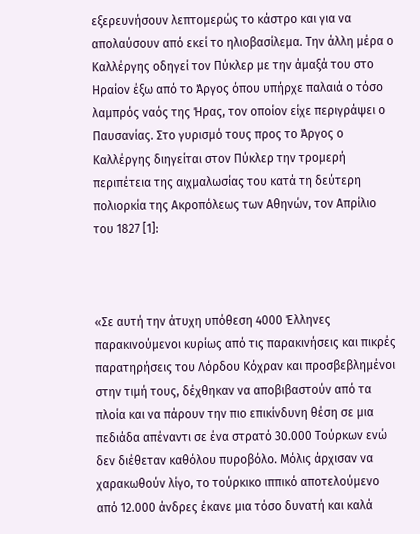εξερευνήσουν λεπτομερώς το κάστρο και για να απολαύσουν από εκεί το ηλιοβασίλεμα. Την άλλη μέρα ο Καλλέργης οδηγεί τον Πύκλερ με την άμαξά του στο Ηραίον έξω από το Άργος όπου υπήρχε παλαιά ο τόσο λαμπρός ναός της Ήρας, τον οποίον είχε περιγράψει ο Παυσανίας. Στο γυρισμό τους προς το Άργος ο Καλλέργης διηγείται στον Πύκλερ την τρομερή περιπέτεια της αιχμαλωσίας του κατά τη δεύτερη πολιορκία της Ακροπόλεως των Αθηνών, τον Απρίλιο του 1827 [1]:



«Σε αυτή την άτυχη υπόθεση 4000 Έλληνες παρακινούμενοι κυρίως από τις παρακινήσεις και πικρές παρατηρήσεις του Λόρδου Κόχραν και προσβεβλημένοι στην τιμή τους, δέχθηκαν να αποβιβαστούν από τα πλοία και να πάρουν την πιο επικίνδυνη θέση σε μια πεδιάδα απέναντι σε ένα στρατό 30.000 Τούρκων ενώ δεν διέθεταν καθόλου πυροβόλο. Μόλις άρχισαν να χαρακωθούν λίγο, το τούρκικο ιππικό αποτελούμενο από 12.000 άνδρες έκανε μια τόσο δυνατή και καλά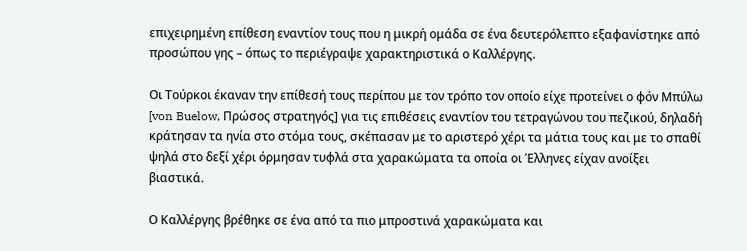επιχειρημένη επίθεση εναντίον τους που η μικρή ομάδα σε ένα δευτερόλεπτο εξαφανίστηκε από προσώπου γης – όπως το περιέγραψε χαρακτηριστικά ο Καλλέργης.

Οι Τούρκοι έκαναν την επίθεσή τους περίπου με τον τρόπο τον οποίο είχε προτείνει ο φόν Μπύλω [von Buelow, Πρώσος στρατηγός] για τις επιθέσεις εναντίον του τετραγώνου του πεζικού, δηλαδή κράτησαν τα ηνία στο στόμα τους, σκέπασαν με το αριστερό χέρι τα μάτια τους και με το σπαθί ψηλά στο δεξί χέρι όρμησαν τυφλά στα χαρακώματα τα οποία οι Έλληνες είχαν ανοίξει βιαστικά.

Ο Καλλέργης βρέθηκε σε ένα από τα πιο μπροστινά χαρακώματα και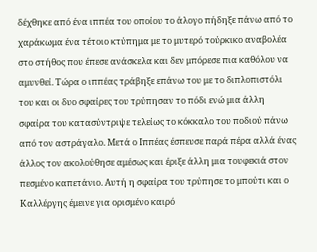δέχθηκε από ένα ιππέα του οποίου το άλογο πήδηξε πάνω από το χαράκωμα ένα τέτοιο κτύπημα με το μυτερό τούρκικο αναβολέα στο στήθος που έπεσε ανάσκελα και δεν μπόρεσε πια καθόλου να αμυνθεί. Τώρα ο ιππέας τράβηξε επάνω του με το διπλοπιστόλι του και οι δυο σφαίρες του τρύπησαν το πόδι ενώ μια άλλη σφαίρα του κατασύντριψε τελείως το κόκκαλο του ποδιού πάνω από τον αστράγαλο. Μετά ο Ιππέας έσπευσε παρά πέρα αλλά ένας άλλος τον ακολούθησε αμέσως και έριξε άλλη μια τουφεκιά στον πεσμένο καπετάνιο. Αυτή η σφαίρα του τρύπησε το μπούτι και ο Καλλέργης έμεινε για ορισμένο καιρό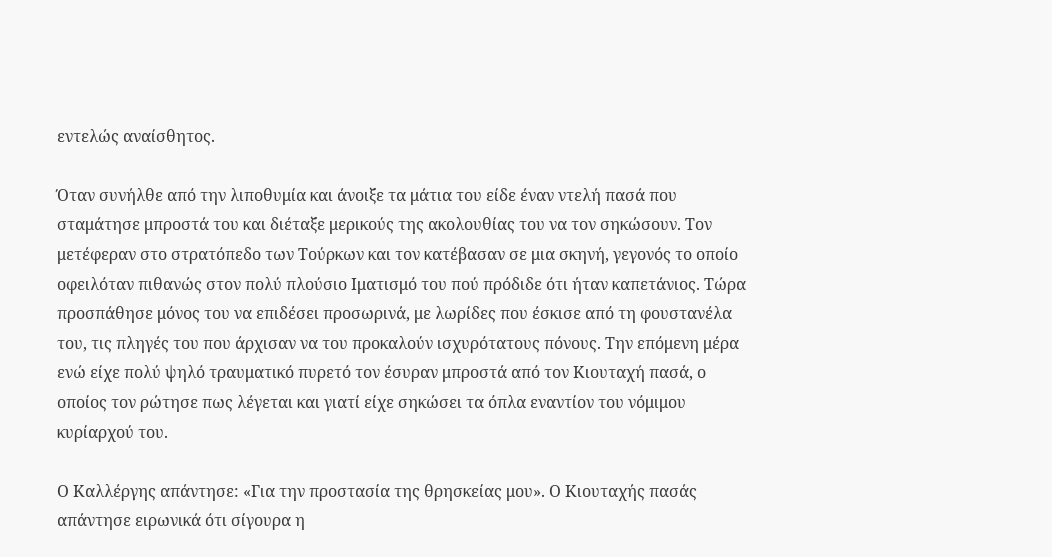εντελώς αναίσθητος.

Όταν συνήλθε από την λιποθυμία και άνοιξε τα μάτια του είδε έναν ντελή πασά που σταμάτησε μπροστά του και διέταξε μερικούς της ακολουθίας του να τον σηκώσουν. Τον μετέφεραν στο στρατόπεδο των Τούρκων και τον κατέβασαν σε μια σκηνή, γεγονός το οποίο οφειλόταν πιθανώς στον πολύ πλούσιο Ιματισμό του πού πρόδιδε ότι ήταν καπετάνιος. Τώρα προσπάθησε μόνος του να επιδέσει προσωρινά, με λωρίδες που έσκισε από τη φουστανέλα του, τις πληγές του που άρχισαν να του προκαλούν ισχυρότατους πόνους. Την επόμενη μέρα ενώ είχε πολύ ψηλό τραυματικό πυρετό τον έσυραν μπροστά από τον Κιουταχή πασά, ο οποίος τον ρώτησε πως λέγεται και γιατί είχε σηκώσει τα όπλα εναντίον του νόμιμου κυρίαρχού του.

Ο Καλλέργης απάντησε: «Για την προστασία της θρησκείας μου». Ο Κιουταχής πασάς απάντησε ειρωνικά ότι σίγουρα η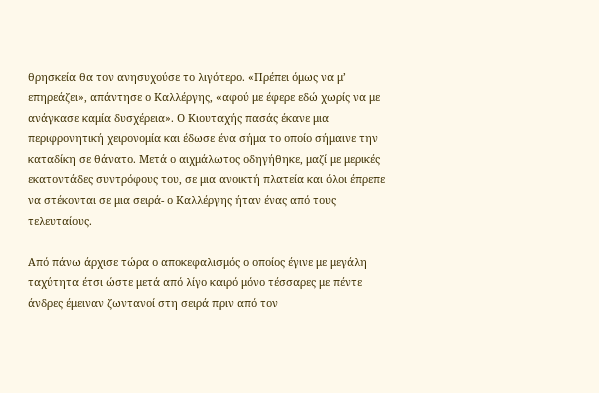θρησκεία θα τον ανησυχούσε το λιγότερο. «Πρέπει όμως να μ’ επηρεάζει», απάντησε ο Καλλέργης, «αφού με έφερε εδώ χωρίς να με ανάγκασε καμία δυσχέρεια». Ο Κιουταχής πασάς έκανε μια περιφρονητική χειρονομία και έδωσε ένα σήμα το οποίο σήμαινε την καταδίκη σε θάνατο. Μετά ο αιχμάλωτος οδηγήθηκε, μαζί με μερικές εκατοντάδες συντρόφους του, σε μια ανοικτή πλατεία και όλοι έπρεπε να στέκονται σε μια σειρά- ο Καλλέργης ήταν ένας από τους τελευταίους.

Από πάνω άρχισε τώρα ο αποκεφαλισμός ο οποίος έγινε με μεγάλη ταχύτητα έτσι ώστε μετά από λίγο καιρό μόνο τέσσαρες με πέντε άνδρες έμειναν ζωντανοί στη σειρά πριν από τον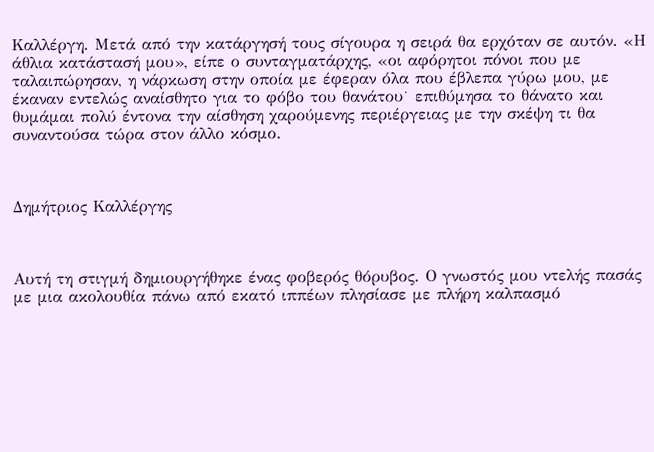Καλλέργη. Μετά από την κατάργησή τους σίγουρα η σειρά θα ερχόταν σε αυτόν. «Η άθλια κατάστασή μου», είπε ο συνταγματάρχης, «οι αφόρητοι πόνοι που με ταλαιπώρησαν, η νάρκωση στην οποία με έφεραν όλα που έβλεπα γύρω μου, με έκαναν εντελώς αναίσθητο για το φόβο του θανάτου˙ επιθύμησα το θάνατο και θυμάμαι πολύ έντονα την αίσθηση χαρούμενης περιέργειας με την σκέψη τι θα συναντούσα τώρα στον άλλο κόσμο.



Δημήτριος Καλλέργης



Αυτή τη στιγμή δημιουργήθηκε ένας φοβερός θόρυβος. Ο γνωστός μου ντελής πασάς με μια ακολουθία πάνω από εκατό ιππέων πλησίασε με πλήρη καλπασμό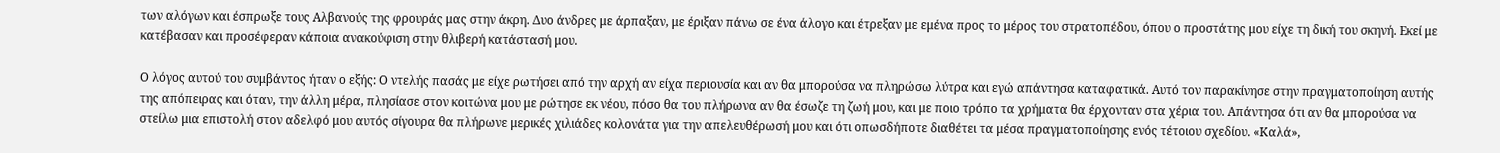των αλόγων και έσπρωξε τους Αλβανούς της φρουράς μας στην άκρη. Δυο άνδρες με άρπαξαν, με έριξαν πάνω σε ένα άλογο και έτρεξαν με εμένα προς το μέρος του στρατοπέδου, όπου ο προστάτης μου είχε τη δική του σκηνή. Εκεί με κατέβασαν και προσέφεραν κάποια ανακούφιση στην θλιβερή κατάστασή μου.

Ο λόγος αυτού του συμβάντος ήταν ο εξής: Ο ντελής πασάς με είχε ρωτήσει από την αρχή αν είχα περιουσία και αν θα μπορούσα να πληρώσω λύτρα και εγώ απάντησα καταφατικά. Αυτό τον παρακίνησε στην πραγματοποίηση αυτής της απόπειρας και όταν, την άλλη μέρα, πλησίασε στον κοιτώνα μου με ρώτησε εκ νέου, πόσο θα του πλήρωνα αν θα έσωζε τη ζωή μου, και με ποιο τρόπο τα χρήματα θα έρχονταν στα χέρια του. Απάντησα ότι αν θα μπορούσα να στείλω μια επιστολή στον αδελφό μου αυτός σίγουρα θα πλήρωνε μερικές χιλιάδες κολονάτα για την απελευθέρωσή μου και ότι οπωσδήποτε διαθέτει τα μέσα πραγματοποίησης ενός τέτοιου σχεδίου. «Καλά»,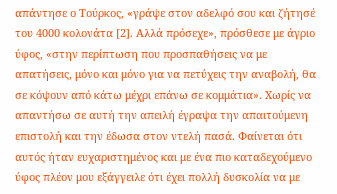απάντησε ο Τούρκος, «γράψε στον αδελφό σου και ζήτησέ του 4000 κολονάτα [2]. Αλλά πρόσεχε», πρόσθεσε με άγριο ύφος, «στην περίπτωση που προσπαθήσεις να με απατήσεις, μόνο και μόνο για να πετύχεις την αναβολή, θα σε κόψουν από κάτω μέχρι επάνω σε κομμάτια». Χωρίς να απαντήσω σε αυτή την απειλή έγραψα την απαιτούμενη επιστολή και την έδωσα στον ντελή πασά. Φαίνεται ότι αυτός ήταν ευχαριστημένος και με ένα πιο καταδεχούμενο ύφος πλέον μου εξάγγειλε ότι έχει πολλή δυσκολία να με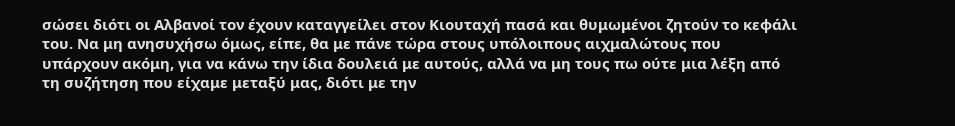σώσει διότι οι Αλβανοί τον έχουν καταγγείλει στον Κιουταχή πασά και θυμωμένοι ζητούν το κεφάλι του. Να μη ανησυχήσω όμως, είπε, θα με πάνε τώρα στους υπόλοιπους αιχμαλώτους που υπάρχουν ακόμη, για να κάνω την ίδια δουλειά με αυτούς, αλλά να μη τους πω ούτε μια λέξη από τη συζήτηση που είχαμε μεταξύ μας, διότι με την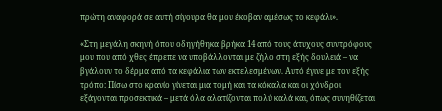πρώτη αναφορά σε αυτή σίγουρα θα μου έκοβαν αμέσως το κεφάλι».

«Στη μεγάλη σκηνή όπου οδηγήθηκα βρήκα 14 από τους άτυχους συντρόφους μου που από χθες έπρεπε να υποβάλλονται με ζήλο στη εξής δουλειά – να βγάλουν το δέρμα από τα κεφάλια των εκτελεσμένων. Αυτό έγινε με τον εξής τρόπο: Πίσω στο κρανίο γίνεται μια τομή και τα κόκαλα και οι χόνδροι εξάγονται προσεκτικά – μετά όλα αλατίζονται πολύ καλά και, όπως συνηθίζεται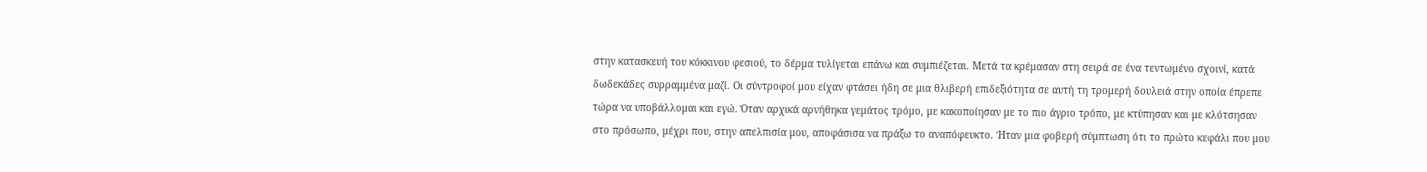στην κατασκευή του κόκκινου φεσιού, το δέρμα τυλίγεται επάνω και συμπιέζεται. Μετά τα κρέμασαν στη σειρά σε ένα τεντωμένο σχοινί, κατά δωδεκάδες συρραμμένα μαζί. Οι σύντροφοί μου είχαν φτάσει ήδη σε μια θλιβερή επιδεξιότητα σε αυτή τη τρομερή δουλειά στην οποία έπρεπε τώρα να υποβάλλομαι και εγώ. Όταν αρχικά αρνήθηκα γεμάτος τρόμο, με κακοποίησαν με το πιο άγριο τρόπο, με κτύπησαν και με κλότσησαν στο πρόσωπο, μέχρι που, στην απελπισία μου, αποφάσισα να πράξω το αναπόφευκτο. Ήταν μια φοβερή σύμπτωση ότι το πρώτο κεφάλι που μου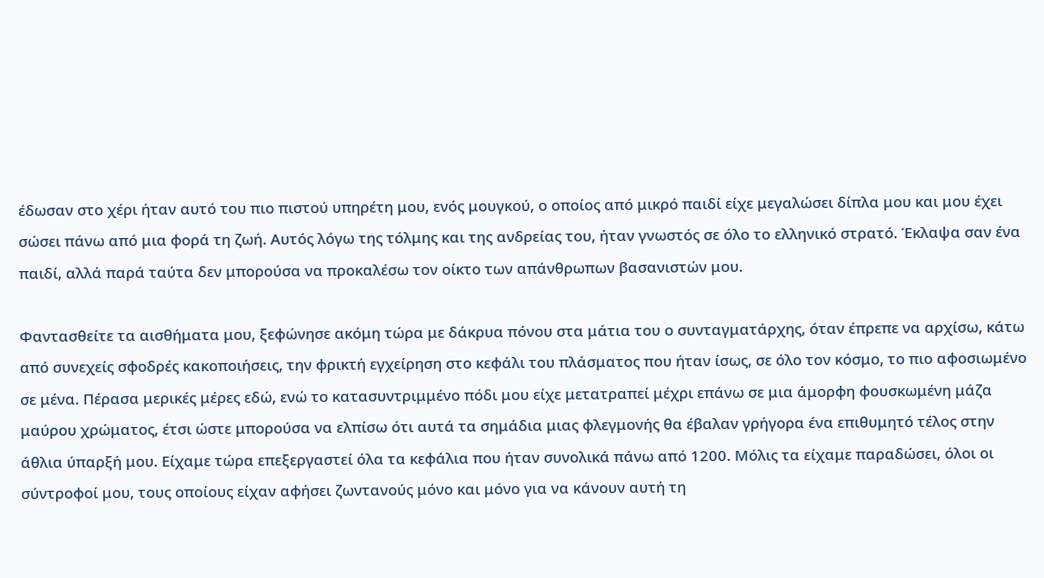έδωσαν στο χέρι ήταν αυτό του πιο πιστού υπηρέτη μου, ενός μουγκού, ο οποίος από μικρό παιδί είχε μεγαλώσει δίπλα μου και μου έχει σώσει πάνω από μια φορά τη ζωή. Αυτός λόγω της τόλμης και της ανδρείας του, ήταν γνωστός σε όλο το ελληνικό στρατό. Έκλαψα σαν ένα παιδί, αλλά παρά ταύτα δεν μπορούσα να προκαλέσω τον οίκτο των απάνθρωπων βασανιστών μου.

Φαντασθείτε τα αισθήματα μου, ξεφώνησε ακόμη τώρα με δάκρυα πόνου στα μάτια του ο συνταγματάρχης, όταν έπρεπε να αρχίσω, κάτω από συνεχείς σφοδρές κακοποιήσεις, την φρικτή εγχείρηση στο κεφάλι του πλάσματος που ήταν ίσως, σε όλο τον κόσμο, το πιο αφοσιωμένο σε μένα. Πέρασα μερικές μέρες εδώ, ενώ το κατασυντριμμένο πόδι μου είχε μετατραπεί μέχρι επάνω σε μια άμορφη φουσκωμένη μάζα μαύρου χρώματος, έτσι ώστε μπορούσα να ελπίσω ότι αυτά τα σημάδια μιας φλεγμονής θα έβαλαν γρήγορα ένα επιθυμητό τέλος στην άθλια ύπαρξή μου. Είχαμε τώρα επεξεργαστεί όλα τα κεφάλια που ήταν συνολικά πάνω από 1200. Μόλις τα είχαμε παραδώσει, όλοι οι σύντροφοί μου, τους οποίους είχαν αφήσει ζωντανούς μόνο και μόνο για να κάνουν αυτή τη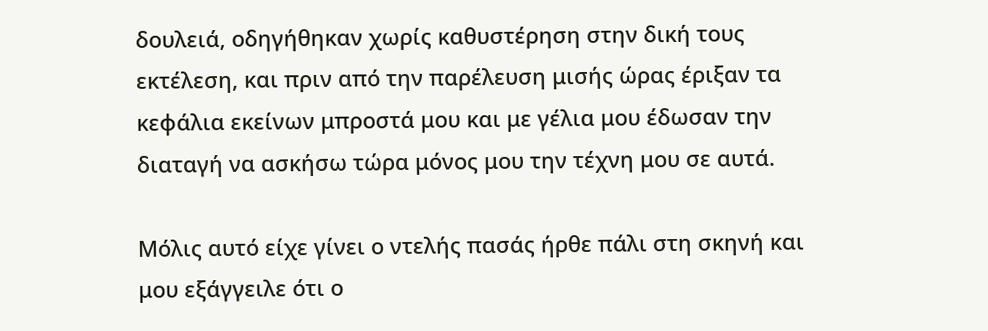δουλειά, οδηγήθηκαν χωρίς καθυστέρηση στην δική τους εκτέλεση, και πριν από την παρέλευση μισής ώρας έριξαν τα κεφάλια εκείνων μπροστά μου και με γέλια μου έδωσαν την διαταγή να ασκήσω τώρα μόνος μου την τέχνη μου σε αυτά.

Μόλις αυτό είχε γίνει ο ντελής πασάς ήρθε πάλι στη σκηνή και μου εξάγγειλε ότι ο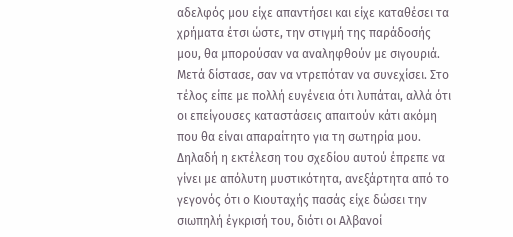αδελφός μου είχε απαντήσει και είχε καταθέσει τα χρήματα έτσι ώστε, την στιγμή της παράδοσής μου, θα μπορούσαν να αναληφθούν με σιγουριά. Μετά δίστασε, σαν να ντρεπόταν να συνεχίσει. Στο τέλος είπε με πολλή ευγένεια ότι λυπάται, αλλά ότι οι επείγουσες καταστάσεις απαιτούν κάτι ακόμη που θα είναι απαραίτητο για τη σωτηρία μου. Δηλαδή η εκτέλεση του σχεδίου αυτού έπρεπε να γίνει με απόλυτη μυστικότητα, ανεξάρτητα από το γεγονός ότι ο Κιουταχής πασάς είχε δώσει την σιωπηλή έγκρισή του, διότι οι Αλβανοί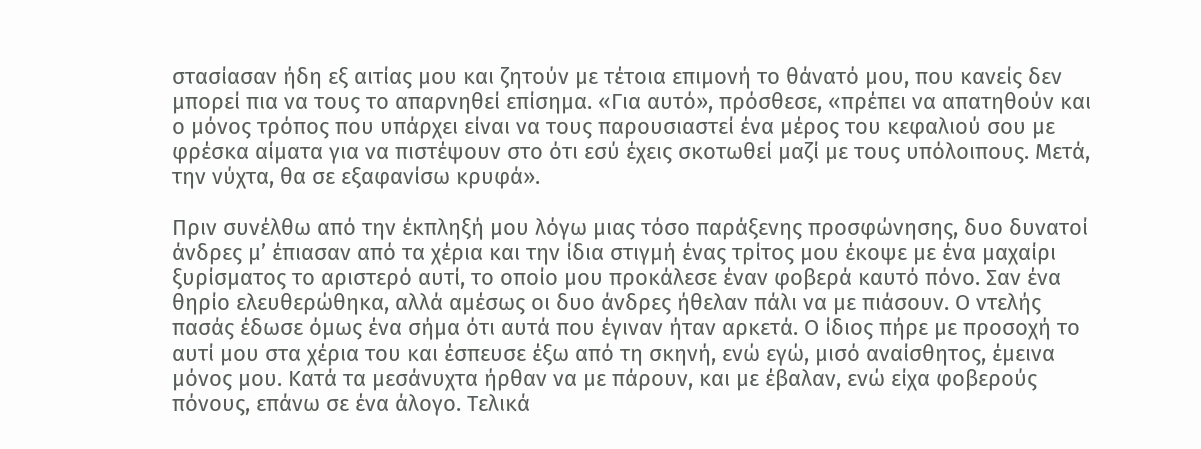στασίασαν ήδη εξ αιτίας μου και ζητούν με τέτοια επιμονή το θάνατό μου, που κανείς δεν μπορεί πια να τους το απαρνηθεί επίσημα. «Για αυτό», πρόσθεσε, «πρέπει να απατηθούν και ο μόνος τρόπος που υπάρχει είναι να τους παρουσιαστεί ένα μέρος του κεφαλιού σου με φρέσκα αίματα για να πιστέψουν στο ότι εσύ έχεις σκοτωθεί μαζί με τους υπόλοιπους. Μετά, την νύχτα, θα σε εξαφανίσω κρυφά».

Πριν συνέλθω από την έκπληξή μου λόγω μιας τόσο παράξενης προσφώνησης, δυο δυνατοί άνδρες μ’ έπιασαν από τα χέρια και την ίδια στιγμή ένας τρίτος μου έκοψε με ένα μαχαίρι ξυρίσματος το αριστερό αυτί, το οποίο μου προκάλεσε έναν φοβερά καυτό πόνο. Σαν ένα θηρίο ελευθερώθηκα, αλλά αμέσως οι δυο άνδρες ήθελαν πάλι να με πιάσουν. Ο ντελής πασάς έδωσε όμως ένα σήμα ότι αυτά που έγιναν ήταν αρκετά. Ο ίδιος πήρε με προσοχή το αυτί μου στα χέρια του και έσπευσε έξω από τη σκηνή, ενώ εγώ, μισό αναίσθητος, έμεινα μόνος μου. Κατά τα μεσάνυχτα ήρθαν να με πάρουν, και με έβαλαν, ενώ είχα φοβερούς πόνους, επάνω σε ένα άλογο. Τελικά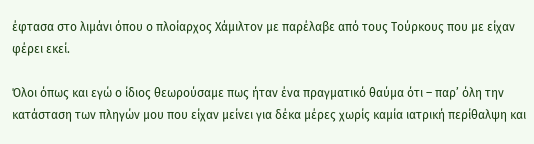έφτασα στο λιμάνι όπου ο πλοίαρχος Χάμιλτον με παρέλαβε από τους Τούρκους που με είχαν φέρει εκεί.

Όλοι όπως και εγώ ο ίδιος θεωρούσαμε πως ήταν ένα πραγματικό θαύμα ότι – παρ’ όλη την κατάσταση των πληγών μου που είχαν μείνει για δέκα μέρες χωρίς καμία ιατρική περίθαλψη και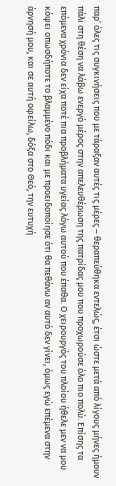παρ’ όλες τις συγκινήσεις που με τάραξαν αυτές τις μέρες – θεραπεύθηκα εντελώς, έτσι ώστε μετά από λίγους μήνες ήμουν πάλι στη θέση να λάβω ενεργό μέρος στην απελευθέρωση της πατρίδας μου που προχωρούσε όλο πιο πολύ. Επίσης τα επόμενα χρόνια δεν είχα ποτέ πια προβλήματα υγείας λόγω αυτού που έπαθα. Ο χειρουργός του πλοίου ήθελε μεν να μου κόψει οπωσδήποτε το βλαμμένο πόδι και με προειδοποίησε ότι θα πεθάνω αν αυτό δεν γίνει, όμως εγώ επέμενα στην άρνησή μου, και σε αυτή οφείλω, δόξα στο Θεό, την ευτυχή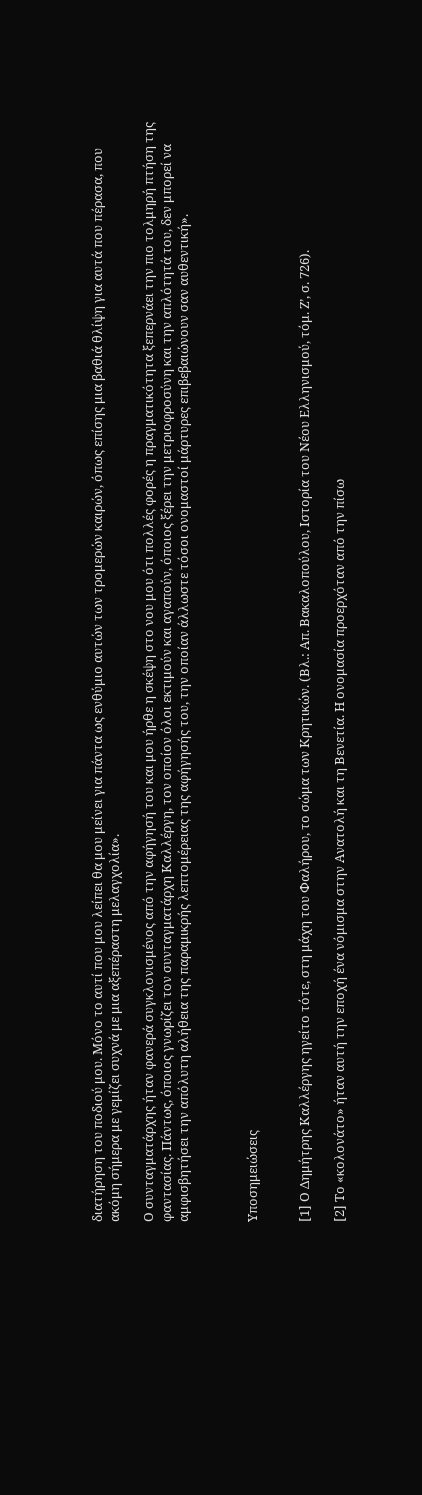διατήρηση του ποδιού μου. Μόνο το αυτί που μου λείπει θα μου μείνει για πάντα ως ενθύμιο αυτών των τρομερών καιρών, όπως επίσης μια βαθιά θλίψη για αυτά που πέρασα, που ακόμη σήμερα με γεμίζει συχνά με μια αξεπέραστη μελαγχολία».

Ο συνταγματάρχης ήταν φανερά συγκλονισμένος από την αφήγησή του και μου ήρθε η σκέψη στο νου μου ότι πολλές φορές η πραγματικότητα ξεπερνάει την πιο τολμηρή πτήση της φαντασίας. Πάντως, όποιος γνωρίζει τον συνταγματάρχη Καλλέργη, τον οποίον όλοι εκτιμούν και αγαπούν, όποιος ξέρει την μετριοφροσύνη και την απλότητά του, δεν μπορεί να αμφισβητήσει την απόλυτη αλήθεια της παραμικρής λεπτομέρειας της αφήγησής του, την οποίαν άλλωστε τόσοι ονομαστοί μάρτυρες επιβεβαιώνουν σαν αυθεντική».



Υποσημειώσεις


[1] Ο Δημήτρης Καλλέργης ηγείτο τότε, στη μάχη του Φαλήρου, το σώμα των Κρητικών. (Βλ.: Απ. Βακαλοπούλου, Ιστορία του Νέου Ελληνισμού, τόμ. Ζ’, σ. 726).

[2] Το «κολονάτο» ήταν αυτή την εποχή ένα νόμισμα στην Ανατολή και τη Βενετία. Η ονομασία προερχόταν από την πίσω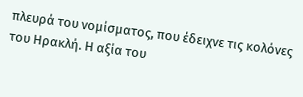πλευρά του νομίσματος, που έδειχνε τις κολόνες του Ηρακλή. Η αξία του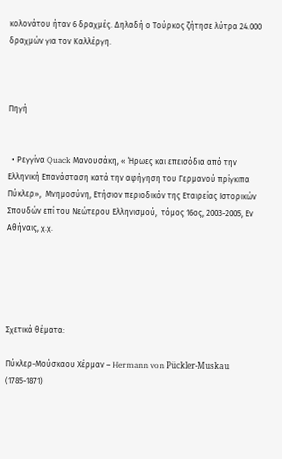κολονάτου ήταν 6 δραχμές. Δηλαδή ο Τούρκος ζήτησε λύτρα 24.000 δραχμών για τον Καλλέργη.



Πηγή


  • Ρεγγίνα Quack Μανουσάκη, « Ήρωες και επεισόδια από την Ελληνική Επανάσταση κατά την αφήγηση του Γερμανού πρίγκιπα Πύκλερ»,  Μνημοσύνη, Ετήσιον περιοδικόν της Εταιρείας Ιστορικών Σπουδών επί του Νεώτερου Ελληνισμού,  τόμος 16ος, 2003-2005, Εν Αθήναις, χ.χ.





Σχετικά θέματα:

Πύκλερ-Μούσκαου Χέρμαν – Hermann von Pückler-Muskau (1785-1871)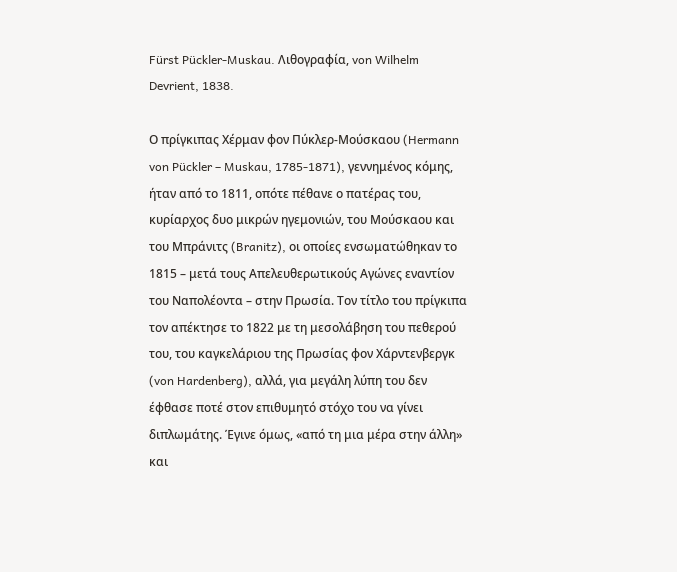Fürst Pückler-Muskau. Λιθογραφία, von Wilhelm Devrient, 1838.

Ο πρίγκιπας Χέρμαν φον Πύκλερ-Μούσκαου (Hermann von Pückler – Muskau, 1785-1871), γεννημένος κόμης, ήταν από το 1811, οπότε πέθανε ο πατέρας του, κυρίαρχος δυο μικρών ηγεμονιών, του Μούσκαου και του Μπράνιτς (Branitz), οι οποίες ενσωματώθηκαν το 1815 – μετά τους Απελευθερωτικούς Αγώνες εναντίον του Ναπολέοντα – στην Πρωσία. Τον τίτλο του πρίγκιπα τον απέκτησε το 1822 με τη μεσολάβηση του πεθερού του, του καγκελάριου της Πρωσίας φον Χάρντενβεργκ (von Hardenberg), αλλά, για μεγάλη λύπη του δεν έφθασε ποτέ στον επιθυμητό στόχο του να γίνει διπλωμάτης. Έγινε όμως, «από τη μια μέρα στην άλλη» και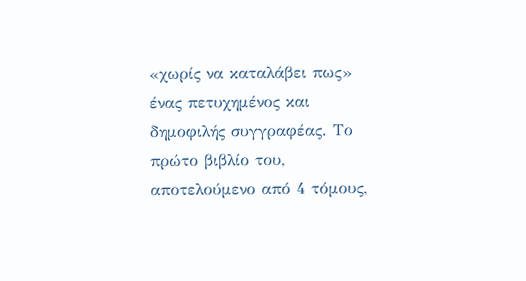«χωρίς να καταλάβει πως» ένας πετυχημένος και δημοφιλής συγγραφέας. Το πρώτο βιβλίο του, αποτελούμενο από 4 τόμους,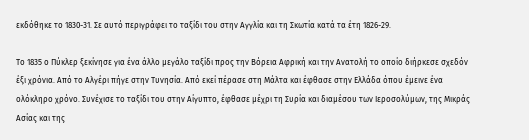εκδόθηκε το 1830-31. Σε αυτό περιγράφει το ταξίδι του στην Αγγλία και τη Σκωτία κατά τα έτη 1826-29.

Το 1835 ο Πύκλερ ξεκίνησε για ένα άλλο μεγάλο ταξίδι προς την Βόρεια Αφρική και την Ανατολή το οποίο διήρκεσε σχεδόν έξι χρόνια. Από το Αλγέρι πήγε στην Τυνησία. Από εκεί πέρασε στη Μάλτα και έφθασε στην Ελλάδα όπου έμεινε ένα ολόκληρο χρόνο. Συνέχισε το ταξίδι του στην Αίγυπτο, έφθασε μέχρι τη Συρία και διαμέσου των Ιεροσολύμων, της Μικράς Ασίας και της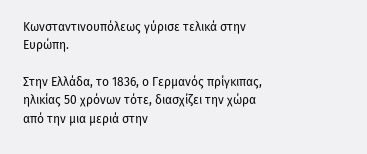Κωνσταντινουπόλεως γύρισε τελικά στην Ευρώπη.

Στην Ελλάδα, το 1836, ο Γερμανός πρίγκιπας, ηλικίας 50 χρόνων τότε, διασχίζει την χώρα από την μια μεριά στην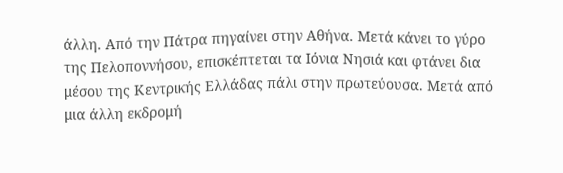άλλη. Από την Πάτρα πηγαίνει στην Αθήνα. Μετά κάνει το γύρο της Πελοποννήσου, επισκέπτεται τα Ιόνια Νησιά και φτάνει δια μέσου της Κεντρικής Ελλάδας πάλι στην πρωτεύουσα. Μετά από μια άλλη εκδρομή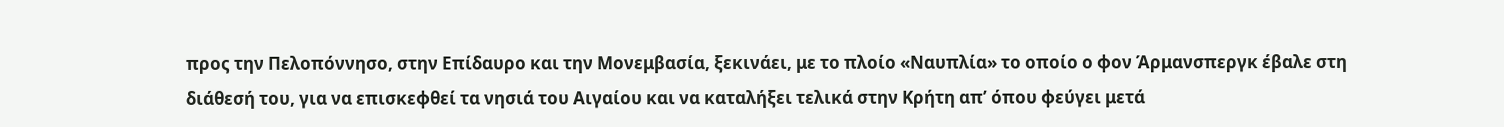προς την Πελοπόννησο, στην Επίδαυρο και την Μονεμβασία, ξεκινάει, με το πλοίο «Ναυπλία» το οποίο ο φον Άρμανσπεργκ έβαλε στη διάθεσή του, για να επισκεφθεί τα νησιά του Αιγαίου και να καταλήξει τελικά στην Κρήτη απ’ όπου φεύγει μετά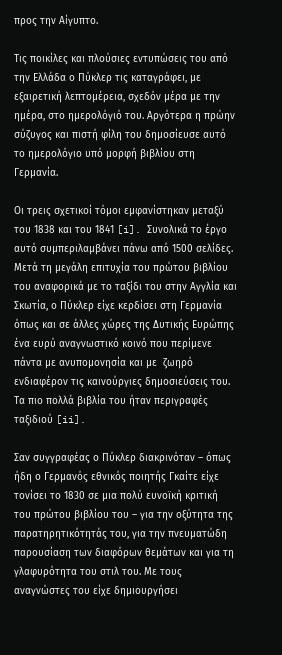προς την Αίγυπτο.

Τις ποικίλες και πλούσιες εντυπώσεις του από την Ελλάδα ο Πύκλερ τις καταγράφει, με εξαιρετική λεπτομέρεια, σχεδόν μέρα με την ημέρα, στο ημερολόγιό του. Αργότερα η πρώην σύζυγος και πιστή φίλη του δημοσίευσε αυτό το ημερολόγιο υπό μορφή βιβλίου στη Γερμανία.

Οι τρεις σχετικοί τόμοι εμφανίστηκαν μεταξύ του 1838 και του 1841 [i]. Συνολικά το έργο αυτό συμπεριλαμβάνει πάνω από 1500 σελίδες. Μετά τη μεγάλη επιτυχία του πρώτου βιβλίου του αναφορικά με το ταξίδι του στην Αγγλία και Σκωτία, ο Πύκλερ είχε κερδίσει στη Γερμανία όπως και σε άλλες χώρες της Δυτικής Ευρώπης ένα ευρύ αναγνωστικό κοινό που περίμενε πάντα με ανυπομονησία και με  ζωηρό ενδιαφέρον τις καινούργιες δημοσιεύσεις του. Τα πιο πολλά βιβλία του ήταν περιγραφές ταξιδιού [ii].

Σαν συγγραφέας ο Πύκλερ διακρινόταν – όπως ήδη ο Γερμανός εθνικός ποιητής Γκαίτε είχε τονίσει το 1830 σε μια πολύ ευνοϊκή κριτική του πρώτου βιβλίου του – για την οξύτητα της παρατηρητικότητάς του, για την πνευματώδη παρουσίαση των διαφόρων θεμάτων και για τη γλαφυρότητα του στιλ του. Με τους αναγνώστες του είχε δημιουργήσει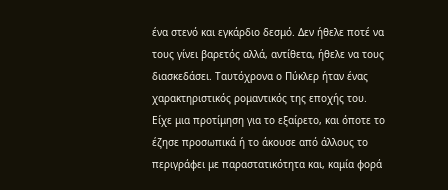ένα στενό και εγκάρδιο δεσμό. Δεν ήθελε ποτέ να τους γίνει βαρετός αλλά, αντίθετα, ήθελε να τους διασκεδάσει. Ταυτόχρονα ο Πύκλερ ήταν ένας χαρακτηριστικός ρομαντικός της εποχής του. Είχε μια προτίμηση για το εξαίρετο, και όποτε το έζησε προσωπικά ή το άκουσε από άλλους το περιγράφει με παραστατικότητα και, καμία φορά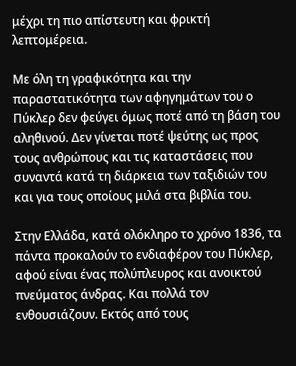μέχρι τη πιο απίστευτη και φρικτή λεπτομέρεια.

Με όλη τη γραφικότητα και την παραστατικότητα των αφηγημάτων του ο Πύκλερ δεν φεύγει όμως ποτέ από τη βάση του αληθινού. Δεν γίνεται ποτέ ψεύτης ως προς τους ανθρώπους και τις καταστάσεις που συναντά κατά τη διάρκεια των ταξιδιών του και για τους οποίους μιλά στα βιβλία του.

Στην Ελλάδα, κατά ολόκληρο το χρόνο 1836, τα πάντα προκαλούν το ενδιαφέρον του Πύκλερ, αφού είναι ένας πολύπλευρος και ανοικτού πνεύματος άνδρας. Και πολλά τον ενθουσιάζουν. Εκτός από τους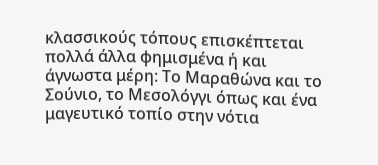κλασσικούς τόπους επισκέπτεται πολλά άλλα φημισμένα ή και άγνωστα μέρη: Το Μαραθώνα και το Σούνιο, το Μεσολόγγι όπως και ένα μαγευτικό τοπίο στην νότια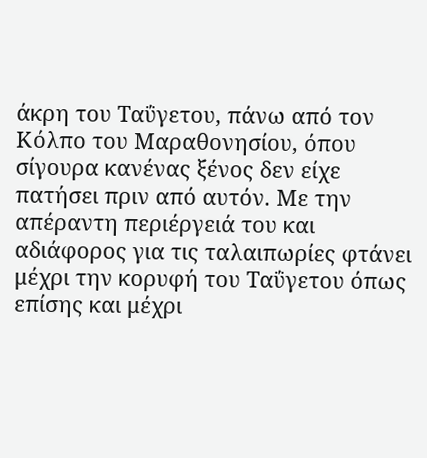άκρη του Ταΰγετου, πάνω από τον Κόλπο του Μαραθονησίου, όπου σίγουρα κανένας ξένος δεν είχε πατήσει πριν από αυτόν. Με την απέραντη περιέργειά του και αδιάφορος για τις ταλαιπωρίες φτάνει μέχρι την κορυφή του Ταΰγετου όπως επίσης και μέχρι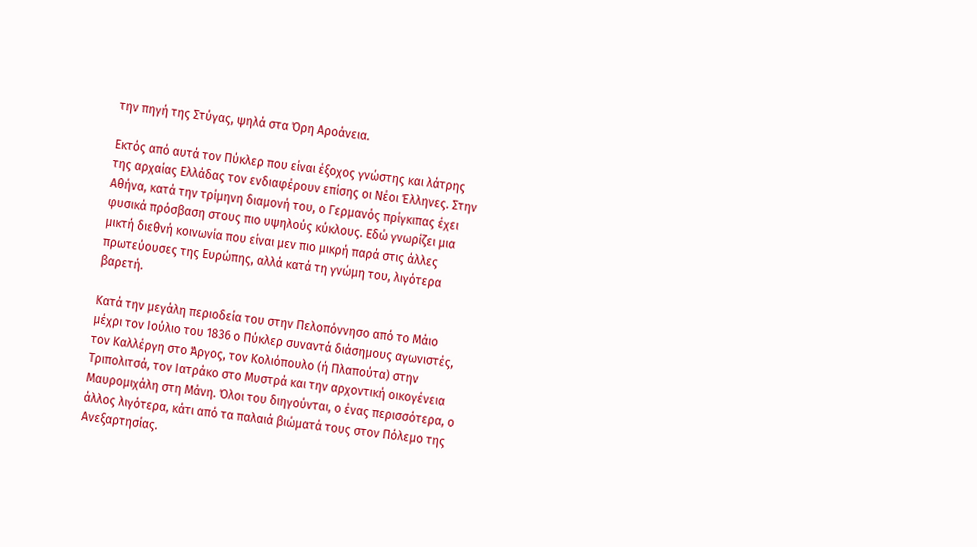την πηγή της Στύγας, ψηλά στα Όρη Αροάνεια.

Εκτός από αυτά τον Πύκλερ που είναι έξοχος γνώστης και λάτρης της αρχαίας Ελλάδας τον ενδιαφέρουν επίσης οι Νέοι Έλληνες. Στην Αθήνα, κατά την τρίμηνη διαμονή του, ο Γερμανός πρίγκιπας έχει φυσικά πρόσβαση στους πιο υψηλούς κύκλους. Εδώ γνωρίζει μια μικτή διεθνή κοινωνία που είναι μεν πιο μικρή παρά στις άλλες πρωτεύουσες της Ευρώπης, αλλά κατά τη γνώμη του, λιγότερα βαρετή.

Κατά την μεγάλη περιοδεία του στην Πελοπόννησο από το Μάιο μέχρι τον Ιούλιο του 1836 ο Πύκλερ συναντά διάσημους αγωνιστές, τον Καλλέργη στο Άργος, τον Κολιόπουλο (ή Πλαπούτα) στην Τριπολιτσά, τον Ιατράκο στο Μυστρά και την αρχοντική οικογένεια Μαυρομιχάλη στη Μάνη. Όλοι του διηγούνται, ο ένας περισσότερα, ο άλλος λιγότερα, κάτι από τα παλαιά βιώματά τους στον Πόλεμο της Ανεξαρτησίας.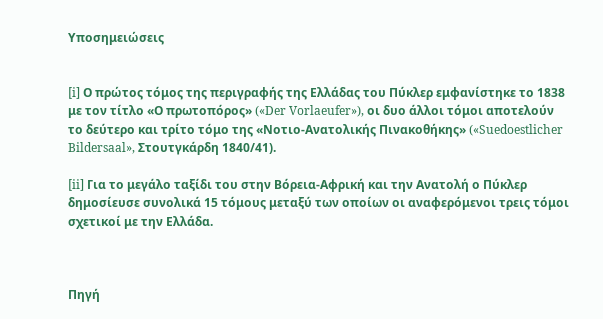Υποσημειώσεις


[i] Ο πρώτος τόμος της περιγραφής της Ελλάδας του Πύκλερ εμφανίστηκε το 1838 με τον τίτλο «Ο πρωτοπόρος» («Der Vorlaeufer»), οι δυο άλλοι τόμοι αποτελούν το δεύτερο και τρίτο τόμο της «Νοτιο-Ανατολικής Πινακοθήκης» («Suedoestlicher Bildersaal», Στουτγκάρδη 1840/41).

[ii] Για το μεγάλο ταξίδι του στην Βόρεια-Αφρική και την Ανατολή ο Πύκλερ δημοσίευσε συνολικά 15 τόμους μεταξύ των οποίων οι αναφερόμενοι τρεις τόμοι σχετικοί με την Ελλάδα.



Πηγή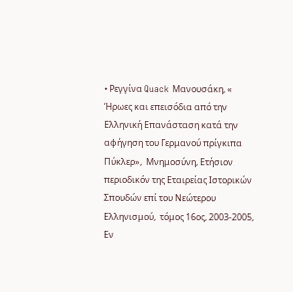• Ρεγγίνα Quack Μανουσάκη, « Ήρωες και επεισόδια από την Ελληνική Επανάσταση κατά την αφήγηση του Γερμανού πρίγκιπα Πύκλερ»,  Μνημοσύνη, Ετήσιον περιοδικόν της Εταιρείας Ιστορικών Σπουδών επί του Νεώτερου Ελληνισμού,  τόμος 16ος, 2003-2005, Εν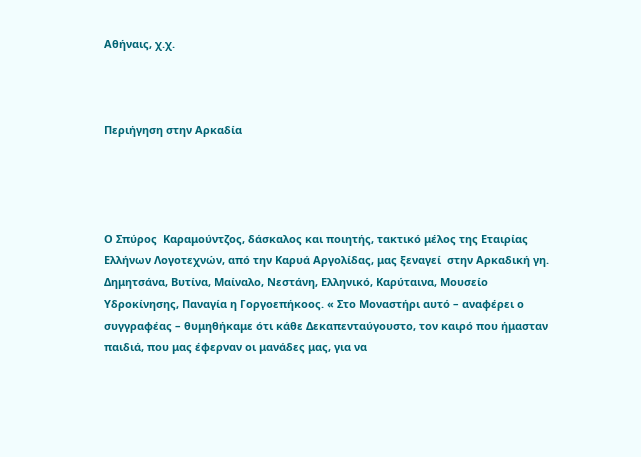Αθήναις, χ.χ.



Περιήγηση στην Αρκαδία




Ο Σπύρος  Καραμούντζος, δάσκαλος και ποιητής, τακτικό μέλος της Εταιρίας Ελλήνων Λογοτεχνών, από την Καρυά Αργολίδας, μας ξεναγεί  στην Αρκαδική γη. Δημητσάνα, Βυτίνα, Μαίναλο, Νεστάνη, Ελληνικό, Καρύταινα, Μουσείο Υδροκίνησης, Παναγία η Γοργοεπήκοος. « Στο Μοναστήρι αυτό – αναφέρει ο συγγραφέας – θυμηθήκαμε ότι κάθε Δεκαπενταύγουστο, τον καιρό που ήμασταν  παιδιά, που μας έφερναν οι μανάδες μας, για να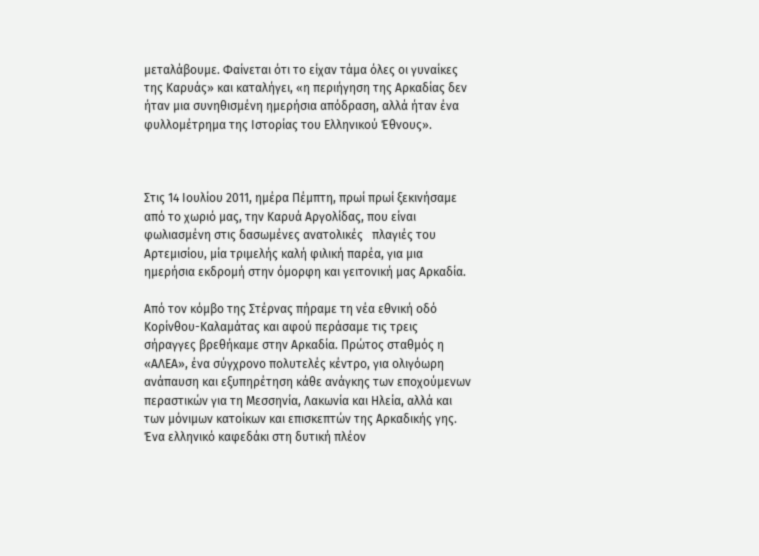μεταλάβουμε. Φαίνεται ότι το είχαν τάμα όλες οι γυναίκες της Καρυάς» και καταλήγει, «η περιήγηση της Αρκαδίας δεν ήταν μια συνηθισμένη ημερήσια απόδραση, αλλά ήταν ένα φυλλομέτρημα της Ιστορίας του Ελληνικού Έθνους».



Στις 14 Ιουλίου 2011, ημέρα Πέμπτη, πρωί πρωί ξεκινήσαμε από το χωριό μας, την Καρυά Αργολίδας, που είναι φωλιασμένη στις δασωμένες ανατολικές   πλαγιές του Αρτεμισίου, μία τριμελής καλή φιλική παρέα, για μια ημερήσια εκδρομή στην όμορφη και γειτονική μας Αρκαδία.

Από τον κόμβο της Στέρνας πήραμε τη νέα εθνική οδό Κορίνθου-Καλαμάτας και αφού περάσαμε τις τρεις σήραγγες βρεθήκαμε στην Αρκαδία. Πρώτος σταθμός η «ΑΛΕΑ», ένα σύγχρονο πολυτελές κέντρο, για ολιγόωρη ανάπαυση και εξυπηρέτηση κάθε ανάγκης των εποχούμενων περαστικών για τη Μεσσηνία, Λακωνία και Ηλεία, αλλά και των μόνιμων κατοίκων και επισκεπτών της Αρκαδικής γης. Ένα ελληνικό καφεδάκι στη δυτική πλέον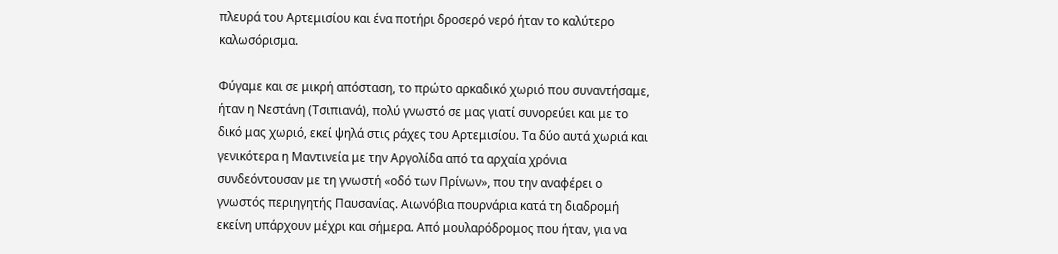πλευρά του Αρτεμισίου και ένα ποτήρι δροσερό νερό ήταν το καλύτερο καλωσόρισμα.

Φύγαμε και σε μικρή απόσταση, το πρώτο αρκαδικό χωριό που συναντήσαμε, ήταν η Νεστάνη (Τσιπιανά), πολύ γνωστό σε μας γιατί συνορεύει και με το δικό μας χωριό, εκεί ψηλά στις ράχες του Αρτεμισίου. Τα δύο αυτά χωριά και γενικότερα η Μαντινεία με την Αργολίδα από τα αρχαία χρόνια συνδεόντουσαν με τη γνωστή «οδό των Πρίνων», που την αναφέρει ο γνωστός περιηγητής Παυσανίας. Αιωνόβια πουρνάρια κατά τη διαδρομή εκείνη υπάρχουν μέχρι και σήμερα. Από μουλαρόδρομος που ήταν, για να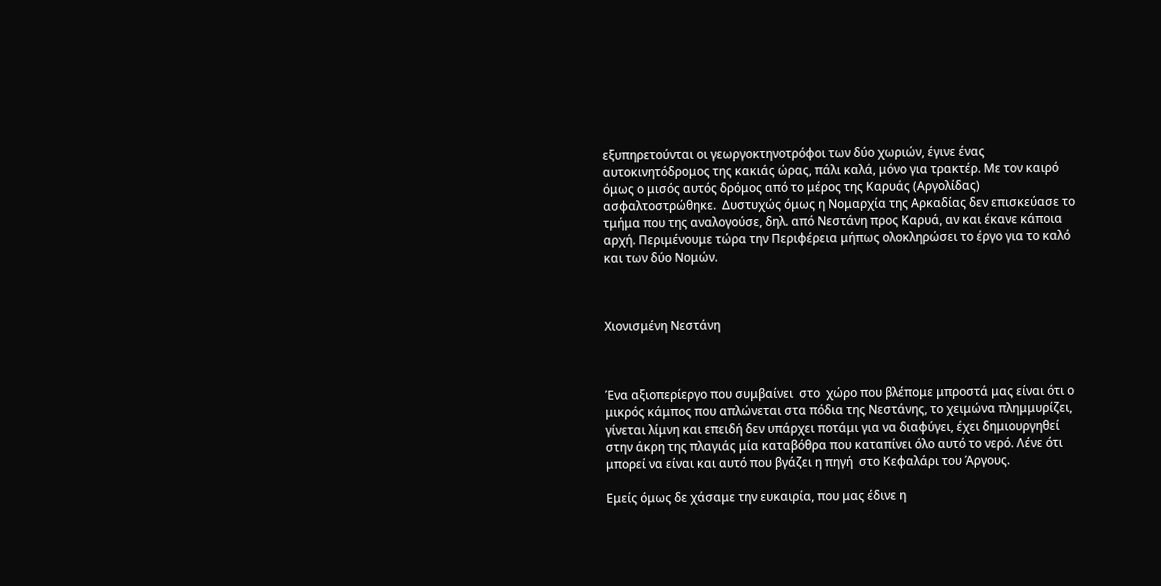εξυπηρετούνται οι γεωργοκτηνοτρόφοι των δύο χωριών, έγινε ένας αυτοκινητόδρομος της κακιάς ώρας, πάλι καλά, μόνο για τρακτέρ. Με τον καιρό όμως ο μισός αυτός δρόμος από το μέρος της Καρυάς (Αργολίδας) ασφαλτοστρώθηκε.  Δυστυχώς όμως η Νομαρχία της Αρκαδίας δεν επισκεύασε το τμήμα που της αναλογούσε, δηλ. από Νεστάνη προς Καρυά, αν και έκανε κάποια αρχή. Περιμένουμε τώρα την Περιφέρεια μήπως ολοκληρώσει το έργο για το καλό και των δύο Νομών.



Χιονισμένη Νεστάνη



Ένα αξιοπερίεργο που συμβαίνει  στο  χώρο που βλέπομε μπροστά μας είναι ότι ο μικρός κάμπος που απλώνεται στα πόδια της Νεστάνης, το χειμώνα πλημμυρίζει, γίνεται λίμνη και επειδή δεν υπάρχει ποτάμι για να διαφύγει, έχει δημιουργηθεί στην άκρη της πλαγιάς μία καταβόθρα που καταπίνει όλο αυτό το νερό. Λένε ότι μπορεί να είναι και αυτό που βγάζει η πηγή  στο Κεφαλάρι του Άργους.

Εμείς όμως δε χάσαμε την ευκαιρία, που μας έδινε η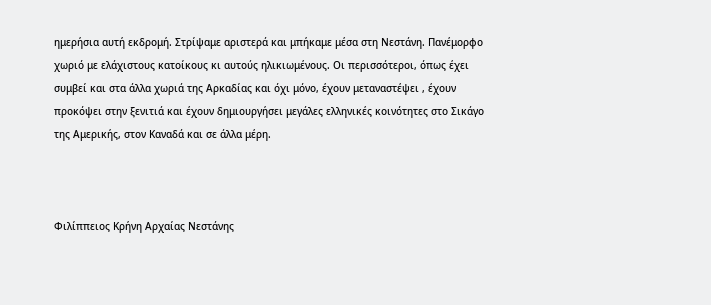ημερήσια αυτή εκδρομή. Στρίψαμε αριστερά και μπήκαμε μέσα στη Νεστάνη. Πανέμορφο χωριό με ελάχιστους κατοίκους κι αυτούς ηλικιωμένους. Οι περισσότεροι, όπως έχει συμβεί και στα άλλα χωριά της Αρκαδίας και όχι μόνο, έχουν μεταναστέψει , έχουν προκόψει στην ξενιτιά και έχουν δημιουργήσει μεγάλες ελληνικές κοινότητες στο Σικάγο της Αμερικής, στον Καναδά και σε άλλα μέρη.



Φιλίππειος Κρήνη Αρχαίας Νεστάνης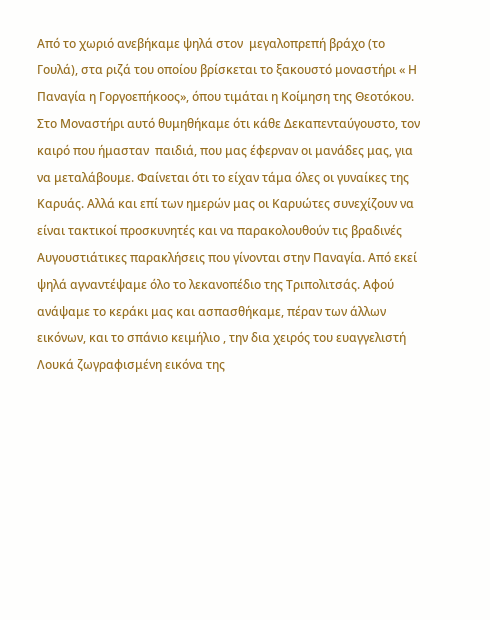Από το χωριό ανεβήκαμε ψηλά στον  μεγαλοπρεπή βράχο (το Γουλά), στα ριζά του οποίου βρίσκεται το ξακουστό μοναστήρι « Η Παναγία η Γοργοεπήκοος», όπου τιμάται η Κοίμηση της Θεοτόκου. Στο Μοναστήρι αυτό θυμηθήκαμε ότι κάθε Δεκαπενταύγουστο, τον καιρό που ήμασταν  παιδιά, που μας έφερναν οι μανάδες μας, για να μεταλάβουμε. Φαίνεται ότι το είχαν τάμα όλες οι γυναίκες της Καρυάς. Αλλά και επί των ημερών μας οι Καρυώτες συνεχίζουν να είναι τακτικοί προσκυνητές και να παρακολουθούν τις βραδινές Αυγουστιάτικες παρακλήσεις που γίνονται στην Παναγία. Από εκεί ψηλά αγναντέψαμε όλο το λεκανοπέδιο της Τριπολιτσάς. Αφού ανάψαμε το κεράκι μας και ασπασθήκαμε, πέραν των άλλων εικόνων, και το σπάνιο κειμήλιο , την δια χειρός του ευαγγελιστή Λουκά ζωγραφισμένη εικόνα της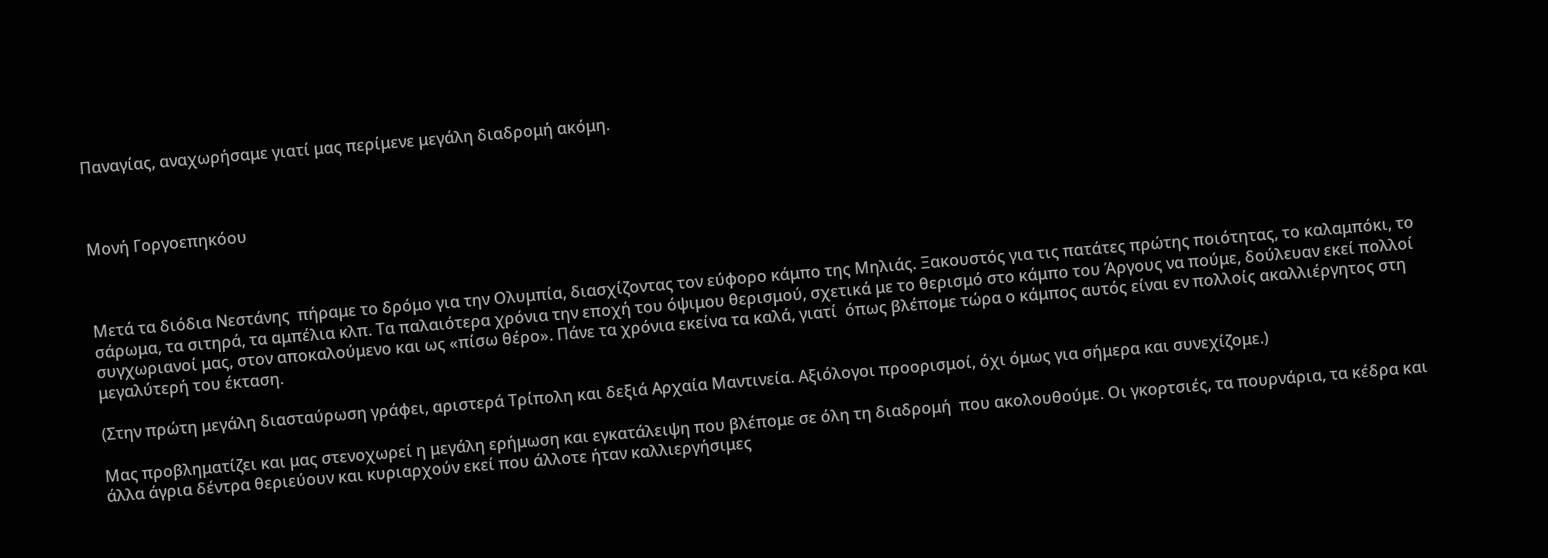Παναγίας, αναχωρήσαμε γιατί μας περίμενε μεγάλη διαδρομή ακόμη.



Μονή Γοργοεπηκόου



Μετά τα διόδια Νεστάνης  πήραμε το δρόμο για την Ολυμπία, διασχίζοντας τον εύφορο κάμπο της Μηλιάς. Ξακουστός για τις πατάτες πρώτης ποιότητας, το καλαμπόκι, το σάρωμα, τα σιτηρά, τα αμπέλια κλπ. Τα παλαιότερα χρόνια την εποχή του όψιμου θερισμού, σχετικά με το θερισμό στο κάμπο του Άργους να πούμε, δούλευαν εκεί πολλοί συγχωριανοί μας, στον αποκαλούμενο και ως «πίσω θέρο». Πάνε τα χρόνια εκείνα τα καλά, γιατί  όπως βλέπομε τώρα ο κάμπος αυτός είναι εν πολλοίς ακαλλιέργητος στη μεγαλύτερή του έκταση.

(Στην πρώτη μεγάλη διασταύρωση γράφει, αριστερά Τρίπολη και δεξιά Αρχαία Μαντινεία. Αξιόλογοι προορισμοί, όχι όμως για σήμερα και συνεχίζομε.)

Μας προβληματίζει και μας στενοχωρεί η μεγάλη ερήμωση και εγκατάλειψη που βλέπομε σε όλη τη διαδρομή  που ακολουθούμε. Οι γκορτσιές, τα πουρνάρια, τα κέδρα και άλλα άγρια δέντρα θεριεύουν και κυριαρχούν εκεί που άλλοτε ήταν καλλιεργήσιμες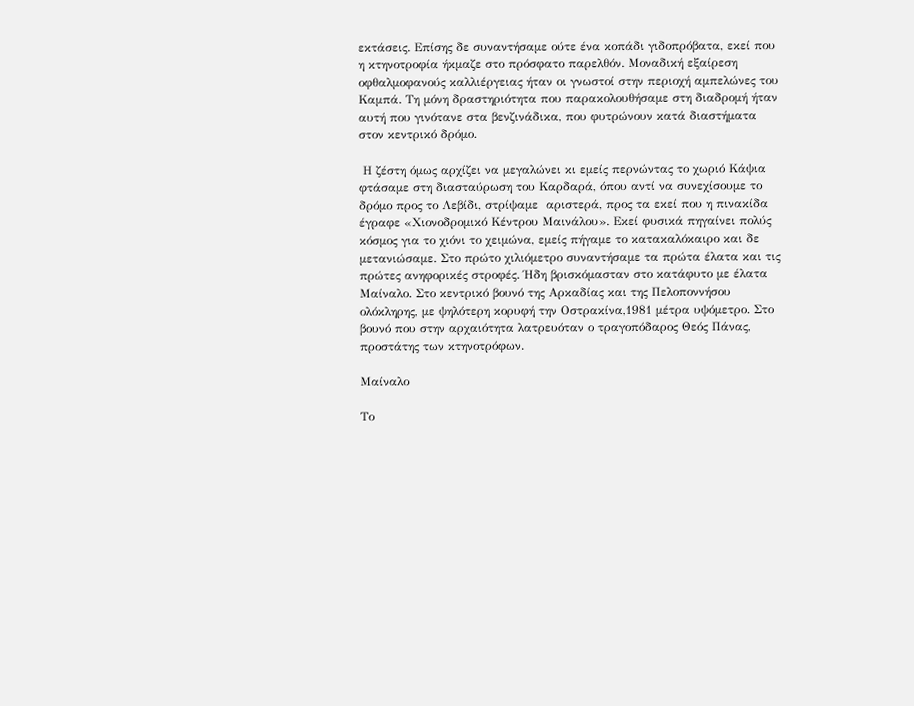εκτάσεις. Επίσης δε συναντήσαμε ούτε ένα κοπάδι γιδοπρόβατα, εκεί που η κτηνοτροφία ήκμαζε στο πρόσφατο παρελθόν. Μοναδική εξαίρεση οφθαλμοφανούς καλλιέργειας ήταν οι γνωστοί στην περιοχή αμπελώνες του Καμπά. Τη μόνη δραστηριότητα που παρακολουθήσαμε στη διαδρομή ήταν αυτή που γινότανε στα βενζινάδικα, που φυτρώνουν κατά διαστήματα στον κεντρικό δρόμο.

 Η ζέστη όμως αρχίζει να μεγαλώνει κι εμείς περνώντας το χωριό Κάψια φτάσαμε στη διασταύρωση του Καρδαρά, όπου αντί να συνεχίσουμε το δρόμο προς το Λεβίδι, στρίψαμε  αριστερά, προς τα εκεί που η πινακίδα έγραφε «Χιονοδρομικό Κέντρου Μαινάλου». Εκεί φυσικά πηγαίνει πολύς κόσμος για το χιόνι το χειμώνα, εμείς πήγαμε το κατακαλόκαιρο και δε μετανιώσαμε. Στο πρώτο χιλιόμετρο συναντήσαμε τα πρώτα έλατα και τις πρώτες ανηφορικές στροφές. Ήδη βρισκόμασταν στο κατάφυτο με έλατα Μαίναλο. Στο κεντρικό βουνό της Αρκαδίας και της Πελοποννήσου ολόκληρης, με ψηλότερη κορυφή την Οστρακίνα,1981 μέτρα υψόμετρο. Στο βουνό που στην αρχαιότητα λατρευόταν ο τραγοπόδαρος Θεός Πάνας, προστάτης των κτηνοτρόφων.

Μαίναλο

Το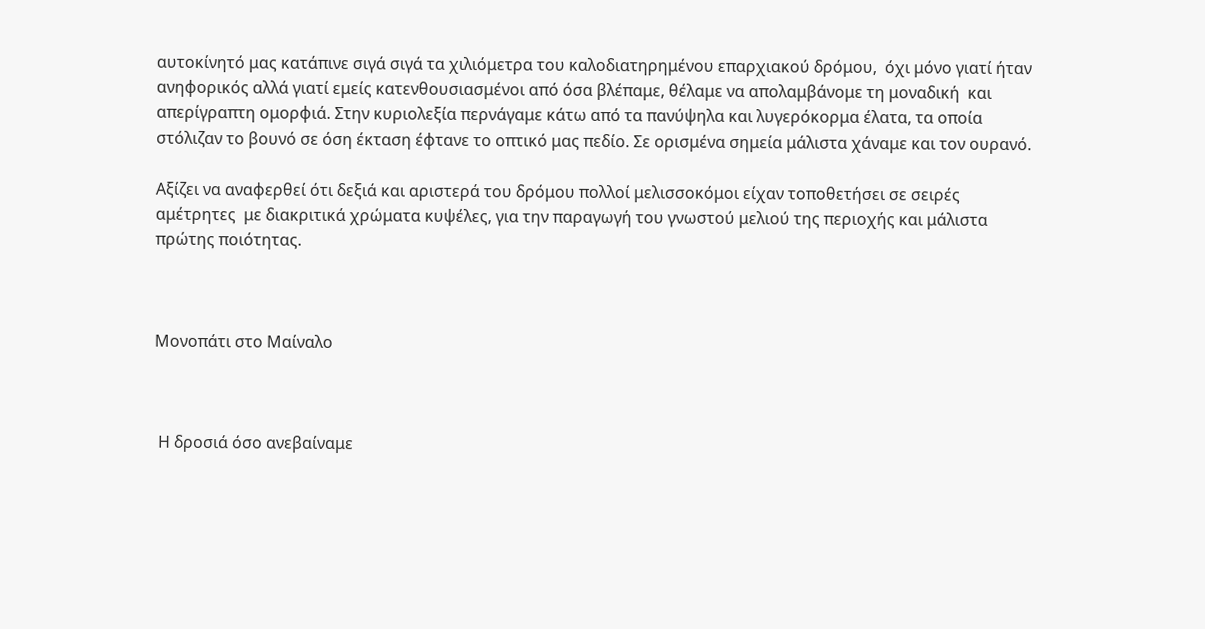αυτοκίνητό μας κατάπινε σιγά σιγά τα χιλιόμετρα του καλοδιατηρημένου επαρχιακού δρόμου,  όχι μόνο γιατί ήταν ανηφορικός αλλά γιατί εμείς κατενθουσιασμένοι από όσα βλέπαμε, θέλαμε να απολαμβάνομε τη μοναδική  και απερίγραπτη ομορφιά. Στην κυριολεξία περνάγαμε κάτω από τα πανύψηλα και λυγερόκορμα έλατα, τα οποία στόλιζαν το βουνό σε όση έκταση έφτανε το οπτικό μας πεδίο. Σε ορισμένα σημεία μάλιστα χάναμε και τον ουρανό.

Αξίζει να αναφερθεί ότι δεξιά και αριστερά του δρόμου πολλοί μελισσοκόμοι είχαν τοποθετήσει σε σειρές αμέτρητες  με διακριτικά χρώματα κυψέλες, για την παραγωγή του γνωστού μελιού της περιοχής και μάλιστα πρώτης ποιότητας.



Μονοπάτι στο Μαίναλο



 Η δροσιά όσο ανεβαίναμε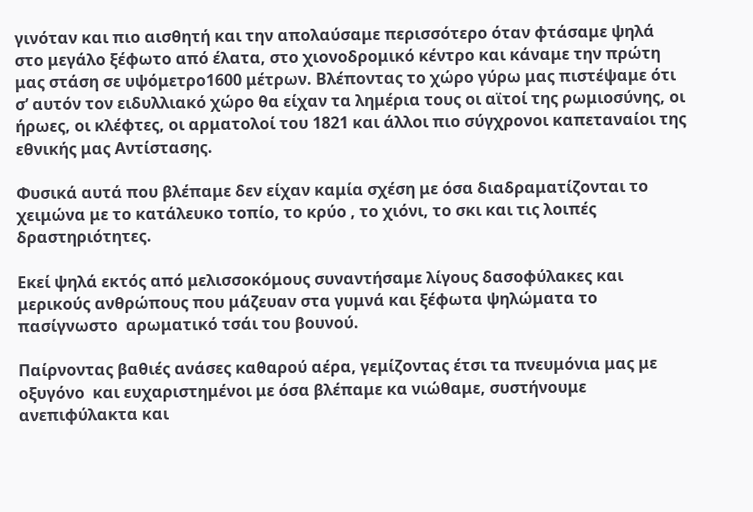γινόταν και πιο αισθητή και την απολαύσαμε περισσότερο όταν φτάσαμε ψηλά στο μεγάλο ξέφωτο από έλατα, στο χιονοδρομικό κέντρο και κάναμε την πρώτη μας στάση σε υψόμετρο1600 μέτρων. Βλέποντας το χώρο γύρω μας πιστέψαμε ότι σ’ αυτόν τον ειδυλλιακό χώρο θα είχαν τα λημέρια τους οι αϊτοί της ρωμιοσύνης, οι ήρωες, οι κλέφτες, οι αρματολοί του 1821 και άλλοι πιο σύγχρονοι καπεταναίοι της εθνικής μας Αντίστασης.

Φυσικά αυτά που βλέπαμε δεν είχαν καμία σχέση με όσα διαδραματίζονται το χειμώνα με το κατάλευκο τοπίο, το κρύο , το χιόνι, το σκι και τις λοιπές δραστηριότητες.

Εκεί ψηλά εκτός από μελισσοκόμους συναντήσαμε λίγους δασοφύλακες και μερικούς ανθρώπους που μάζευαν στα γυμνά και ξέφωτα ψηλώματα το πασίγνωστο  αρωματικό τσάι του βουνού.

Παίρνοντας βαθιές ανάσες καθαρού αέρα, γεμίζοντας έτσι τα πνευμόνια μας με οξυγόνο  και ευχαριστημένοι με όσα βλέπαμε κα νιώθαμε, συστήνουμε ανεπιφύλακτα και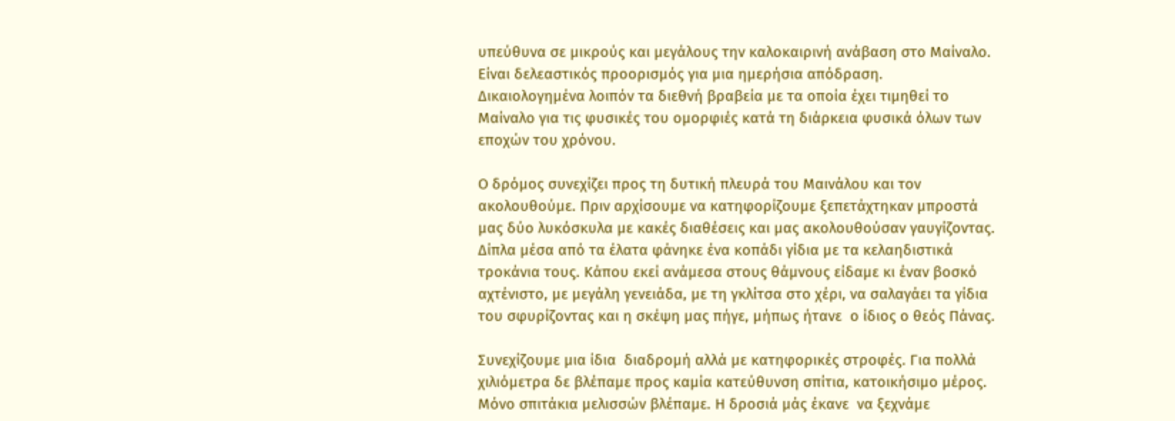υπεύθυνα σε μικρούς και μεγάλους την καλοκαιρινή ανάβαση στο Μαίναλο. Είναι δελεαστικός προορισμός για μια ημερήσια απόδραση.  Δικαιολογημένα λοιπόν τα διεθνή βραβεία με τα οποία έχει τιμηθεί το Μαίναλο για τις φυσικές του ομορφιές κατά τη διάρκεια φυσικά όλων των εποχών του χρόνου.

Ο δρόμος συνεχίζει προς τη δυτική πλευρά του Μαινάλου και τον ακολουθούμε. Πριν αρχίσουμε να κατηφορίζουμε ξεπετάχτηκαν μπροστά μας δύο λυκόσκυλα με κακές διαθέσεις και μας ακολουθούσαν γαυγίζοντας. Δίπλα μέσα από τα έλατα φάνηκε ένα κοπάδι γίδια με τα κελαηδιστικά τροκάνια τους. Κάπου εκεί ανάμεσα στους θάμνους είδαμε κι έναν βοσκό αχτένιστο, με μεγάλη γενειάδα, με τη γκλίτσα στο χέρι, να σαλαγάει τα γίδια του σφυρίζοντας και η σκέψη μας πήγε, μήπως ήτανε  ο ίδιος ο θεός Πάνας.

Συνεχίζουμε μια ίδια  διαδρομή αλλά με κατηφορικές στροφές. Για πολλά χιλιόμετρα δε βλέπαμε προς καμία κατεύθυνση σπίτια, κατοικήσιμο μέρος. Μόνο σπιτάκια μελισσών βλέπαμε. Η δροσιά μάς έκανε  να ξεχνάμε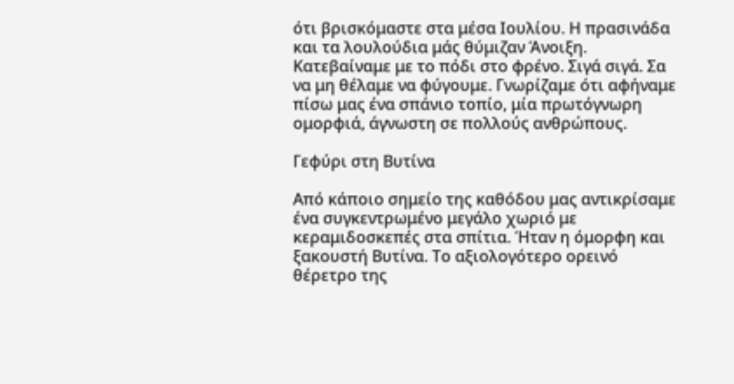ότι βρισκόμαστε στα μέσα Ιουλίου. Η πρασινάδα και τα λουλούδια μάς θύμιζαν Άνοιξη. Κατεβαίναμε με το πόδι στο φρένο. Σιγά σιγά. Σα να μη θέλαμε να φύγουμε. Γνωρίζαμε ότι αφήναμε πίσω μας ένα σπάνιο τοπίο, μία πρωτόγνωρη ομορφιά, άγνωστη σε πολλούς ανθρώπους.

Γεφύρι στη Βυτίνα

Από κάποιο σημείο της καθόδου μας αντικρίσαμε ένα συγκεντρωμένο μεγάλο χωριό με κεραμιδοσκεπές στα σπίτια. Ήταν η όμορφη και ξακουστή Βυτίνα. Το αξιολογότερο ορεινό θέρετρο της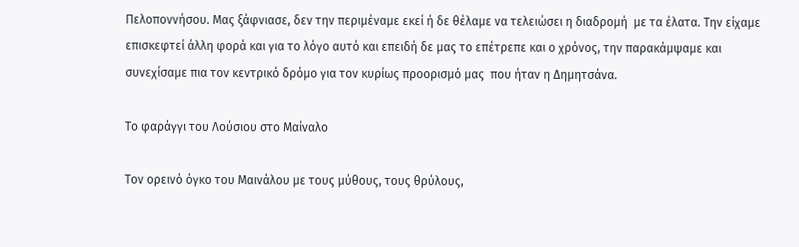Πελοποννήσου. Μας ξάφνιασε, δεν την περιμέναμε εκεί ή δε θέλαμε να τελειώσει η διαδρομή  με τα έλατα. Την είχαμε επισκεφτεί άλλη φορά και για το λόγο αυτό και επειδή δε μας το επέτρεπε και ο χρόνος, την παρακάμψαμε και συνεχίσαμε πια τον κεντρικό δρόμο για τον κυρίως προορισμό μας  που ήταν η Δημητσάνα.

Το φαράγγι του Λούσιου στο Μαίναλο

Τον ορεινό όγκο του Μαινάλου με τους μύθους, τους θρύλους,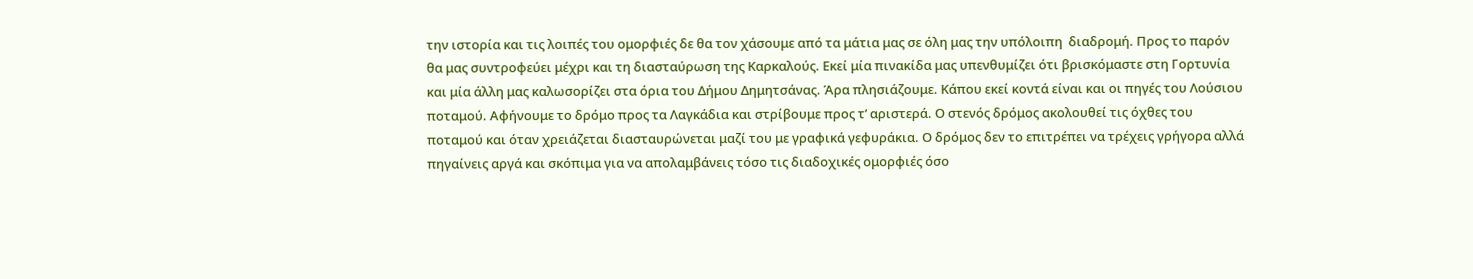την ιστορία και τις λοιπές του ομορφιές δε θα τον χάσουμε από τα μάτια μας σε όλη μας την υπόλοιπη  διαδρομή. Προς το παρόν θα μας συντροφεύει μέχρι και τη διασταύρωση της Καρκαλούς. Εκεί μία πινακίδα μας υπενθυμίζει ότι βρισκόμαστε στη Γορτυνία και μία άλλη μας καλωσορίζει στα όρια του Δήμου Δημητσάνας. Άρα πλησιάζουμε. Κάπου εκεί κοντά είναι και οι πηγές του Λούσιου ποταμού. Αφήνουμε το δρόμο προς τα Λαγκάδια και στρίβουμε προς τ’ αριστερά. Ο στενός δρόμος ακολουθεί τις όχθες του ποταμού και όταν χρειάζεται διασταυρώνεται μαζί του με γραφικά γεφυράκια. Ο δρόμος δεν το επιτρέπει να τρέχεις γρήγορα αλλά πηγαίνεις αργά και σκόπιμα για να απολαμβάνεις τόσο τις διαδοχικές ομορφιές όσο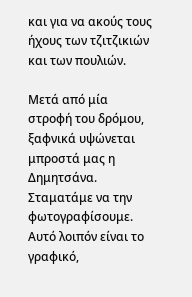και για να ακούς τους ήχους των τζιτζικιών και των πουλιών.

Μετά από μία στροφή του δρόμου, ξαφνικά υψώνεται μπροστά μας η Δημητσάνα. Σταματάμε να την φωτογραφίσουμε. Αυτό λοιπόν είναι το γραφικό,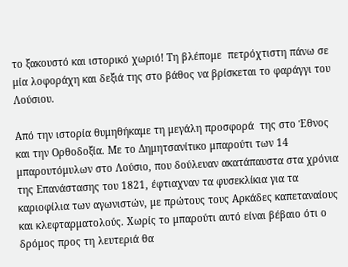το ξακουστό και ιστορικό χωριό! Τη βλέπομε  πετρόχτιστη πάνω σε μία λοφοράχη και δεξιά της στο βάθος να βρίσκεται το φαράγγι του Λούσιου.

Από την ιστορία θυμηθήκαμε τη μεγάλη προσφορά  της στο Έθνος και την Ορθοδοξία. Με το Δημητσανίτικο μπαρούτι των 14 μπαρουτόμυλων στο Λούσιο, που δούλευαν ακατάπαυστα στα χρόνια της Επανάστασης του 1821, έφτιαχναν τα φυσεκλίκια για τα καριοφίλια των αγωνιστών, με πρώτους τους Αρκάδες καπεταναίους και κλεφταρματολούς. Χωρίς το μπαρούτι αυτό είναι βέβαιο ότι ο δρόμος προς τη λευτεριά θα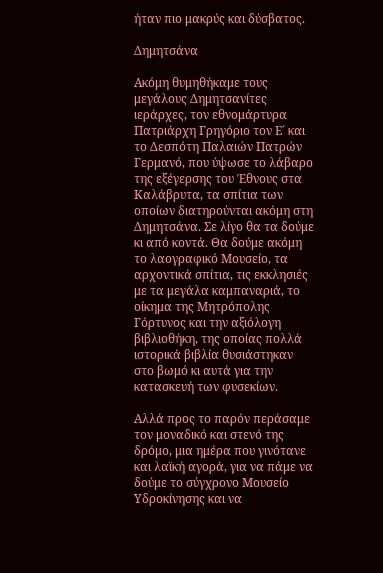ήταν πιο μακρύς και δύσβατος.

Δημητσάνα

Ακόμη θυμηθήκαμε τους μεγάλους Δημητσανίτες ιεράρχες, τον εθνομάρτυρα Πατριάρχη Γρηγόριο τον Ε΄ και το Δεσπότη Παλαιών Πατρών Γερμανό, που ύψωσε το λάβαρο της εξέγερσης του Έθνους στα Καλάβρυτα, τα σπίτια των οποίων διατηρούνται ακόμη στη Δημητσάνα. Σε λίγο θα τα δούμε κι από κοντά. Θα δούμε ακόμη το λαογραφικό Μουσείο, τα αρχοντικά σπίτια, τις εκκλησιές με τα μεγάλα καμπαναριά, το οίκημα της Μητρόπολης Γόρτυνος και την αξιόλογη βιβλιοθήκη, της οποίας πολλά ιστορικά βιβλία θυσιάστηκαν στο βωμό κι αυτά για την κατασκευή των φυσεκίων.

Αλλά προς το παρόν περάσαμε τον μοναδικό και στενό της δρόμο, μια ημέρα που γινότανε και λαϊκή αγορά, για να πάμε να δούμε το σύγχρονο Μουσείο Υδροκίνησης και να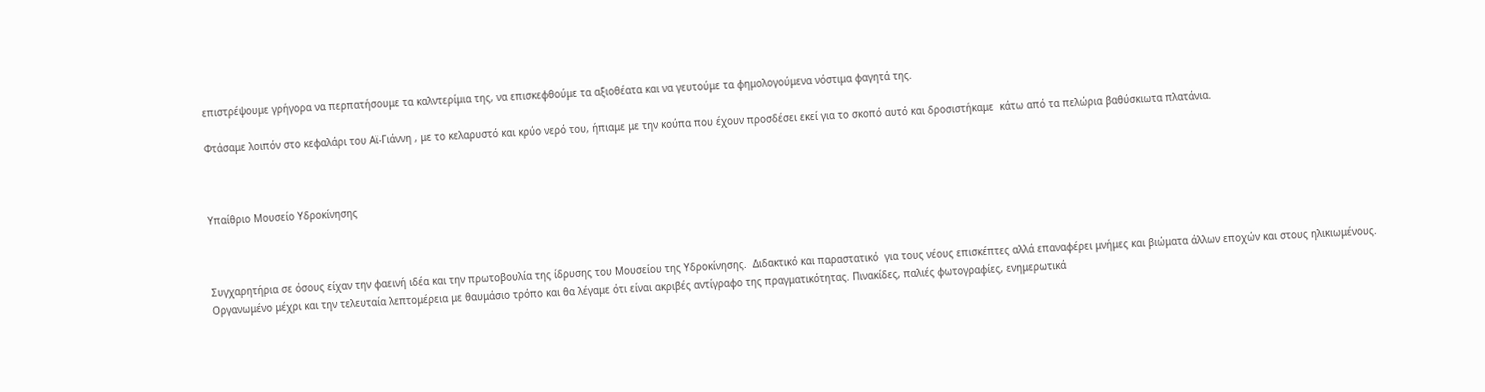επιστρέψουμε γρήγορα να περπατήσουμε τα καλντερίμια της, να επισκεφθούμε τα αξιοθέατα και να γευτούμε τα φημολογούμενα νόστιμα φαγητά της.

Φτάσαμε λοιπόν στο κεφαλάρι του Αϊ-Γιάννη , με το κελαρυστό και κρύο νερό του, ήπιαμε με την κούπα που έχουν προσδέσει εκεί για το σκοπό αυτό και δροσιστήκαμε  κάτω από τα πελώρια βαθύσκιωτα πλατάνια.



Υπαίθριο Μουσείο Υδροκίνησης



Συγχαρητήρια σε όσους είχαν την φαεινή ιδέα και την πρωτοβουλία της ίδρυσης του Μουσείου της Υδροκίνησης.  Διδακτικό και παραστατικό  για τους νέους επισκέπτες αλλά επαναφέρει μνήμες και βιώματα άλλων εποχών και στους ηλικιωμένους. Οργανωμένο μέχρι και την τελευταία λεπτομέρεια με θαυμάσιο τρόπο και θα λέγαμε ότι είναι ακριβές αντίγραφο της πραγματικότητας. Πινακίδες, παλιές φωτογραφίες, ενημερωτικά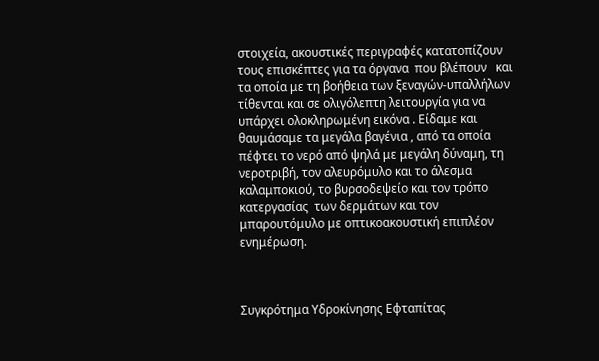στοιχεία, ακουστικές περιγραφές κατατοπίζουν τους επισκέπτες για τα όργανα  που βλέπουν   και τα οποία με τη βοήθεια των ξεναγών-υπαλλήλων τίθενται και σε ολιγόλεπτη λειτουργία για να υπάρχει ολοκληρωμένη εικόνα . Είδαμε και θαυμάσαμε τα μεγάλα βαγένια , από τα οποία πέφτει το νερό από ψηλά με μεγάλη δύναμη, τη νεροτριβή, τον αλευρόμυλο και το άλεσμα καλαμποκιού, το βυρσοδεψείο και τον τρόπο  κατεργασίας  των δερμάτων και τον μπαρουτόμυλο με οπτικοακουστική επιπλέον ενημέρωση.



Συγκρότημα Υδροκίνησης Εφταπίτας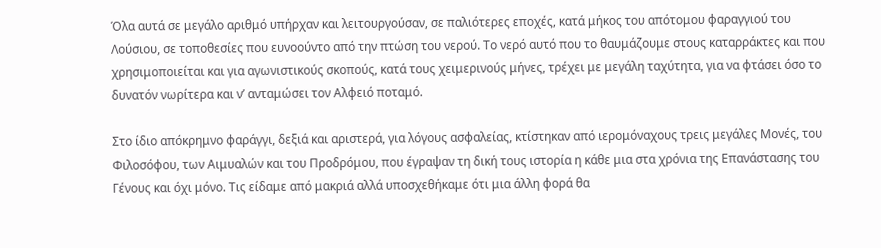Όλα αυτά σε μεγάλο αριθμό υπήρχαν και λειτουργούσαν, σε παλιότερες εποχές, κατά μήκος του απότομου φαραγγιού του Λούσιου, σε τοποθεσίες που ευνοούντο από την πτώση του νερού. Το νερό αυτό που το θαυμάζουμε στους καταρράκτες και που χρησιμοποιείται και για αγωνιστικούς σκοπούς, κατά τους χειμερινούς μήνες, τρέχει με μεγάλη ταχύτητα, για να φτάσει όσο το δυνατόν νωρίτερα και ν’ ανταμώσει τον Αλφειό ποταμό.

Στο ίδιο απόκρημνο φαράγγι, δεξιά και αριστερά, για λόγους ασφαλείας, κτίστηκαν από ιερομόναχους τρεις μεγάλες Μονές, του Φιλοσόφου, των Αιμυαλών και του Προδρόμου, που έγραψαν τη δική τους ιστορία η κάθε μια στα χρόνια της Επανάστασης του Γένους και όχι μόνο. Τις είδαμε από μακριά αλλά υποσχεθήκαμε ότι μια άλλη φορά θα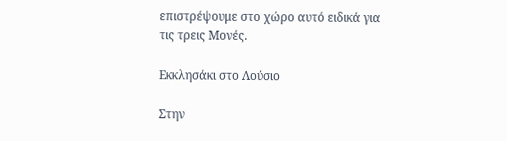επιστρέψουμε στο χώρο αυτό ειδικά για τις τρεις Μονές.

Εκκλησάκι στο Λούσιο

Στην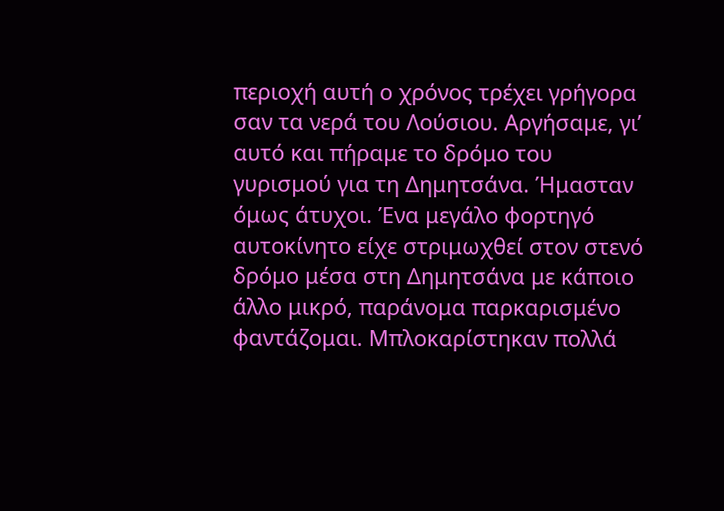περιοχή αυτή ο χρόνος τρέχει γρήγορα σαν τα νερά του Λούσιου. Αργήσαμε, γι’ αυτό και πήραμε το δρόμο του γυρισμού για τη Δημητσάνα. Ήμασταν όμως άτυχοι. Ένα μεγάλο φορτηγό αυτοκίνητο είχε στριμωχθεί στον στενό δρόμο μέσα στη Δημητσάνα με κάποιο άλλο μικρό, παράνομα παρκαρισμένο φαντάζομαι. Μπλοκαρίστηκαν πολλά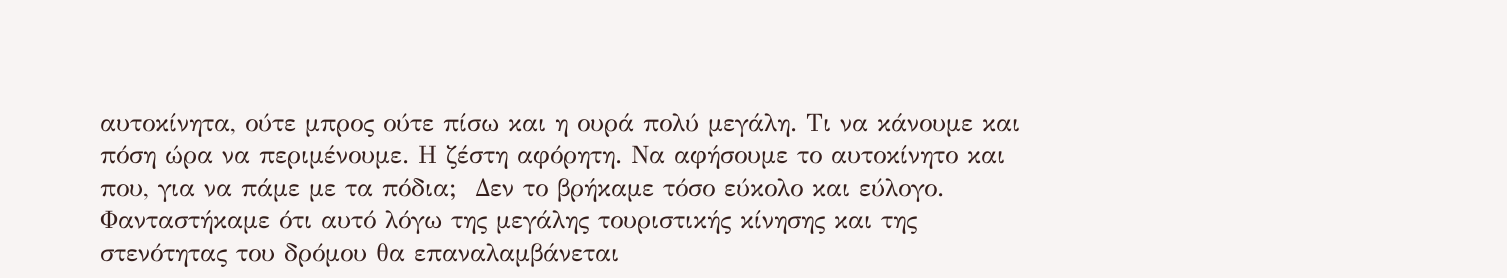αυτοκίνητα, ούτε μπρος ούτε πίσω και η ουρά πολύ μεγάλη. Τι να κάνουμε και πόση ώρα να περιμένουμε. Η ζέστη αφόρητη. Να αφήσουμε το αυτοκίνητο και που, για να πάμε με τα πόδια;  Δεν το βρήκαμε τόσο εύκολο και εύλογο. Φανταστήκαμε ότι αυτό λόγω της μεγάλης τουριστικής κίνησης και της στενότητας του δρόμου θα επαναλαμβάνεται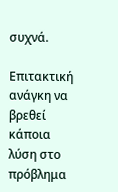συχνά.

Επιτακτική ανάγκη να βρεθεί κάποια λύση στο πρόβλημα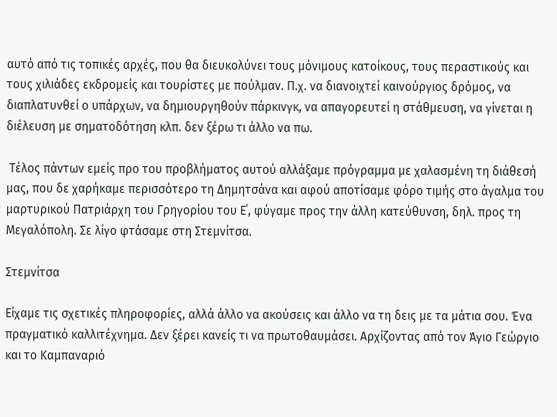αυτό από τις τοπικές αρχές, που θα διευκολύνει τους μόνιμους κατοίκους, τους περαστικούς και τους χιλιάδες εκδρομείς και τουρίστες με πούλμαν. Π.χ. να διανοιχτεί καινούργιος δρόμος, να διαπλατυνθεί ο υπάρχων, να δημιουργηθούν πάρκινγκ, να απαγορευτεί η στάθμευση, να γίνεται η διέλευση με σηματοδότηση κλπ. δεν ξέρω τι άλλο να πω.

 Τέλος πάντων εμείς προ του προβλήματος αυτού αλλάξαμε πρόγραμμα με χαλασμένη τη διάθεσή μας, που δε χαρήκαμε περισσότερο τη Δημητσάνα και αφού αποτίσαμε φόρο τιμής στο άγαλμα του μαρτυρικού Πατριάρχη του Γρηγορίου του Ε΄, φύγαμε προς την άλλη κατεύθυνση, δηλ. προς τη Μεγαλόπολη. Σε λίγο φτάσαμε στη Στεμνίτσα.

Στεμνίτσα

Είχαμε τις σχετικές πληροφορίες, αλλά άλλο να ακούσεις και άλλο να τη δεις με τα μάτια σου. Ένα πραγματικό καλλιτέχνημα. Δεν ξέρει κανείς τι να πρωτοθαυμάσει. Αρχίζοντας από τον Άγιο Γεώργιο και το Καμπαναριό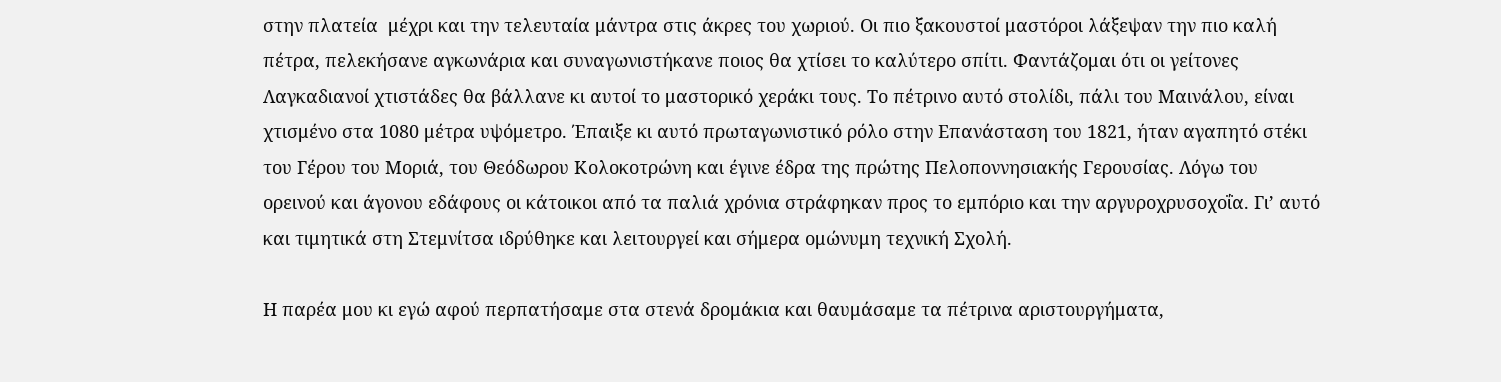στην πλατεία  μέχρι και την τελευταία μάντρα στις άκρες του χωριού. Οι πιο ξακουστοί μαστόροι λάξεψαν την πιο καλή πέτρα, πελεκήσανε αγκωνάρια και συναγωνιστήκανε ποιος θα χτίσει το καλύτερο σπίτι. Φαντάζομαι ότι οι γείτονες Λαγκαδιανοί χτιστάδες θα βάλλανε κι αυτοί το μαστορικό χεράκι τους. Το πέτρινο αυτό στολίδι, πάλι του Μαινάλου, είναι χτισμένο στα 1080 μέτρα υψόμετρο. Έπαιξε κι αυτό πρωταγωνιστικό ρόλο στην Επανάσταση του 1821, ήταν αγαπητό στέκι του Γέρου του Μοριά, του Θεόδωρου Κολοκοτρώνη και έγινε έδρα της πρώτης Πελοποννησιακής Γερουσίας. Λόγω του ορεινού και άγονου εδάφους οι κάτοικοι από τα παλιά χρόνια στράφηκαν προς το εμπόριο και την αργυροχρυσοχοΐα. Γι’ αυτό και τιμητικά στη Στεμνίτσα ιδρύθηκε και λειτουργεί και σήμερα ομώνυμη τεχνική Σχολή.

Η παρέα μου κι εγώ αφού περπατήσαμε στα στενά δρομάκια και θαυμάσαμε τα πέτρινα αριστουργήματα,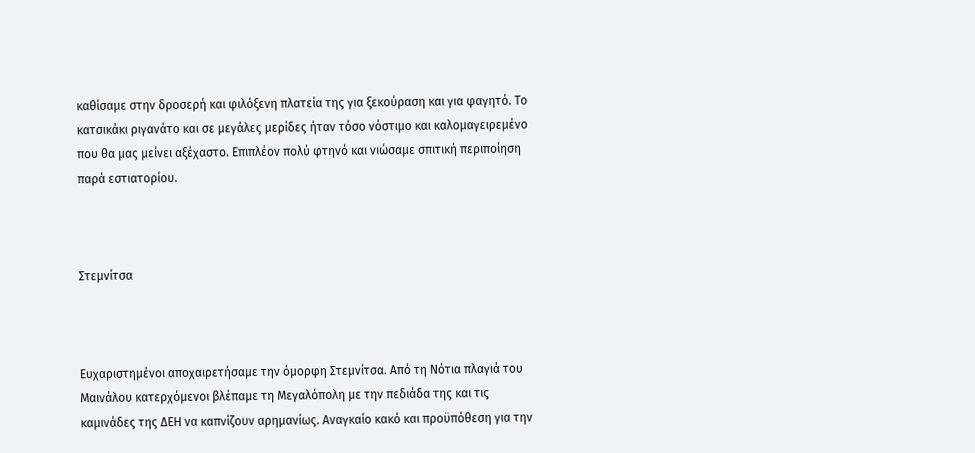καθίσαμε στην δροσερή και φιλόξενη πλατεία της για ξεκούραση και για φαγητό. Το κατσικάκι ριγανάτο και σε μεγάλες μερίδες ήταν τόσο νόστιμο και καλομαγειρεμένο που θα μας μείνει αξέχαστο. Επιπλέον πολύ φτηνό και νιώσαμε σπιτική περιποίηση παρά εστιατορίου.



Στεμνίτσα



Ευχαριστημένοι αποχαιρετήσαμε την όμορφη Στεμνίτσα. Από τη Νότια πλαγιά του Μαινάλου κατερχόμενοι βλέπαμε τη Μεγαλόπολη με την πεδιάδα της και τις καμινάδες της ΔΕΗ να καπνίζουν αρημανίως. Αναγκαίο κακό και προϋπόθεση για την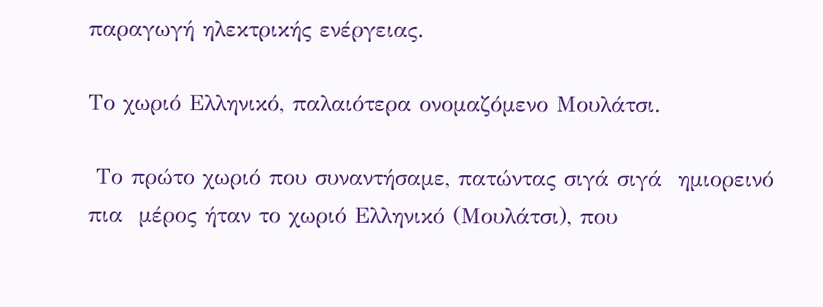παραγωγή ηλεκτρικής ενέργειας.

Το χωριό Ελληνικό, παλαιότερα ονομαζόμενο Μουλάτσι.

 Το πρώτο χωριό που συναντήσαμε, πατώντας σιγά σιγά  ημιορεινό πια  μέρος ήταν το χωριό Ελληνικό (Μουλάτσι), που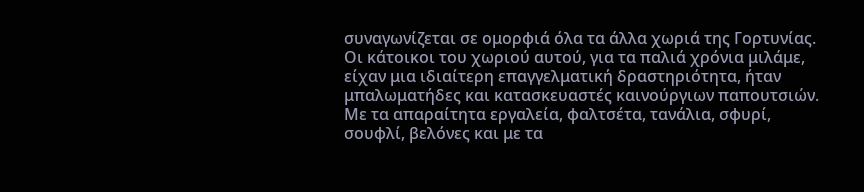συναγωνίζεται σε ομορφιά όλα τα άλλα χωριά της Γορτυνίας. Οι κάτοικοι του χωριού αυτού, για τα παλιά χρόνια μιλάμε, είχαν μια ιδιαίτερη επαγγελματική δραστηριότητα, ήταν μπαλωματήδες και κατασκευαστές καινούργιων παπουτσιών. Με τα απαραίτητα εργαλεία, φαλτσέτα, τανάλια, σφυρί, σουφλί, βελόνες και με τα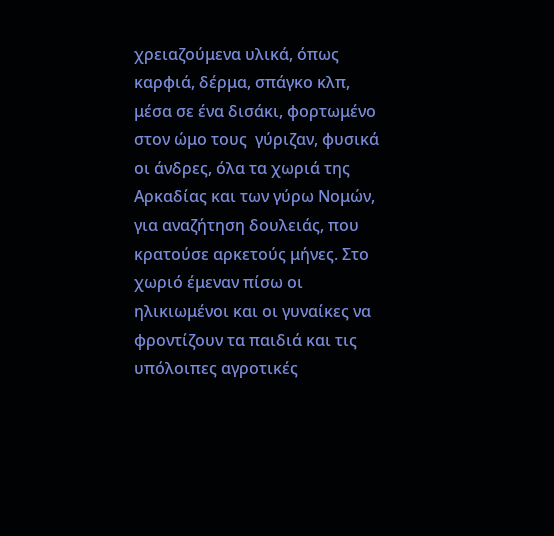χρειαζούμενα υλικά, όπως καρφιά, δέρμα, σπάγκο κλπ, μέσα σε ένα δισάκι, φορτωμένο στον ώμο τους  γύριζαν, φυσικά οι άνδρες, όλα τα χωριά της Αρκαδίας και των γύρω Νομών, για αναζήτηση δουλειάς, που κρατούσε αρκετούς μήνες. Στο χωριό έμεναν πίσω οι ηλικιωμένοι και οι γυναίκες να φροντίζουν τα παιδιά και τις υπόλοιπες αγροτικές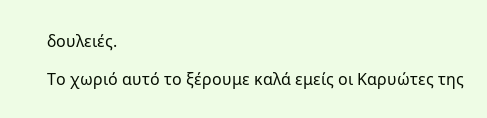δουλειές.

Το χωριό αυτό το ξέρουμε καλά εμείς οι Καρυώτες της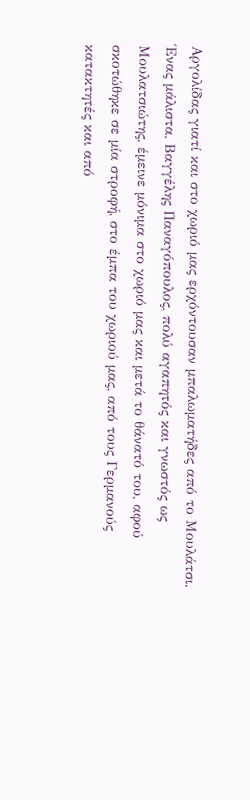Αργολίδας γιατί και στο χωριό μας ερχόντουσαν μπαλωματήδες από το Μουλάτσι. Ένας μάλιστα, Βαγγέλης Παναγόπουλος, πολύ αγαπητός και γνωστός ως  Μουλατσιώτης, έμεινε μόνιμα στο χωριό μας και μετά το θάνατό του, αφού σκοτώθηκε σε μία στροφή, στο έμπα του χωριού μας, από τους Γερμανούς κατακτητές και από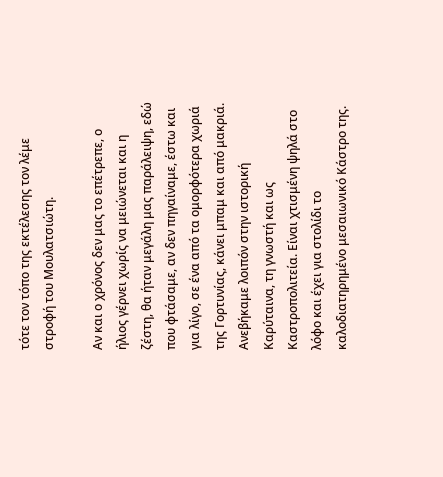τότε τον τόπο της εκτέλεσης τον λέμε στροφή του Μουλατσιώτη.

Αν και ο χρόνος δεν μας το επέτρεπε, ο ήλιος γέρνει χωρίς να μειώνεται και η ζέστη, θα ήταν μεγάλη μας παράλειψη, εδώ που φτάσαμε, αν δεν πηγαίναμε, έστω και για λίγο, σε ένα από τα ομορφότερα χωριά της Γορτυνίας, κάνει μπαμ και από μακριά. Ανεβήκαμε λοιπόν στην ιστορική Καρύταινα, τη γνωστή και ως Καστροπολιτεία. Είναι χτισμένη ψηλά στο λόφο και έχει για στολίδι το καλοδιατηρημένο μεσαιωνικό Κάστρο της.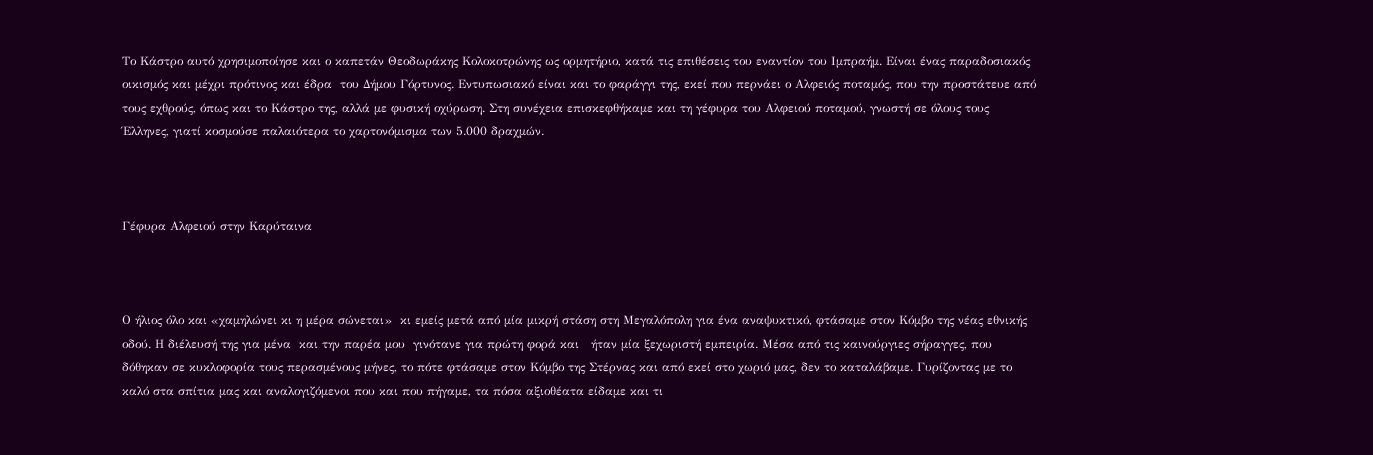Το Κάστρο αυτό χρησιμοποίησε και ο καπετάν Θεοδωράκης Κολοκοτρώνης ως ορμητήριο, κατά τις επιθέσεις του εναντίον του Ιμπραήμ. Είναι ένας παραδοσιακός οικισμός και μέχρι πρότινος και έδρα  του Δήμου Γόρτυνος. Εντυπωσιακό είναι και το φαράγγι της, εκεί που περνάει ο Αλφειός ποταμός, που την προστάτευε από τους εχθρούς, όπως και το Κάστρο της, αλλά με φυσική οχύρωση. Στη συνέχεια επισκεφθήκαμε και τη γέφυρα του Αλφειού ποταμού, γνωστή σε όλους τους Έλληνες, γιατί κοσμούσε παλαιότερα το χαρτονόμισμα των 5.000 δραχμών.



Γέφυρα Αλφειού στην Καρύταινα



Ο ήλιος όλο και «χαμηλώνει κι η μέρα σώνεται»  κι εμείς μετά από μία μικρή στάση στη Μεγαλόπολη για ένα αναψυκτικό, φτάσαμε στον Κόμβο της νέας εθνικής οδού. Η διέλευσή της για μένα  και την παρέα μου  γινότανε για πρώτη φορά και   ήταν μία ξεχωριστή εμπειρία. Μέσα από τις καινούργιες σήραγγες, που δόθηκαν σε κυκλοφορία τους περασμένους μήνες, το πότε φτάσαμε στον Κόμβο της Στέρνας και από εκεί στο χωριό μας, δεν το καταλάβαμε. Γυρίζοντας με το καλό στα σπίτια μας και αναλογιζόμενοι που και που πήγαμε, τα πόσα αξιοθέατα είδαμε και τι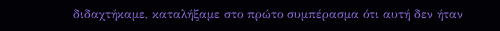διδαχτήκαμε, καταλήξαμε στο πρώτο συμπέρασμα ότι αυτή δεν ήταν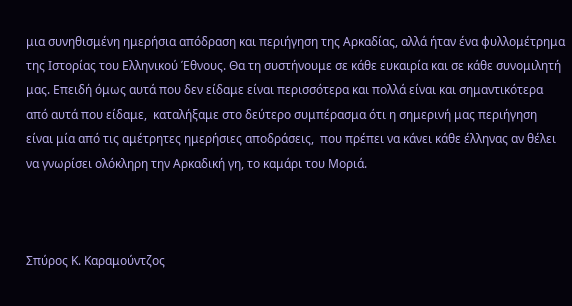μια συνηθισμένη ημερήσια απόδραση και περιήγηση της Αρκαδίας, αλλά ήταν ένα φυλλομέτρημα της Ιστορίας του Ελληνικού Έθνους. Θα τη συστήνουμε σε κάθε ευκαιρία και σε κάθε συνομιλητή μας. Επειδή όμως αυτά που δεν είδαμε είναι περισσότερα και πολλά είναι και σημαντικότερα από αυτά που είδαμε,  καταλήξαμε στο δεύτερο συμπέρασμα ότι η σημερινή μας περιήγηση είναι μία από τις αμέτρητες ημερήσιες αποδράσεις,  που πρέπει να κάνει κάθε έλληνας αν θέλει να γνωρίσει ολόκληρη την Αρκαδική γη, το καμάρι του Μοριά.



Σπύρος Κ. Καραμούντζος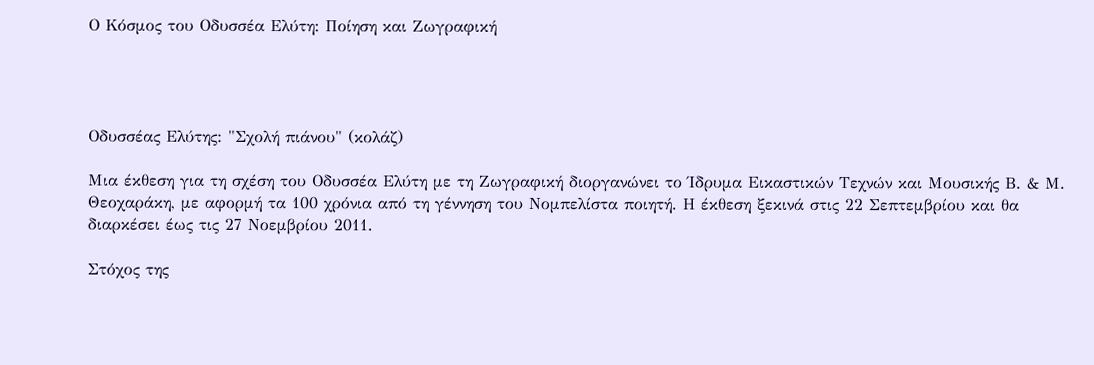Ο Κόσμος του Οδυσσέα Ελύτη: Ποίηση και Ζωγραφική




Οδυσσέας Ελύτης: "Σχολή πιάνου" (κολάζ)

Μια έκθεση για τη σχέση του Οδυσσέα Ελύτη με τη Ζωγραφική διοργανώνει το Ίδρυμα Εικαστικών Τεχνών και Μουσικής Β. & Μ. Θεοχαράκη, με αφορμή τα 100 χρόνια από τη γέννηση του Νομπελίστα ποιητή. Η έκθεση ξεκινά στις 22 Σεπτεμβρίου και θα διαρκέσει έως τις 27 Νοεμβρίου 2011.

Στόχος της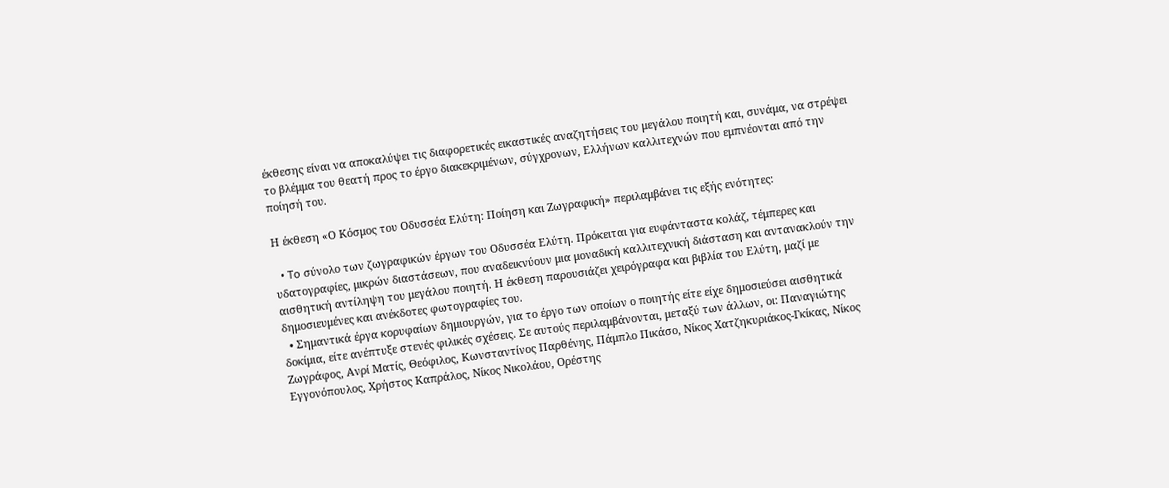έκθεσης είναι να αποκαλύψει τις διαφορετικές εικαστικές αναζητήσεις του μεγάλου ποιητή και, συνάμα, να στρέψει το βλέμμα του θεατή προς το έργο διακεκριμένων, σύγχρονων, Ελλήνων καλλιτεχνών που εμπνέονται από την ποίησή του.

Η έκθεση «Ο Κόσμος του Οδυσσέα Ελύτη: Ποίηση και Ζωγραφική» περιλαμβάνει τις εξής ενότητες:

  • To σύνολο των ζωγραφικών έργων του Οδυσσέα Ελύτη. Πρόκειται για ευφάνταστα κολάζ, τέμπερες και υδατογραφίες, μικρών διαστάσεων, που αναδεικνύουν μια μοναδική καλλιτεχνική διάσταση και αντανακλούν την αισθητική αντίληψη του μεγάλου ποιητή. Η έκθεση παρουσιάζει χειρόγραφα και βιβλία του Ελύτη, μαζί με δημοσιευμένες και ανέκδοτες φωτογραφίες του.
  • Σημαντικά έργα κορυφαίων δημιουργών, για το έργο των οποίων ο ποιητής είτε είχε δημοσιεύσει αισθητικά δοκίμια, είτε ανέπτυξε στενές φιλικές σχέσεις. Σε αυτούς περιλαμβάνονται, μεταξύ των άλλων, οι: Παναγιώτης Ζωγράφος, Ανρί Ματίς, Θεόφιλος, Κωνσταντίνος Παρθένης, Πάμπλο Πικάσο, Νίκος Χατζηκυριάκος-Γκίκας, Νίκος Εγγονόπουλος, Χρήστος Καπράλος, Νίκος Νικολάου, Ορέστης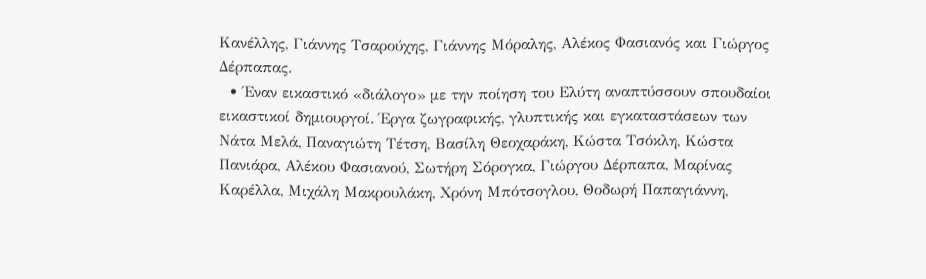Κανέλλης, Γιάννης Τσαρούχης, Γιάννης Μόραλης, Αλέκος Φασιανός και Γιώργος Δέρπαπας.
  • Έναν εικαστικό «διάλογο» με την ποίηση του Ελύτη αναπτύσσουν σπουδαίοι εικαστικοί δημιουργοί. Έργα ζωγραφικής, γλυπτικής και εγκαταστάσεων των Νάτα Μελά, Παναγιώτη Τέτση, Βασίλη Θεοχαράκη, Κώστα Τσόκλη, Κώστα Πανιάρα, Αλέκου Φασιανού, Σωτήρη Σόρογκα, Γιώργου Δέρπαπα, Μαρίνας Καρέλλα, Μιχάλη Μακρουλάκη, Χρόνη Μπότσογλου, Θοδωρή Παπαγιάννη,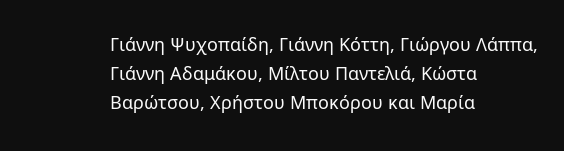Γιάννη Ψυχοπαίδη, Γιάννη Κόττη, Γιώργου Λάππα, Γιάννη Αδαμάκου, Μίλτου Παντελιά, Κώστα Βαρώτσου, Χρήστου Μποκόρου και Μαρία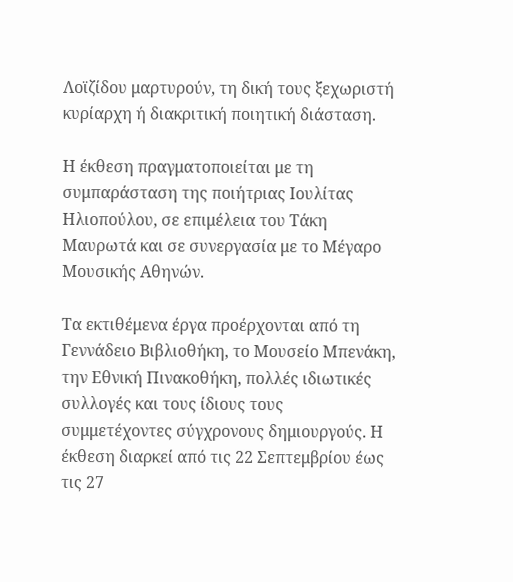Λοϊζίδου μαρτυρούν, τη δική τους ξεχωριστή κυρίαρχη ή διακριτική ποιητική διάσταση.

Η έκθεση πραγματοποιείται με τη συμπαράσταση της ποιήτριας Ιουλίτας Ηλιοπούλου, σε επιμέλεια του Τάκη Μαυρωτά και σε συνεργασία με το Μέγαρο Μουσικής Αθηνών.

Τα εκτιθέμενα έργα προέρχονται από τη Γεννάδειο Βιβλιοθήκη, το Μουσείο Μπενάκη, την Εθνική Πινακοθήκη, πολλές ιδιωτικές συλλογές και τους ίδιους τους συμμετέχοντες σύγχρονους δημιουργούς. Η έκθεση διαρκεί από τις 22 Σεπτεμβρίου έως τις 27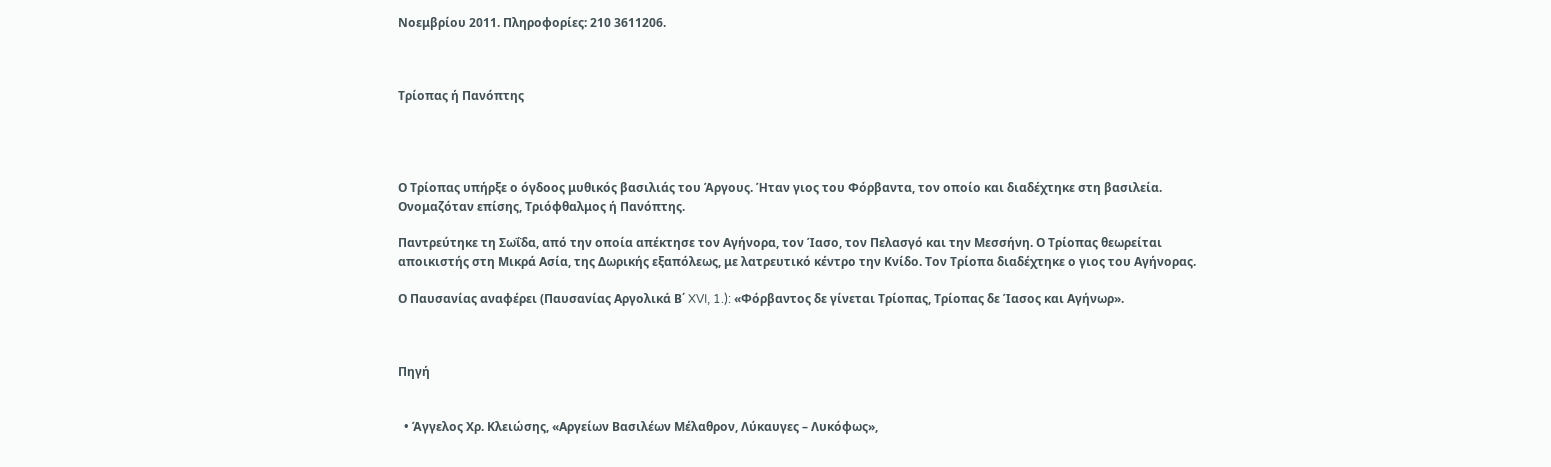Νοεμβρίου 2011. Πληροφορίες: 210 3611206.



Τρίοπας ή Πανόπτης




Ο Τρίοπας υπήρξε ο όγδοος μυθικός βασιλιάς του Άργους. Ήταν γιος του Φόρβαντα, τον οποίο και διαδέχτηκε στη βασιλεία. Ονομαζόταν επίσης, Τριόφθαλμος ή Πανόπτης.

Παντρεύτηκε τη Σωΐδα, από την οποία απέκτησε τον Αγήνορα, τον Ίασο, τον Πελασγό και την Μεσσήνη. Ο Τρίοπας θεωρείται αποικιστής στη Μικρά Ασία, της Δωρικής εξαπόλεως, με λατρευτικό κέντρο την Κνίδο. Τον Τρίοπα διαδέχτηκε ο γιος του Αγήνορας.

Ο Παυσανίας αναφέρει (Παυσανίας Αργολικά Β΄ XVI, 1.): «Φόρβαντος δε γίνεται Τρίοπας, Τρίοπας δε Ίασος και Αγήνωρ».



Πηγή


  • Άγγελος Χρ. Κλειώσης, «Αργείων Βασιλέων Μέλαθρον, Λύκαυγες – Λυκόφως»,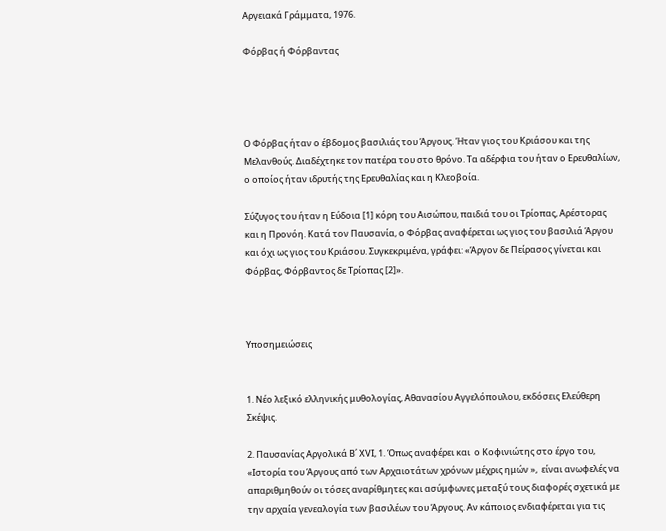Αργειακά Γράμματα, 1976.

Φόρβας ή Φόρβαντας




Ο Φόρβας ήταν ο έβδομος βασιλιάς του Άργους. Ήταν γιος του Κριάσου και της Μελανθούς. Διαδέχτηκε τον πατέρα του στο θρόνο. Τα αδέρφια του ήταν ο Ερευθαλίων, ο οποίος ήταν ιδρυτής της Ερευθαλίας και η Κλεοβοία.

Σύζυγος του ήταν η Εύδοια [1] κόρη του Αισώπου, παιδιά του οι Τρίοπας, Αρέστορας και η Προνόη. Κατά τον Παυσανία, ο Φόρβας αναφέρεται ως γιος του βασιλιά Άργου και όχι ως γιος του Κριάσου. Συγκεκριμένα, γράφει: «Άργον δε Πείρασος γίνεται και Φόρβας, Φόρβαντος δε Τρίοπας [2]».



Υποσημειώσεις


1. Νέο λεξικό ελληνικής μυθολογίας, Αθανασίου Αγγελόπουλου, εκδόσεις Ελεύθερη Σκέψις.

2. Παυσανίας Αργολικά Β΄ ΧVI, 1. Όπως αναφέρει και  ο Κοφινιώτης στο έργο του, «Ιστορία του Άργους από των Αρχαιοτάτων χρόνων μέχρις ημών »,  είναι ανωφελές να απαριθμηθούν οι τόσες αναρίθμητες και ασύμφωνες μεταξύ τους διαφορές σχετικά με την αρχαία γενεαλογία των βασιλέων του Άργους. Αν κάποιος ενδιαφέρεται για τις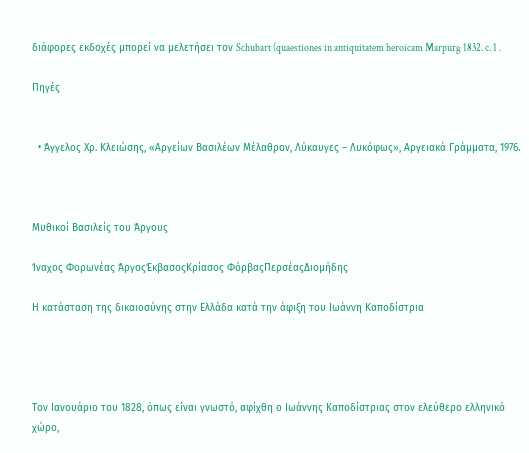διάφορες εκδοχές μπορεί να μελετήσει τον Schubart (quaestiones in antiquitatem heroicam Marpurg 1832. c. 1 .

Πηγές


  • Άγγελος Χρ. Κλειώσης, «Αργείων Βασιλέων Μέλαθρον, Λύκαυγες – Λυκόφως», Αργειακά Γράμματα, 1976.



Μυθικοί Βασιλείς του Άργους

Ίναχος Φορωνέας ΆργοςΈκβασοςΚρίασος ΦόρβαςΠερσέαςΔιομήδης

Η κατάσταση της δικαιοσύνης στην Ελλάδα κατά την άφιξη του Ιωάννη Καποδίστρια




Τον Ιανουάριο του 1828, όπως είναι γνωστό, αφίχθη ο Ιωάννης Καποδίστριας στον ελεύθερο ελληνικό χώρο,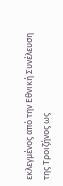εκλεγμένος από την Εθνική Συνέλευση της Τροιζήνος ως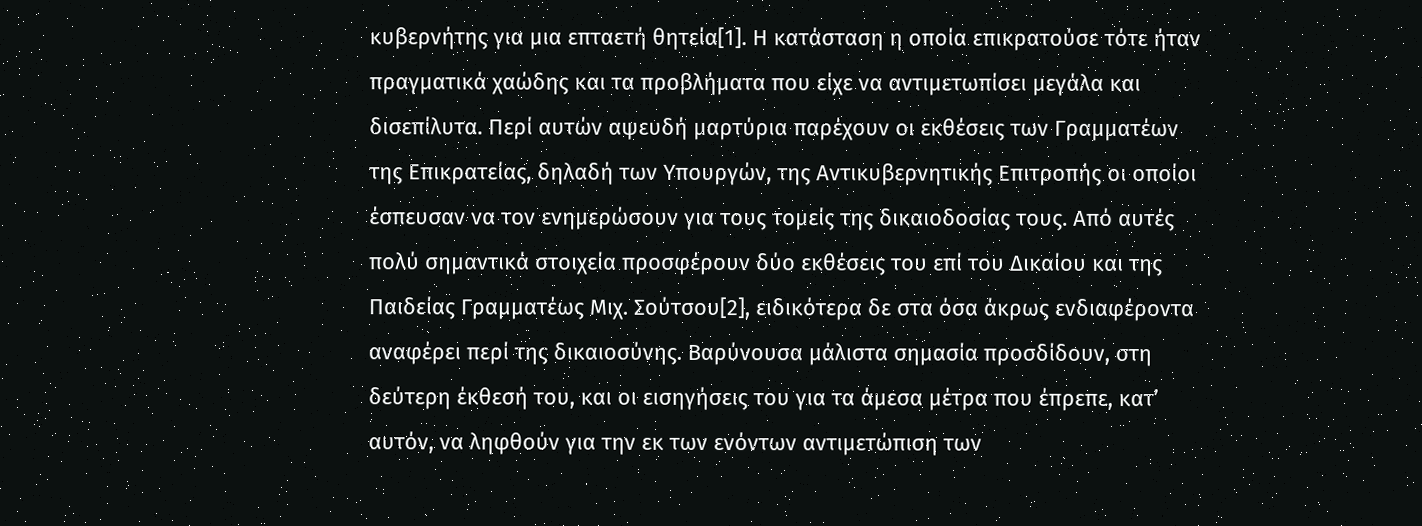κυβερνήτης για μια επταετή θητεία[1]. Η κατάσταση η οποία επικρατούσε τότε ήταν πραγματικά χαώδης και τα προβλήματα που είχε να αντιμετωπίσει μεγάλα και δισεπίλυτα. Περί αυτών αψευδή μαρτύρια παρέχουν οι εκθέσεις των Γραμματέων της Επικρατείας, δηλαδή των Υπουργών, της Αντικυβερνητικής Επιτροπής οι οποίοι έσπευσαν να τον ενημερώσουν για τους τομείς της δικαιοδοσίας τους. Από αυτές πολύ σημαντικά στοιχεία προσφέρουν δύο εκθέσεις του επί του Δικαίου και της Παιδείας Γραμματέως Μιχ. Σούτσου[2], ειδικότερα δε στα όσα άκρως ενδιαφέροντα αναφέρει περί της δικαιοσύνης. Βαρύνουσα μάλιστα σημασία προσδίδουν, στη δεύτερη έκθεσή του, και οι εισηγήσεις του για τα άμεσα μέτρα που έπρεπε, κατ’ αυτόν, να ληφθούν για την εκ των ενόντων αντιμετώπιση των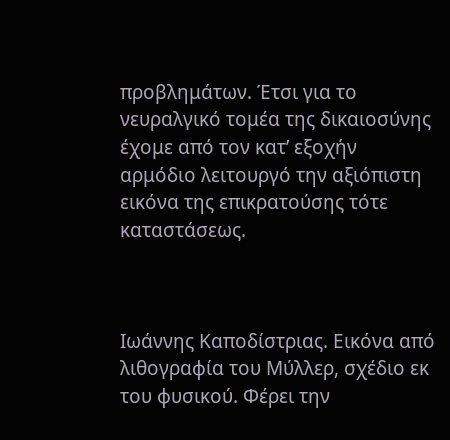προβλημάτων. Έτσι για το νευραλγικό τομέα της δικαιοσύνης έχομε από τον κατ’ εξοχήν αρμόδιο λειτουργό την αξιόπιστη εικόνα της επικρατούσης τότε καταστάσεως.



Ιωάννης Καποδίστριας. Εικόνα από λιθογραφία του Μύλλερ, σχέδιο εκ του φυσικού. Φέρει την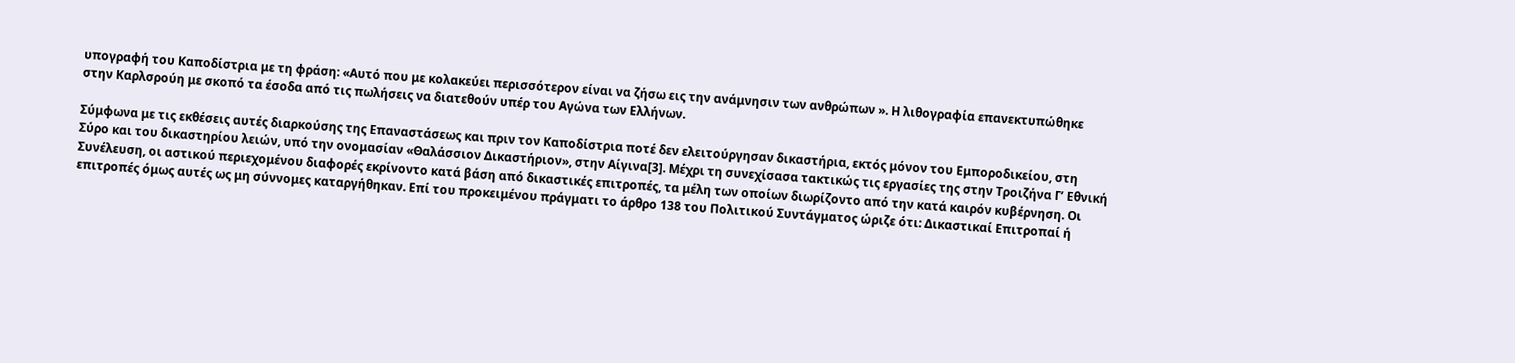υπογραφή του Καποδίστρια με τη φράση: «Αυτό που με κολακεύει περισσότερον είναι να ζήσω εις την ανάμνησιν των ανθρώπων ». Η λιθογραφία επανεκτυπώθηκε στην Καρλσρούη με σκοπό τα έσοδα από τις πωλήσεις να διατεθούν υπέρ του Αγώνα των Ελλήνων.

Σύμφωνα με τις εκθέσεις αυτές διαρκούσης της Επαναστάσεως και πριν τον Καποδίστρια ποτέ δεν ελειτούργησαν δικαστήρια, εκτός μόνον του Εμποροδικείου, στη Σύρο και του δικαστηρίου λειών, υπό την ονομασίαν «Θαλάσσιον Δικαστήριον», στην Αίγινα[3]. Μέχρι τη συνεχίσασα τακτικώς τις εργασίες της στην Τροιζήνα Γ’ Εθνική Συνέλευση, οι αστικού περιεχομένου διαφορές εκρίνοντο κατά βάση από δικαστικές επιτροπές, τα μέλη των οποίων διωρίζοντο από την κατά καιρόν κυβέρνηση. Οι επιτροπές όμως αυτές ως μη σύννομες καταργήθηκαν. Επί του προκειμένου πράγματι το άρθρο 138 του Πολιτικού Συντάγματος ώριζε ότι: Δικαστικαί Επιτροπαί ή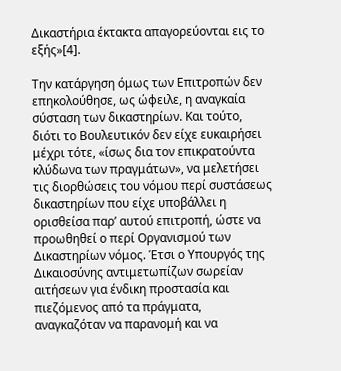Δικαστήρια έκτακτα απαγορεύονται εις το εξής»[4].

Την κατάργηση όμως των Επιτροπών δεν επηκολούθησε, ως ώφειλε, η αναγκαία σύσταση των δικαστηρίων. Και τούτο, διότι το Βουλευτικόν δεν είχε ευκαιρήσει μέχρι τότε, «ίσως δια τον επικρατούντα κλύδωνα των πραγμάτων», να μελετήσει τις διορθώσεις του νόμου περί συστάσεως δικαστηρίων που είχε υποβάλλει η ορισθείσα παρ’ αυτού επιτροπή, ώστε να προωθηθεί ο περί Οργανισμού των Δικαστηρίων νόμος. Έτσι ο Υπουργός της Δικαιοσύνης αντιμετωπίζων σωρείαν αιτήσεων για ένδικη προστασία και πιεζόμενος από τα πράγματα, αναγκαζόταν να παρανομή και να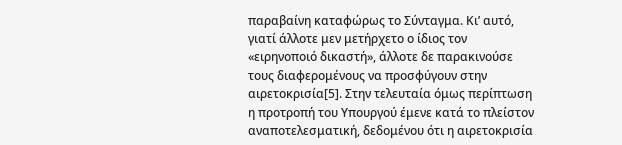παραβαίνη καταφώρως το Σύνταγμα. Κι’ αυτό, γιατί άλλοτε μεν μετήρχετο ο ίδιος τον «ειρηνοποιό δικαστή», άλλοτε δε παρακινούσε τους διαφερομένους να προσφύγουν στην αιρετοκρισία[5]. Στην τελευταία όμως περίπτωση η προτροπή του Υπουργού έμενε κατά το πλείστον αναποτελεσματική, δεδομένου ότι η αιρετοκρισία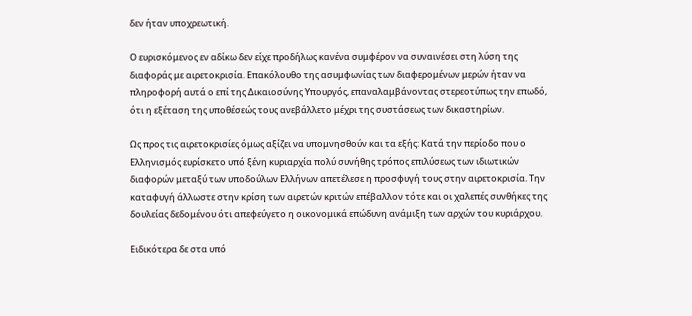δεν ήταν υποχρεωτική.

Ο ευρισκόμενος εν αδίκω δεν είχε προδήλως κανένα συμφέρον να συναινέσει στη λύση της διαφοράς με αιρετοκρισία. Επακόλουθο της ασυμφωνίας των διαφερομένων μερών ήταν να πληροφορή αυτά ο επί της Δικαιοσύνης Υπουργός, επαναλαμβάνοντας στερεοτύπως την επωδό, ότι η εξέταση της υποθέσεώς τους ανεβάλλετο μέχρι της συστάσεως των δικαστηρίων.

Ως προς τις αιρετοκρισίες όμως αξίζει να υπομνησθούν και τα εξής: Κατά την περίοδο που ο Ελληνισμός ευρίσκετο υπό ξένη κυριαρχία πολύ συνήθης τρόπος επιλύσεως των ιδιωτικών διαφορών μεταξύ των υποδούλων Ελλήνων απετέλεσε η προσφυγή τους στην αιρετοκρισία. Την καταφυγή άλλωστε στην κρίση των αιρετών κριτών επέβαλλον τότε και οι χαλεπές συνθήκες της δουλείας δεδομένου ότι απεφεύγετο η οικονομικά επώδυνη ανάμιξη των αρχών του κυριάρχου.

Ειδικότερα δε στα υπό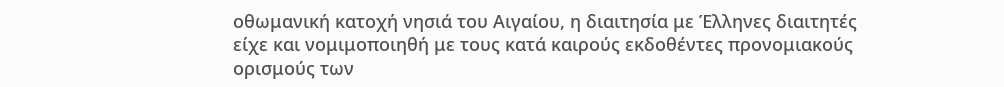οθωμανική κατοχή νησιά του Αιγαίου, η διαιτησία με Έλληνες διαιτητές είχε και νομιμοποιηθή με τους κατά καιρούς εκδοθέντες προνομιακούς ορισμούς των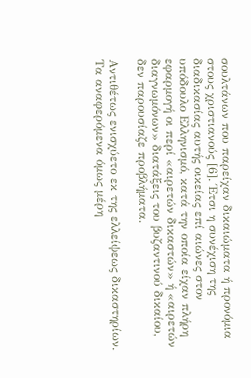σουλτάνων που παρείχαν δικαιώματα ή προνόμια στους χριστιανούς [6]. Έτσι η συνέχιση της διαδικασίας αυτής οικείας επί αιώνες στον υπόδουλο Ελληνισμό, κατά την οποία είχαν πλήρη εφαρμογή οι περί «αιρετών δικαστών» ή «αιρετών διαγνωμόνων» διατάξεις του βυζαντινού δικαίου, δεν παρουσίαζε προβλήματα.

Αντιθέτως ενισχύετο εκ της ελλείψεως δικαστηρίων. Τα αναφερόμενα όμως μέρη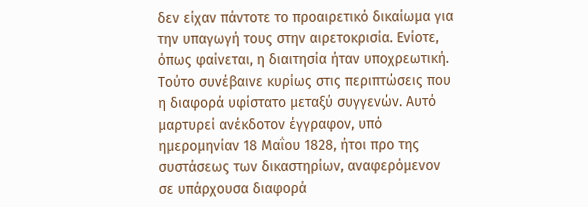δεν είχαν πάντοτε το προαιρετικό δικαίωμα για την υπαγωγή τους στην αιρετοκρισία. Ενίοτε, όπως φαίνεται, η διαιτησία ήταν υποχρεωτική. Τούτο συνέβαινε κυρίως στις περιπτώσεις που η διαφορά υφίστατο μεταξύ συγγενών. Αυτό μαρτυρεί ανέκδοτον έγγραφον, υπό ημερομηνίαν 18 Μαΐου 1828, ήτοι προ της συστάσεως των δικαστηρίων, αναφερόμενον σε υπάρχουσα διαφορά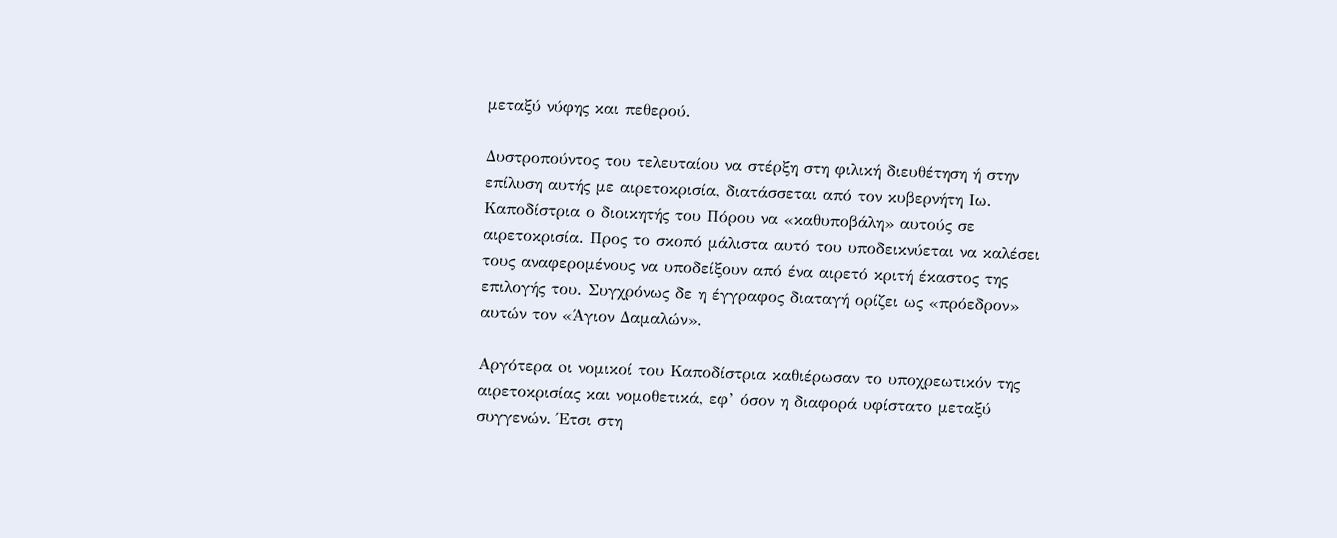μεταξύ νύφης και πεθερού.

Δυστροπούντος του τελευταίου να στέρξη στη φιλική διευθέτηση ή στην επίλυση αυτής με αιρετοκρισία, διατάσσεται από τον κυβερνήτη Ιω. Καποδίστρια ο διοικητής του Πόρου να «καθυποβάλη» αυτούς σε αιρετοκρισία. Προς το σκοπό μάλιστα αυτό του υποδεικνύεται να καλέσει τους αναφερομένους να υποδείξουν από ένα αιρετό κριτή έκαστος της επιλογής του. Συγχρόνως δε η έγγραφος διαταγή ορίζει ως «πρόεδρον» αυτών τον «Άγιον Δαμαλών».

Αργότερα oι νομικοί του Καποδίστρια καθιέρωσαν το υποχρεωτικόν της αιρετοκρισίας και νομοθετικά, εφ’ όσον η διαφορά υφίστατο μεταξύ συγγενών. Έτσι στη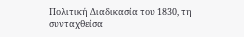Πολιτική Διαδικασία του 1830, τη συνταχθείσα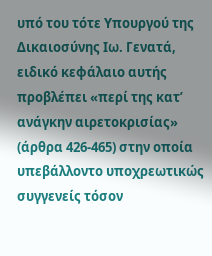υπό του τότε Υπουργού της Δικαιοσύνης Ιω. Γενατά, ειδικό κεφάλαιο αυτής προβλέπει «περί της κατ’ ανάγκην αιρετοκρισίας» (άρθρα 426-465) στην οποία υπεβάλλοντο υποχρεωτικώς συγγενείς τόσον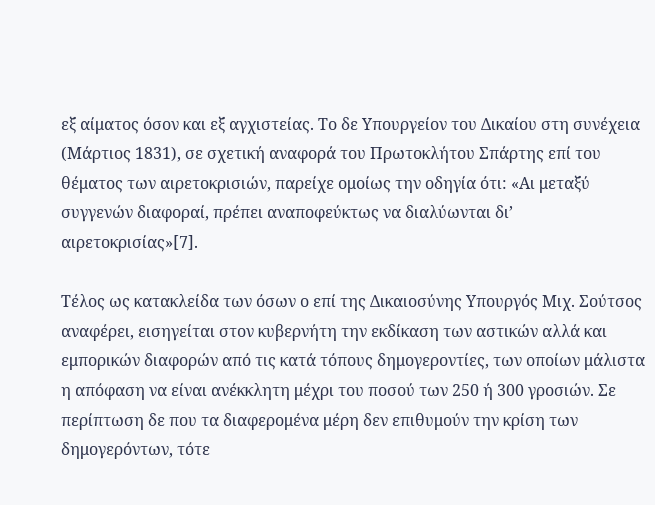εξ αίματος όσον και εξ αγχιστείας. Το δε Υπουργείον του Δικαίου στη συνέχεια (Μάρτιος 1831), σε σχετική αναφορά του Πρωτοκλήτου Σπάρτης επί του θέματος των αιρετοκρισιών, παρείχε ομοίως την οδηγία ότι: «Αι μεταξύ συγγενών διαφοραί, πρέπει αναποφεύκτως να διαλύωνται δι’ αιρετοκρισίας»[7].

Τέλος ως κατακλείδα των όσων ο επί της Δικαιοσύνης Υπουργός Μιχ. Σούτσος αναφέρει, εισηγείται στον κυβερνήτη την εκδίκαση των αστικών αλλά και εμπορικών διαφορών από τις κατά τόπους δημογεροντίες, των οποίων μάλιστα η απόφαση να είναι ανέκκλητη μέχρι του ποσού των 250 ή 300 γροσιών. Σε περίπτωση δε που τα διαφερομένα μέρη δεν επιθυμούν την κρίση των δημογερόντων, τότε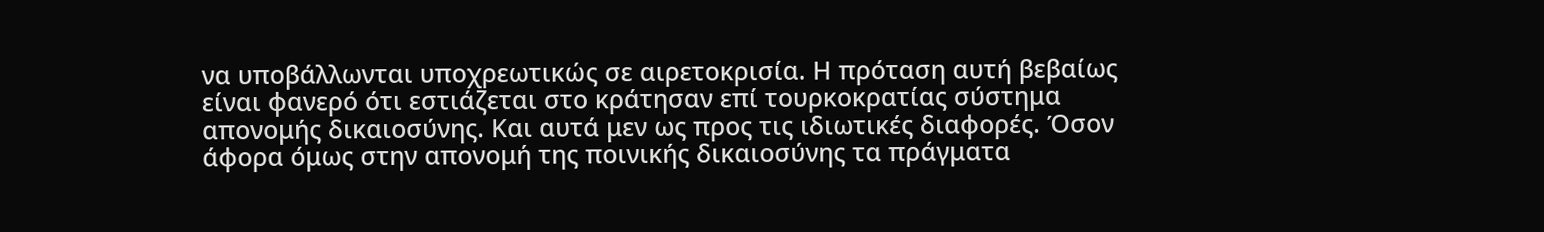να υποβάλλωνται υποχρεωτικώς σε αιρετοκρισία. Η πρόταση αυτή βεβαίως είναι φανερό ότι εστιάζεται στο κράτησαν επί τουρκοκρατίας σύστημα απονομής δικαιοσύνης. Και αυτά μεν ως προς τις ιδιωτικές διαφορές. Όσον άφορα όμως στην απονομή της ποινικής δικαιοσύνης τα πράγματα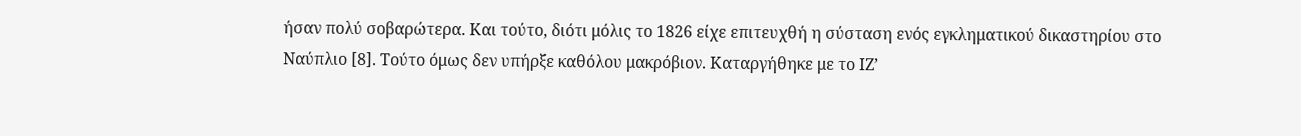ήσαν πολύ σοβαρώτερα. Και τούτο, διότι μόλις το 1826 είχε επιτευχθή η σύσταση ενός εγκληματικού δικαστηρίου στο Ναύπλιο [8]. Τούτο όμως δεν υπήρξε καθόλου μακρόβιον. Καταργήθηκε με το ΙΖ’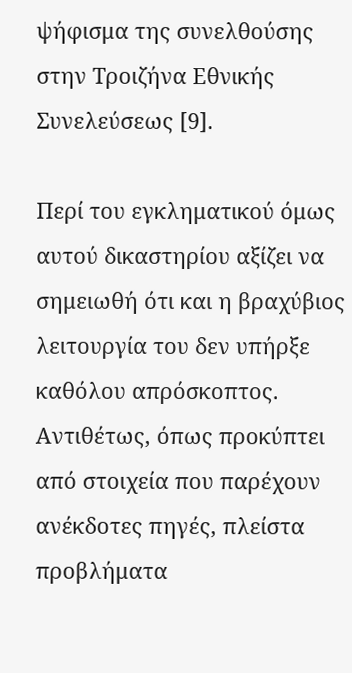ψήφισμα της συνελθούσης στην Τροιζήνα Εθνικής Συνελεύσεως [9].

Περί του εγκληματικού όμως αυτού δικαστηρίου αξίζει να σημειωθή ότι και η βραχύβιος λειτουργία του δεν υπήρξε καθόλου απρόσκοπτος. Αντιθέτως, όπως προκύπτει από στοιχεία που παρέχουν ανέκδοτες πηγές, πλείστα προβλήματα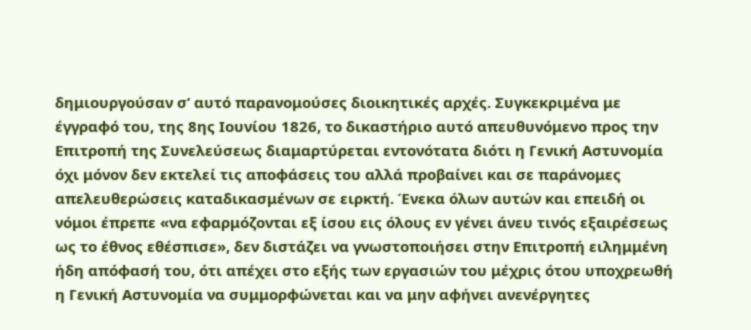δημιουργούσαν σ’ αυτό παρανομούσες διοικητικές αρχές. Συγκεκριμένα με έγγραφό του, της 8ης Ιουνίου 1826, το δικαστήριο αυτό απευθυνόμενο προς την Επιτροπή της Συνελεύσεως διαμαρτύρεται εντονότατα διότι η Γενική Αστυνομία όχι μόνον δεν εκτελεί τις αποφάσεις του αλλά προβαίνει και σε παράνομες απελευθερώσεις καταδικασμένων σε ειρκτή. Ένεκα όλων αυτών και επειδή οι νόμοι έπρεπε «να εφαρμόζονται εξ ίσου εις όλους εν γένει άνευ τινός εξαιρέσεως ως το έθνος εθέσπισε», δεν διστάζει να γνωστοποιήσει στην Επιτροπή ειλημμένη ήδη απόφασή του, ότι απέχει στο εξής των εργασιών του μέχρις ότου υποχρεωθή η Γενική Αστυνομία να συμμορφώνεται και να μην αφήνει ανενέργητες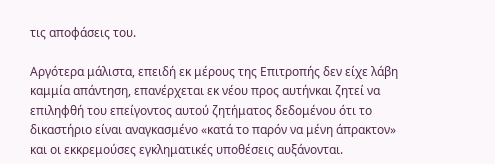τις αποφάσεις του.

Αργότερα μάλιστα, επειδή εκ μέρους της Επιτροπής δεν είχε λάβη καμμία απάντηση, επανέρχεται εκ νέου προς αυτήνκαι ζητεί να επιληφθή του επείγοντος αυτού ζητήματος δεδομένου ότι το δικαστήριο είναι αναγκασμένο «κατά το παρόν να μένη άπρακτον» και οι εκκρεμούσες εγκληματικές υποθέσεις αυξάνονται.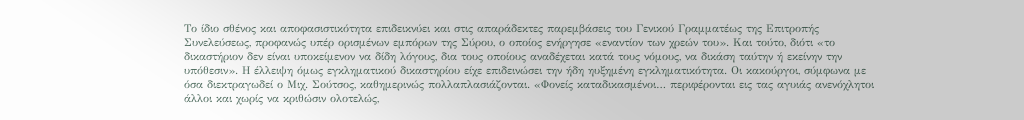Το ίδιο σθένος και αποφασιστικότητα επιδεικνύει και στις απαράδεκτες παρεμβάσεις του Γενικού Γραμματέως της Επιτροπής Συνελεύσεως, προφανώς υπέρ ορισμένων εμπόρων της Σύρου, ο οποίος ενήργησε «εναντίον των χρεών του». Και τούτο, διότι «το δικαστήριον δεν είναι υποκείμενον να δίδη λόγους, δια τους οποίους αναδέχεται κατά τους νόμους, να δικάση ταύτην ή εκείνην την υπόθεσιν». Η έλλειψη όμως εγκληματικού δικαστηρίου είχε επιδεινώσει την ήδη ηυξημένη εγκληματικότητα. Οι κακούργοι, σύμφωνα με όσα διεκτραγωδεί ο Μιχ. Σούτσος, καθημερινώς πολλαπλασιάζονται. «Φονείς καταδικασμένοι… περιφέρονται εις τας αγυιάς ανενόχλητοι άλλοι και χωρίς να κριθώσιν ολοτελώς,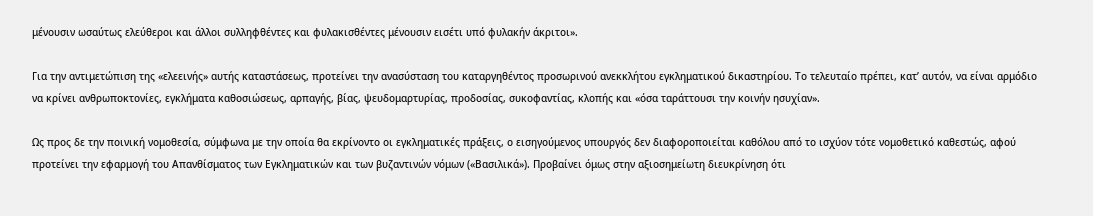μένουσιν ωσαύτως ελεύθεροι και άλλοι συλληφθέντες και φυλακισθέντες μένουσιν εισέτι υπό φυλακήν άκριτοι».

Για την αντιμετώπιση της «ελεεινής» αυτής καταστάσεως, προτείνει την ανασύσταση του καταργηθέντος προσωρινού ανεκκλήτου εγκληματικού δικαστηρίου. Το τελευταίο πρέπει, κατ’ αυτόν, να είναι αρμόδιο να κρίνει ανθρωποκτονίες, εγκλήματα καθοσιώσεως, αρπαγής, βίας, ψευδομαρτυρίας, προδοσίας, συκοφαντίας, κλοπής και «όσα ταράττουσι την κοινήν ησυχίαν».

Ως προς δε την ποινική νομοθεσία, σύμφωνα με την οποία θα εκρίνοντο οι εγκληματικές πράξεις, ο εισηγούμενος υπουργός δεν διαφοροποιείται καθόλου από το ισχύον τότε νομοθετικό καθεστώς, αφού προτείνει την εφαρμογή του Απανθίσματος των Εγκληματικών και των βυζαντινών νόμων («Βασιλικά»). Προβαίνει όμως στην αξιοσημείωτη διευκρίνηση ότι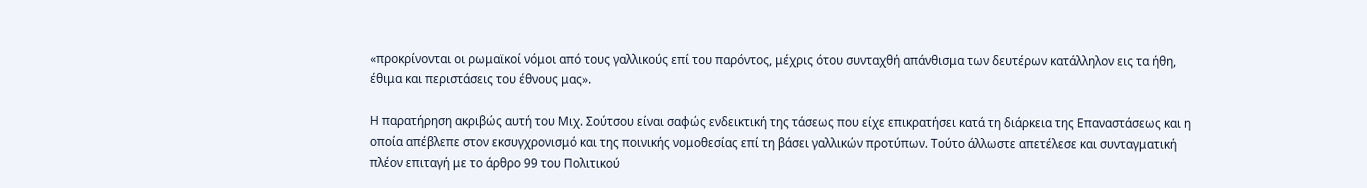«προκρίνονται οι ρωμαϊκοί νόμοι από τους γαλλικούς επί του παρόντος, μέχρις ότου συνταχθή απάνθισμα των δευτέρων κατάλληλον εις τα ήθη, έθιμα και περιστάσεις του έθνους μας».

Η παρατήρηση ακριβώς αυτή του Μιχ. Σούτσου είναι σαφώς ενδεικτική της τάσεως που είχε επικρατήσει κατά τη διάρκεια της Επαναστάσεως και η οποία απέβλεπε στον εκσυγχρονισμό και της ποινικής νομοθεσίας επί τη βάσει γαλλικών προτύπων. Τούτο άλλωστε απετέλεσε και συνταγματική πλέον επιταγή με το άρθρο 99 του Πολιτικού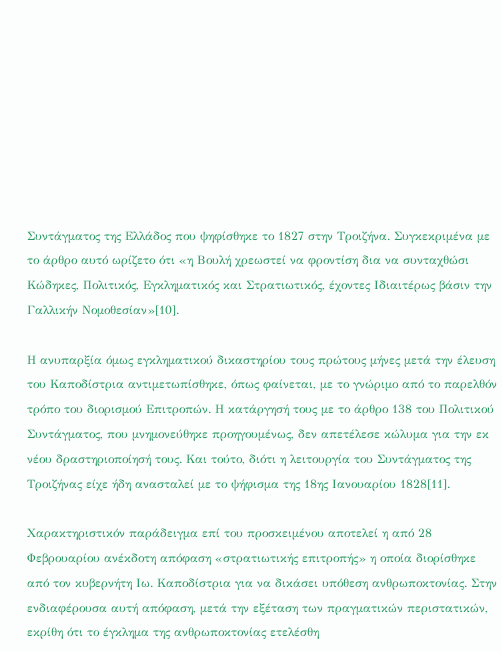Συντάγματος της Ελλάδος που ψηφίσθηκε το 1827 στην Τροιζήνα. Συγκεκριμένα με το άρθρο αυτό ωρίζετο ότι «η Βουλή χρεωστεί να φροντίση δια να συνταχθώσι Κώδηκες, Πολιτικός, Εγκληματικός και Στρατιωτικός, έχοντες Ιδιαιτέρως βάσιν την Γαλλικήν Νομοθεσίαν»[10].

Η ανυπαρξία όμως εγκληματικού δικαστηρίου τους πρώτους μήνες μετά την έλευση του Καποδίστρια αντιμετωπίσθηκε, όπως φαίνεται, με το γνώριμο από το παρελθόν τρόπο του διορισμού Επιτροπών. Η κατάργησή τους με το άρθρο 138 του Πολιτικού Συντάγματος, που μνημονεύθηκε προηγουμένως, δεν απετέλεσε κώλυμα για την εκ νέου δραστηριοποίησή τους. Και τούτο, διότι η λειτουργία του Συντάγματος της Τροιζήνας είχε ήδη ανασταλεί με το ψήφισμα της 18ης Ιανουαρίου 1828[11].

Χαρακτηριστικόν παράδειγμα επί του προσκειμένου αποτελεί η από 28 Φεβρουαρίου ανέκδοτη απόφαση «στρατιωτικής επιτροπής» η οποία διορίσθηκε από τον κυβερνήτη Ιω. Καποδίστρια για να δικάσει υπόθεση ανθρωποκτονίας. Στην ενδιαφέρουσα αυτή απόφαση, μετά την εξέταση των πραγματικών περιστατικών, εκρίθη ότι το έγκλημα της ανθρωποκτονίας ετελέσθη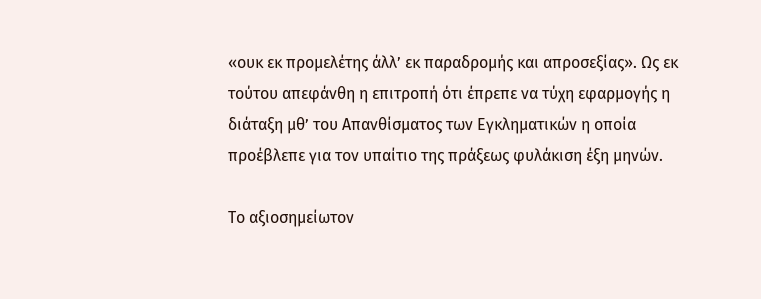«ουκ εκ προμελέτης άλλ’ εκ παραδρομής και απροσεξίας». Ως εκ τούτου απεφάνθη η επιτροπή ότι έπρεπε να τύχη εφαρμογής η διάταξη μθ’ του Απανθίσματος των Εγκληματικών η οποία προέβλεπε για τον υπαίτιο της πράξεως φυλάκιση έξη μηνών.

Το αξιοσημείωτον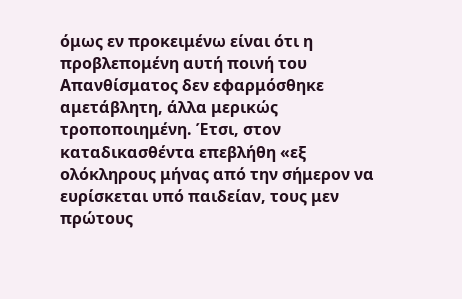όμως εν προκειμένω είναι ότι η προβλεπομένη αυτή ποινή του Απανθίσματος δεν εφαρμόσθηκε αμετάβλητη, άλλα μερικώς τροποποιημένη. Έτσι, στον καταδικασθέντα επεβλήθη «εξ ολόκληρους μήνας από την σήμερον να ευρίσκεται υπό παιδείαν, τους μεν πρώτους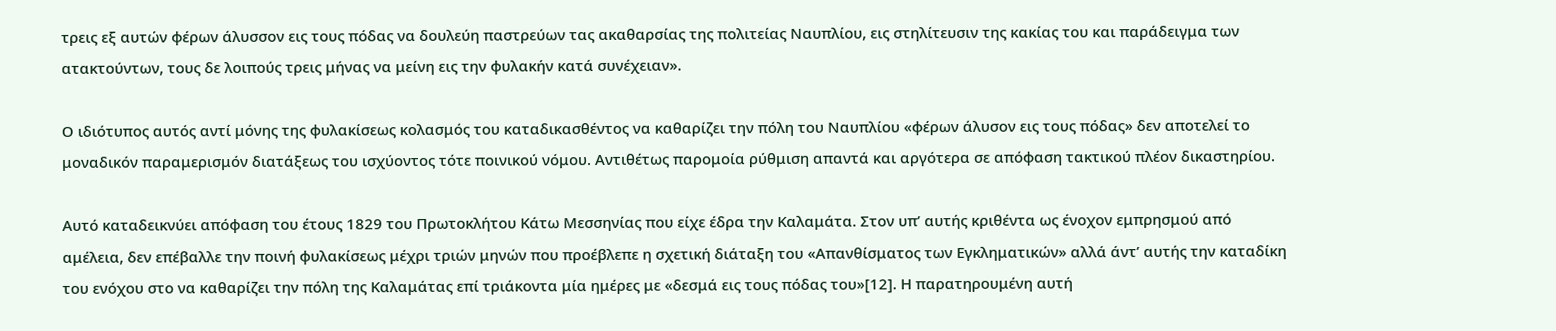τρεις εξ αυτών φέρων άλυσσον εις τους πόδας να δουλεύη παστρεύων τας ακαθαρσίας της πολιτείας Ναυπλίου, εις στηλίτευσιν της κακίας του και παράδειγμα των ατακτούντων, τους δε λοιπούς τρεις μήνας να μείνη εις την φυλακήν κατά συνέχειαν».

Ο ιδιότυπος αυτός αντί μόνης της φυλακίσεως κολασμός του καταδικασθέντος να καθαρίζει την πόλη του Ναυπλίου «φέρων άλυσον εις τους πόδας» δεν αποτελεί το μοναδικόν παραμερισμόν διατάξεως του ισχύοντος τότε ποινικού νόμου. Αντιθέτως παρομοία ρύθμιση απαντά και αργότερα σε απόφαση τακτικού πλέον δικαστηρίου.

Αυτό καταδεικνύει απόφαση του έτους 1829 του Πρωτοκλήτου Κάτω Μεσσηνίας που είχε έδρα την Καλαμάτα. Στον υπ’ αυτής κριθέντα ως ένοχον εμπρησμού από αμέλεια, δεν επέβαλλε την ποινή φυλακίσεως μέχρι τριών μηνών που προέβλεπε η σχετική διάταξη του «Απανθίσματος των Εγκληματικών» αλλά άντ’ αυτής την καταδίκη του ενόχου στο να καθαρίζει την πόλη της Καλαμάτας επί τριάκοντα μία ημέρες με «δεσμά εις τους πόδας του»[12]. Η παρατηρουμένη αυτή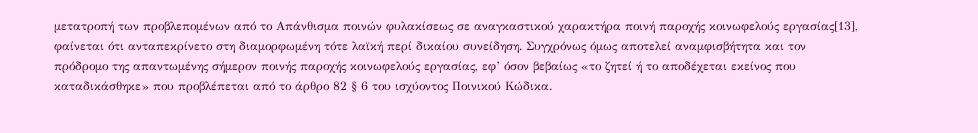μετατροπή των προβλεπομένων από το Απάνθισμα ποινών φυλακίσεως σε αναγκαστικού χαρακτήρα ποινή παροχής κοινωφελούς εργασίας[13], φαίνεται ότι ανταπεκρίνετο στη διαμορφωμένη τότε λαϊκή περί δικαίου συνείδηση. Συγχρόνως όμως αποτελεί αναμφισβήτητα και τον πρόδρομο της απαντωμένης σήμερον ποινής παροχής κοινωφελούς εργασίας, εφ’ όσον βεβαίως «το ζητεί ή το αποδέχεται εκείνος που καταδικάσθηκε» που προβλέπεται από το άρθρο 82 § 6 του ισχύοντος Ποινικού Κώδικα.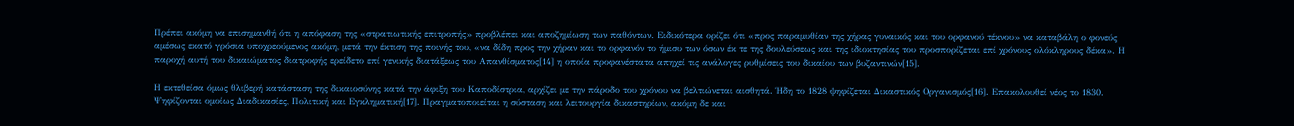Πρέπει ακόμη να επισημανθή ότι η απόφαση της «στρατιωτικής επιτροπής» προβλέπει και αποζημίωση των παθόντων. Ειδικότερα ορίζει ότι «προς παραμυθίαν της χήρας γυναικός και του ορφανού τέκνου» να καταβάλη ο φονεύς αμέσως εκατό γρόσια υποχρεούμενος ακόμη, μετά την έκτιση της ποινής του, «να δίδη προς την χήραν και το ορφανόν το ήμισυ των όσων έκ τε της δουλεύσεως και της ιδιοκτησίας του προσπορίζεται επί χρόνους ολόκληρους δέκα». Η παροχή αυτή του δικαιώματος διατροφής ερείδετο επί γενικής διατάξεως του Απανθίσματος[14] η οποία προφανέστατα απηχεί τις ανάλογες ρυθμίσεις του δικαίου των βυζαντινών[15].

Η εκτεθείσα όμως θλιβερή κατάσταση της δικαιοσύνης κατά την άφιξη του Καποδίστρια, αρχίζει με την πάροδο του χρόνου να βελτιώνεται αισθητά. Ήδη το 1828 ψηφίζεται Δικαστικός Οργανισμός[16]. Επακολουθεί νέος το 1830. Ψηφίζονται ομοίως Διαδικασίες, Πολιτική και Εγκληματική[17]. Πραγματοποιείται η σύσταση και λειτουργία δικαστηρίων, ακόμη δε και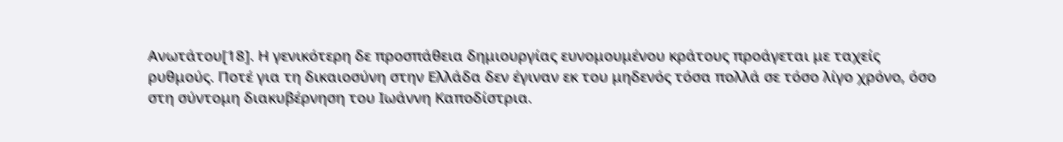Ανωτάτου[18]. Η γενικότερη δε προσπάθεια δημιουργίας ευνομουμένου κράτους προάγεται με ταχείς ρυθμούς. Ποτέ για τη δικαιοσύνη στην Ελλάδα δεν έγιναν εκ του μηδενός τόσα πολλά σε τόσο λίγο χρόνο, όσο στη σύντομη διακυβέρνηση του Ιωάννη Καποδίστρια.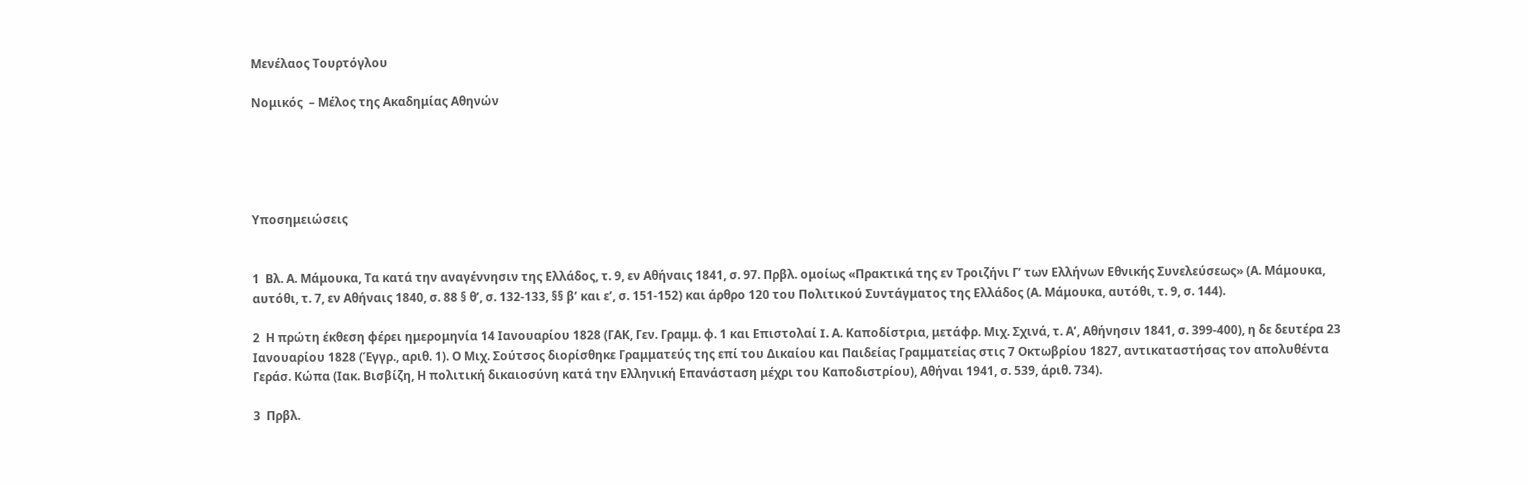Μενέλαος Τουρτόγλου

Νομικός  – Μέλος της Ακαδημίας Αθηνών





Υποσημειώσεις


1  Βλ. Α. Μάμουκα, Τα κατά την αναγέννησιν της Ελλάδος, τ. 9, εν Αθήναις 1841, σ. 97. Πρβλ. ομοίως «Πρακτικά της εν Τροιζήνι Γ’ των Ελλήνων Εθνικής Συνελεύσεως» (Α. Μάμουκα, αυτόθι, τ. 7, εν Αθήναις 1840, σ. 88 § θ’, σ. 132-133, §§ β’ και ε’, σ. 151-152) και άρθρο 120 του Πολιτικού Συντάγματος της Ελλάδος (Α. Μάμουκα, αυτόθι, τ. 9, σ. 144).

2  Η πρώτη έκθεση φέρει ημερομηνία 14 Ιανουαρίου 1828 (ΓΑΚ, Γεν. Γραμμ. φ. 1 και Επιστολαί I. Α. Καποδίστρια, μετάφρ. Μιχ. Σχινά, τ. Α’, Αθήνησιν 1841, σ. 399-400), η δε δευτέρα 23 Ιανουαρίου 1828 (Έγγρ., αριθ. 1). Ο Μιχ. Σούτσος διορίσθηκε Γραμματεύς της επί του Δικαίου και Παιδείας Γραμματείας στις 7 Οκτωβρίου 1827, αντικαταστήσας τον απολυθέντα Γεράσ. Κώπα (Ιακ. Βισβίζη, Η πολιτική δικαιοσύνη κατά την Ελληνική Επανάσταση μέχρι του Καποδιστρίου), Αθήναι 1941, σ. 539, άριθ. 734).

3  Πρβλ.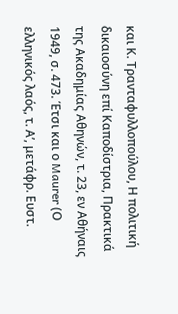και Κ. Τρανταφυλλοπούλου, Η πολιτική δικαιοσύνη επί Καποδίστρια, Πρακτικά της Ακαδημίας Αθηνών, τ. 23, εν Αθήναις 1949, σ. 473. Έτσι και ο Maurer (Ο ελληνικός λαός, τ. Α’, μετάφρ. Ευστ.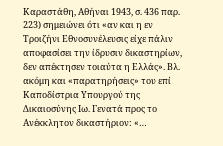Καραστάθη, Αθήναι 1943, σ. 436 παρ. 223) σημειώνει ότι «αν και η εν Τροιζήνι Εθνοσυνέλευσις είχε πάλιν αποφασίσει την ίδρυσιν δικαστηρίων, δεν απέκτησεν τοιαύτα η Ελλάς». Βλ. ακόμη και «παρατηρήσεις» του επί Καποδίστρια Υπουργού της Δικαιοσύνης Ιω. Γενατά προς το Ανέκκλητον δικαστήριον: «…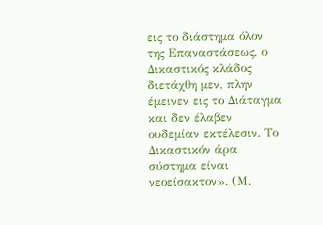εις το διάστημα όλον της Επαναστάσεως, ο Δικαστικός κλάδος διετάχθη μεν, πλην έμεινεν εις το Διάταγμα και δεν έλαβεν ουδεμίαν εκτέλεσιν. Το Δικαστικόν άρα σύστημα είναι νεοείσακτον». (Μ.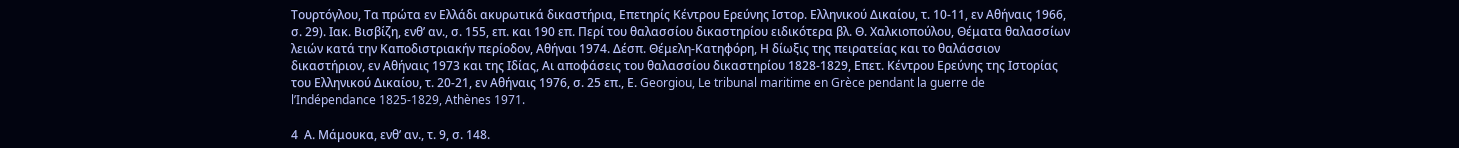Τουρτόγλου, Τα πρώτα εν Ελλάδι ακυρωτικά δικαστήρια, Επετηρίς Κέντρου Ερεύνης Ιστορ. Ελληνικού Δικαίου, τ. 10-11, εν Αθήναις 1966, σ. 29). Ιακ. Βισβίζη, ενθ’ αν., σ. 155, επ. και 190 επ. Περί του θαλασσίου δικαστηρίου ειδικότερα βλ. Θ. Χαλκιοπούλου, Θέματα θαλασσίων λειών κατά την Καποδιστριακήν περίοδον, Αθήναι 1974. Δέσπ. Θέμελη-Κατηφόρη, Η δίωξις της πειρατείας και το θαλάσσιον δικαστήριον, εν Αθήναις 1973 και της Ιδίας, Αι αποφάσεις του θαλασσίου δικαστηρίου 1828-1829, Επετ. Κέντρου Ερεύνης της Ιστορίας του Ελληνικού Δικαίου, τ. 20-21, εν Αθήναις 1976, σ. 25 επ., Ε. Georgiou, Le tribunal maritime en Grèce pendant la guerre de l’Indépendance 1825-1829, Athènes 1971.

4  Α. Μάμουκα, ενθ’ αν., τ. 9, σ. 148.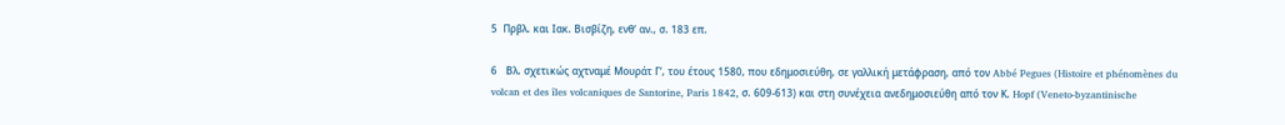5  Πρβλ. και Ιακ. Βισβίζη, ενθ’ αν., σ. 183 επ.

6   Βλ. σχετικώς αχτναμέ Μουράτ Γ’, του έτους 1580, που εδημοσιεύθη, σε γαλλική μετάφραση, από τον Abbé Pegues (Histoire et phénomènes du volcan et des îles volcaniques de Santorine, Paris 1842, σ. 609-613) και στη συνέχεια ανεδημοσιεύθη από τον Κ. Hopf (Veneto-byzantinische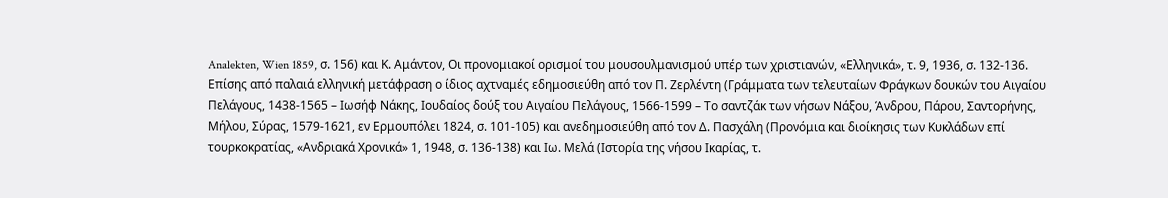Analekten, Wien 1859, σ. 156) και Κ. Αμάντον, Οι προνομιακοί ορισμοί του μουσουλμανισμού υπέρ των χριστιανών, «Ελληνικά», τ. 9, 1936, σ. 132-136. Επίσης από παλαιά ελληνική μετάφραση ο ίδιος αχτναμές εδημοσιεύθη από τον Π. Ζερλέντη (Γράμματα των τελευταίων Φράγκων δουκών του Αιγαίου Πελάγους, 1438-1565 – Ιωσήφ Νάκης, Ιουδαίος δούξ του Αιγαίου Πελάγους, 1566-1599 – Το σαντζάκ των νήσων Νάξου, Άνδρου, Πάρου, Σαντορήνης, Μήλου, Σύρας, 1579-1621, εν Ερμουπόλει 1824, σ. 101-105) και ανεδημοσιεύθη από τον Δ. Πασχάλη (Προνόμια και διοίκησις των Κυκλάδων επί τουρκοκρατίας, «Ανδριακά Χρονικά» 1, 1948, σ. 136-138) και Ιω. Μελά (Ιστορία της νήσου Ικαρίας, τ.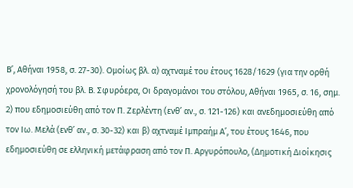Β’, Αθήναι 1958, σ. 27-30). Ομοίως βλ. α) αχτναμέ του έτους 1628/1629 (για την ορθή χρονολόγησή του βλ. Β. Σφυρόερα, Οι δραγομάνοι του στόλου, Αθήναι 1965, σ. 16, σημ. 2) που εδημοσιεύθη από τον Π. Ζερλέντη (ενθ’ αν., σ. 121-126) και ανεδημοσιεύθη από τον Ιω. Μελά (ενθ’ αν., σ. 30-32) και β) αχτναμέ Ιμπραήμ Α’, του έτους 1646, που εδημοσιεύθη σε ελληνική μετάφραση από τον Π. Αργυρόπουλο, (Δημοτική Διοίκησις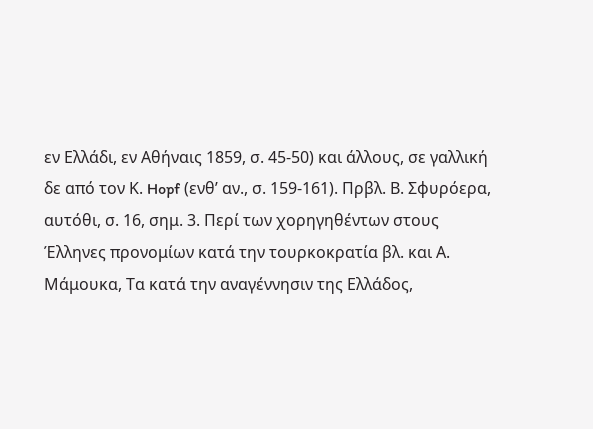εν Ελλάδι, εν Αθήναις 1859, σ. 45-50) και άλλους, σε γαλλική δε από τον Κ. Hopf (ενθ’ αν., σ. 159-161). Πρβλ. Β. Σφυρόερα, αυτόθι, σ. 16, σημ. 3. Περί των χορηγηθέντων στους Έλληνες προνομίων κατά την τουρκοκρατία βλ. και Α. Μάμουκα, Τα κατά την αναγέννησιν της Ελλάδος,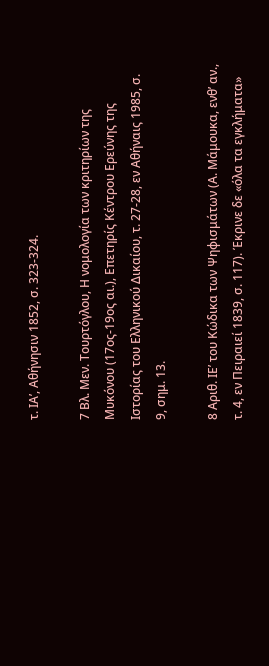τ. ΙΑ’, Αθήνησιν 1852, σ. 323-324.

7 Βλ. Μεν. Τουρτόγλου, Η νομολογία των κριτηρίων της Μυκόνου (17ος-19ος αι.), Επετηρίς Κέντρου Ερεύνης της Ιστορίας του Ελληνικού Δικαίου, τ. 27-28, εν Αθήναις 1985, σ. 9, σημ. 13.

8 Αριθ. ΙΕ’ του Κώδικα των Ψηφισμάτων (Α. Μάμουκα, ενθ’ αν., τ. 4, εν Πειραιεί 1839, σ. 117). Έκρινε δε «όλα τα εγκλήματα»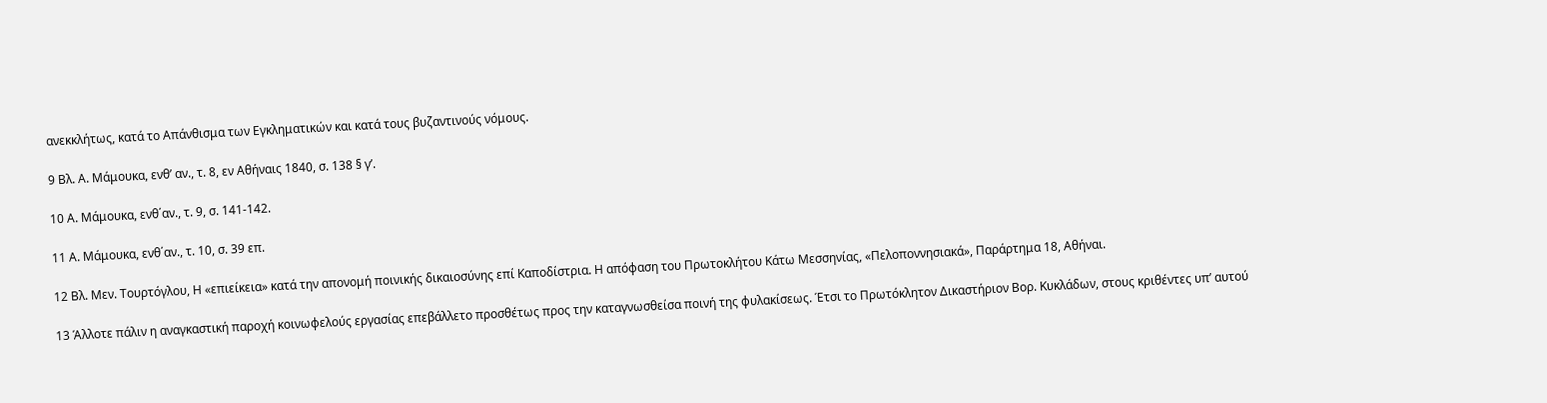ανεκκλήτως, κατά το Απάνθισμα των Εγκληματικών και κατά τους βυζαντινούς νόμους.

9 Βλ. Α. Μάμουκα, ενθ’ αν., τ. 8, εν Αθήναις 1840, σ. 138 § γ’.

10 Α. Μάμουκα, ενθ΄αν., τ. 9, σ. 141-142.

11 Α. Μάμουκα, ενθ΄αν., τ. 10, σ. 39 επ.

12 Βλ. Μεν. Τουρτόγλου, Η «επιείκεια» κατά την απονομή ποινικής δικαιοσύνης επί Καποδίστρια. Η απόφαση του Πρωτοκλήτου Κάτω Μεσσηνίας, «Πελοποννησιακά», Παράρτημα 18, Αθήναι.

13 Άλλοτε πάλιν η αναγκαστική παροχή κοινωφελούς εργασίας επεβάλλετο προσθέτως προς την καταγνωσθείσα ποινή της φυλακίσεως. Έτσι το Πρωτόκλητον Δικαστήριον Βορ. Κυκλάδων, στους κριθέντες υπ’ αυτού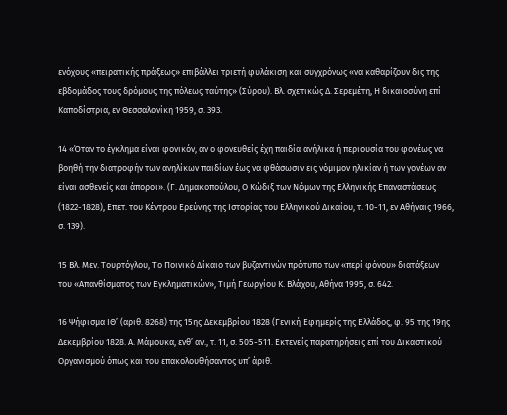ενόχους «πειρατικής πράξεως» επιβάλλει τριετή φυλάκιση και συγχρόνως «να καθαρίζουν δις της εβδομάδος τους δρόμους της πόλεως ταύτης» (Σύρου). Βλ. σχετικώς Δ. Σερεμέτη, Η δικαιοσύνη επί Καποδίστρια, εν Θεσσαλονίκη 1959, σ. 393.

14 «Όταν το έγκλημα είναι φονικόν, αν ο φονευθείς έχη παιδία ανήλικα ή περιουσία του φονέως να βοηθή την διατροφήν των ανηλίκων παιδίων έως να φθάσωσιν εις νόμιμον ηλικίαν ή των γονέων αν είναι ασθενείς και άποροι». (Γ. Δημακοπούλου, Ο Κώδιξ των Νόμων της Ελληνικής Επαναστάσεως (1822-1828), Επετ. του Κέντρου Ερεύνης της Ιστορίας του Ελληνικού Δικαίου, τ. 10-11, εν Αθήναις 1966, σ. 139).

15 Βλ. Μεν. Τουρτόγλου, Το Ποινικό Δίκαιο των βυζαντινών πρότυπο των «περί φόνου» διατάξεων του «Απανθίσματος των Εγκληματικών», Τιμή Γεωργίου Κ. Βλάχου, Αθήνα 1995, σ. 642.

16 Ψήφισμα ΙΘ’ (αριθ. 8268) της 15ης Δεκεμβρίου 1828 (Γενική Εφημερίς της Ελλάδος, φ. 95 της 19ης Δεκεμβρίου 1828. Α. Μάμουκα, ενθ’ αν., τ. 11, σ. 505-511. Εκτενείς παρατηρήσεις επί του Δικαστικού Οργανισμού όπως και του επακολουθήσαντος υπ’ άριθ.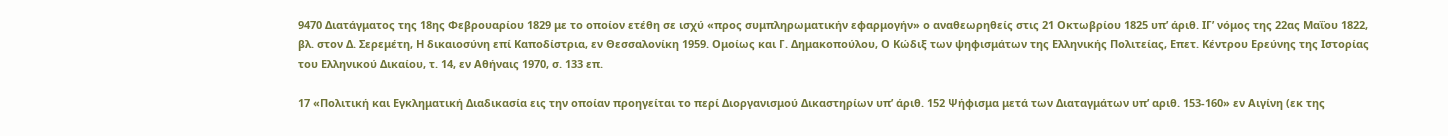9470 Διατάγματος της 18ης Φεβρουαρίου 1829 με το οποίον ετέθη σε ισχύ «προς συμπληρωματικήν εφαρμογήν» ο αναθεωρηθείς στις 21 Οκτωβρίου 1825 υπ’ άριθ. ΙΓ’ νόμος της 22ας Μαΐου 1822, βλ. στον Δ. Σερεμέτη, Η δικαιοσύνη επί Καποδίστρια, εν Θεσσαλονίκη 1959. Ομοίως και Γ. Δημακοπούλου, Ο Κώδιξ των ψηφισμάτων της Ελληνικής Πολιτείας, Επετ. Κέντρου Ερεύνης της Ιστορίας του Ελληνικού Δικαίου, τ. 14, εν Αθήναις 1970, σ. 133 επ.

17 «Πολιτική και Εγκληματική Διαδικασία εις την οποίαν προηγείται το περί Διοργανισμού Δικαστηρίων υπ’ άριθ. 152 Ψήφισμα μετά των Διαταγμάτων υπ’ αριθ. 153-160» εν Αιγίνη (εκ της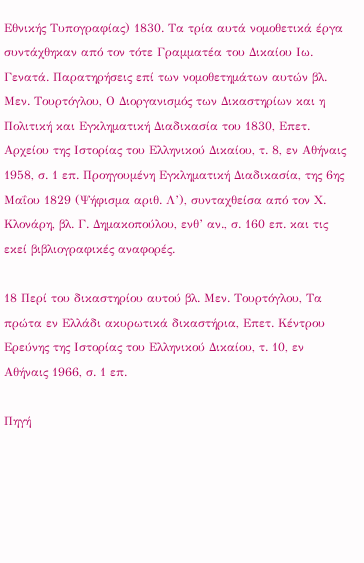Εθνικής Τυπογραφίας) 1830. Τα τρία αυτά νομοθετικά έργα συντάχθηκαν από τον τότε Γραμματέα του Δικαίου Ιω. Γενατά. Παρατηρήσεις επί των νομοθετημάτων αυτών βλ. Μεν. Τουρτόγλου, Ο Διοργανισμός των Δικαστηρίων και η Πολιτική και Εγκληματική Διαδικασία του 1830, Επετ. Αρχείου της Ιστορίας του Ελληνικού Δικαίου, τ. 8, εν Αθήναις 1958, σ. 1 επ. Προηγουμένη Εγκληματική Διαδικασία, της 6ης Μαΐου 1829 (Ψήφισμα αριθ. Λ’), συνταχθείσα από τον Χ. Κλονάρη, βλ. Γ. Δημακοπούλου, ενθ’ αν., σ. 160 επ. και τις εκεί βιβλιογραφικές αναφορές.

18 Περί του δικαστηρίου αυτού βλ. Μεν. Τουρτόγλου, Τα πρώτα εν Ελλάδι ακυρωτικά δικαστήρια, Επετ. Κέντρου Ερεύνης της Ιστορίας του Ελληνικού Δικαίου, τ. 10, εν Αθήναις 1966, σ. 1 επ.

Πηγή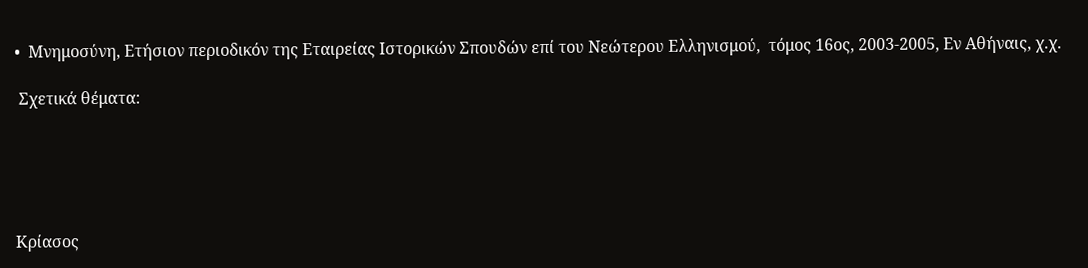•  Μνημοσύνη, Ετήσιον περιοδικόν της Εταιρείας Ιστορικών Σπουδών επί του Νεώτερου Ελληνισμού,  τόμος 16ος, 2003-2005, Εν Αθήναις, χ.χ.

 Σχετικά θέματα:





Κρίασος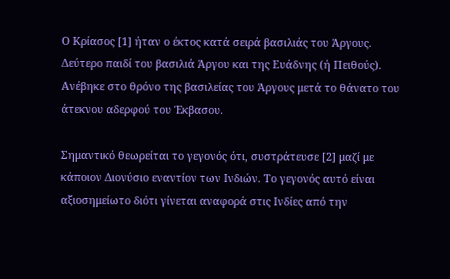Ο Κρίασος [1] ήταν ο έκτος κατά σειρά βασιλιάς του Άργους. Δεύτερο παιδί του βασιλιά Άργου και της Ευάδνης (ή Πειθούς). Ανέβηκε στο θρόνο της βασιλείας του Άργους μετά το θάνατο του άτεκνου αδερφού του Έκβασου.

Σημαντικό θεωρείται το γεγονός ότι, συστράτευσε [2] μαζί με κάποιον Διονύσιο εναντίον των Ινδιών. Το γεγονός αυτό είναι αξιοσημείωτο διότι γίνεται αναφορά στις Ινδίες από την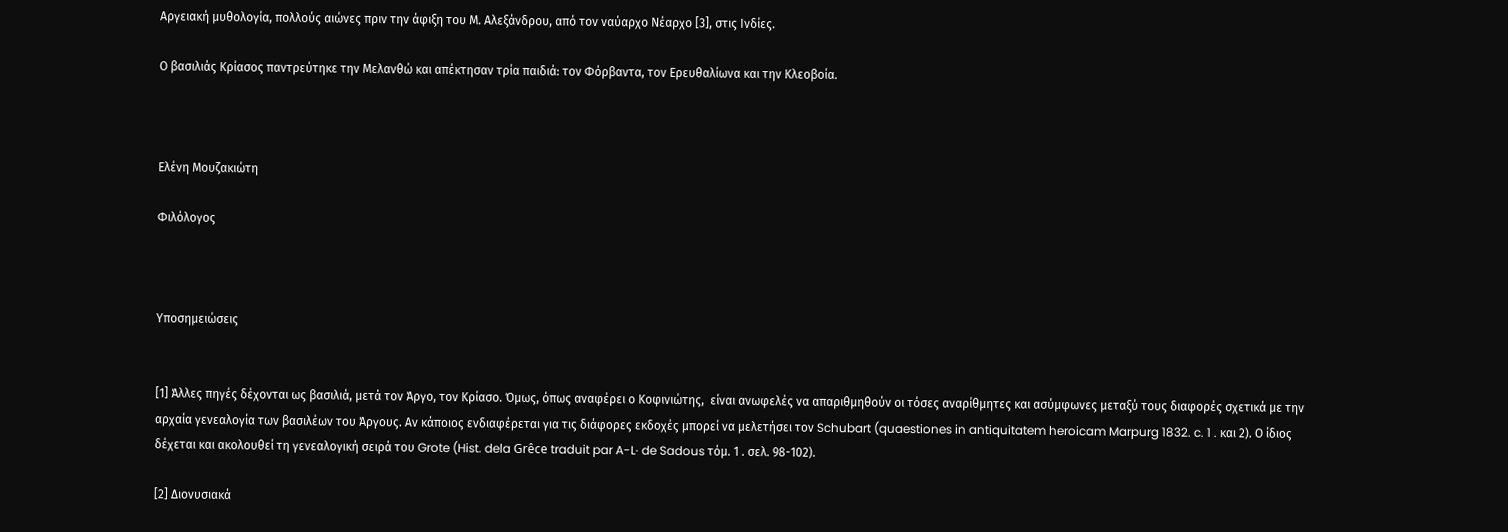Αργειακή μυθολογία, πολλούς αιώνες πριν την άφιξη του Μ. Αλεξάνδρου, από τον ναύαρχο Νέαρχο [3], στις Ινδίες.

Ο βασιλιάς Κρίασος παντρεύτηκε την Μελανθώ και απέκτησαν τρία παιδιά: τον Φόρβαντα, τον Ερευθαλίωνα και την Κλεοβοία.



Ελένη Μουζακιώτη

Φιλόλογος



Υποσημειώσεις


[1] Άλλες πηγές δέχονται ως βασιλιά, μετά τον Άργο, τον Κρίασο. Όμως, όπως αναφέρει ο Κοφινιώτης,  είναι ανωφελές να απαριθμηθούν οι τόσες αναρίθμητες και ασύμφωνες μεταξύ τους διαφορές σχετικά με την αρχαία γενεαλογία των βασιλέων του Άργους. Αν κάποιος ενδιαφέρεται για τις διάφορες εκδοχές μπορεί να μελετήσει τον Schubart (quaestiones in antiquitatem heroicam Marpurg 1832. c. 1 . και 2). Ο ίδιος δέχεται και ακολουθεί τη γενεαλογική σειρά του Grote (Hist. dela Grêce traduit par A-L· de Sadous τόμ. 1 . σελ. 98-102).

[2] Διονυσιακά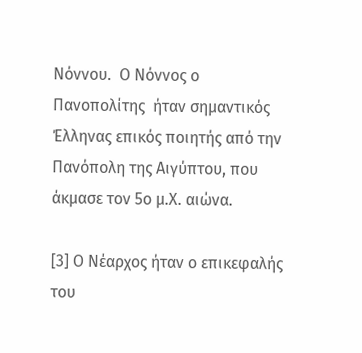Νόννου.  Ο Νόννος ο Πανοπολίτης  ήταν σημαντικός Έλληνας επικός ποιητής από την Πανόπολη της Αιγύπτου, που άκμασε τον 5ο μ.Χ. αιώνα.

[3] Ο Νέαρχος ήταν ο επικεφαλής του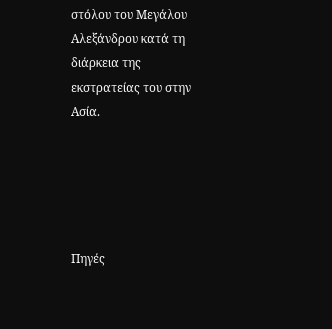στόλου του Μεγάλου Αλεξάνδρου κατά τη διάρκεια της εκστρατείας του στην Ασία.





Πηγές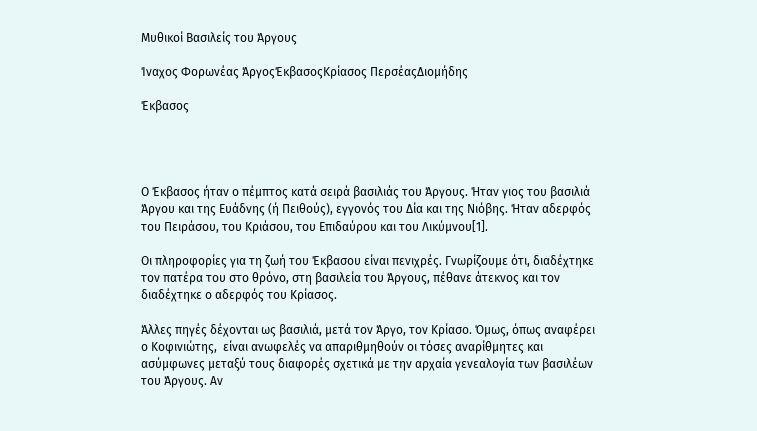Μυθικοί Βασιλείς του Άργους

Ίναχος Φορωνέας ΆργοςΈκβασοςΚρίασος ΠερσέαςΔιομήδης

Έκβασος




Ο Έκβασος ήταν ο πέμπτος κατά σειρά βασιλιάς του Άργους. Ήταν γιος του βασιλιά Άργου και της Ευάδνης (ή Πειθούς), εγγονός του Δία και της Νιόβης. Ήταν αδερφός του Πειράσου, του Κριάσου, του Επιδαύρου και του Λικύμνου[1].

Οι πληροφορίες για τη ζωή του Έκβασου είναι πενιχρές. Γνωρίζουμε ότι, διαδέχτηκε τον πατέρα του στο θρόνο, στη βασιλεία του Άργους, πέθανε άτεκνος και τον διαδέχτηκε ο αδερφός του Κρίασος.

Άλλες πηγές δέχονται ως βασιλιά, μετά τον Άργο, τον Κρίασο. Όμως, όπως αναφέρει ο Κοφινιώτης,  είναι ανωφελές να απαριθμηθούν οι τόσες αναρίθμητες και ασύμφωνες μεταξύ τους διαφορές σχετικά με την αρχαία γενεαλογία των βασιλέων του Άργους. Αν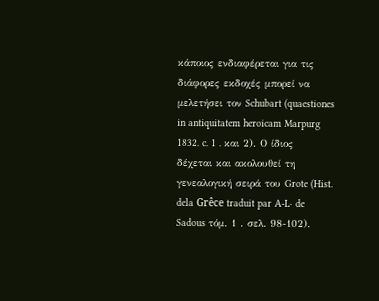κάποιος ενδιαφέρεται για τις διάφορες εκδοχές μπορεί να μελετήσει τον Schubart (quaestiones in antiquitatem heroicam Marpurg 1832. c. 1 . και 2). Ο ίδιος δέχεται και ακολουθεί τη γενεαλογική σειρά του Grote (Hist. dela Grêce traduit par A-L· de Sadous τόμ. 1 . σελ. 98-102).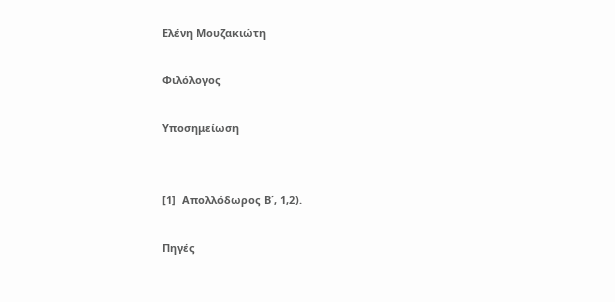Ελένη Μουζακιώτη

Φιλόλογος

Υποσημείωση


[1]  Απολλόδωρος Β΄, 1,2).

Πηγές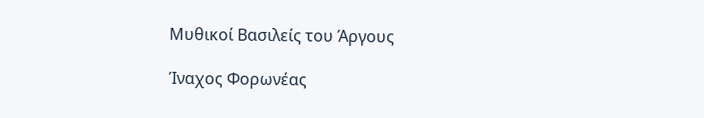Μυθικοί Βασιλείς του Άργους

Ίναχος Φορωνέας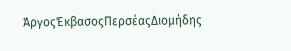ΆργοςΈκβασοςΠερσέαςΔιομήδης